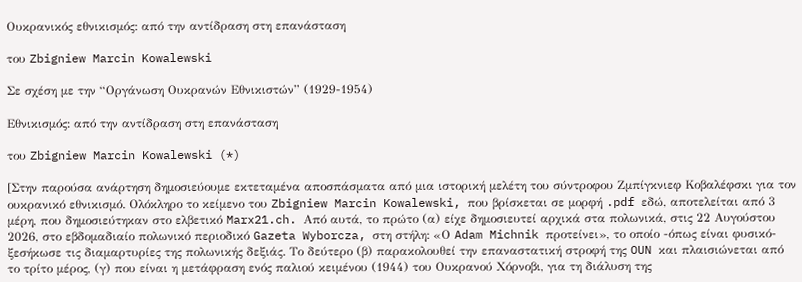Ουκρανικός εθνικισμός: από την αντίδραση στη επανάσταση

του Zbigniew Marcin Kowalewski

Σε σχέση με την “Οργάνωση Ουκρανών Εθνικιστών” (1929-1954)

Εθνικισμός: από την αντίδραση στη επανάσταση

του Zbigniew Marcin Kowalewski (*)

[Στην παρούσα ανάρτηση δημοσιεύουμε εκτεταμένα αποσπάσματα από μια ιστορική μελέτη του σύντροφου Ζμπίγκνιεφ Κοβαλέφσκι για τον ουκρανικό εθνικισμό. Ολόκληρο το κείμενο του Zbigniew Marcin Kowalewski, που βρίσκεται σε μορφή .pdf εδώ, αποτελείται από 3 μέρη, που δημοσιεύτηκαν στο ελβετικό Marx21.ch. Από αυτά, το πρώτο (α) είχε δημοσιευτεί αρχικά στα πολωνικά, στις 22 Αυγούστου 2026, στο εβδομαδιαίο πολωνικό περιοδικό Gazeta Wyborcza, στη στήλη: «Ο Adam Michnik προτείνει», το οποίο -όπως είναι φυσικό- ξεσήκωσε τις διαμαρτυρίες της πολωνικής δεξιάς. Το δεύτερο (β) παρακολουθεί την επαναστατική στροφή της OUN και πλαισιώνεται από το τρίτο μέρος, (γ) που είναι η μετάφραση ενός παλιού κειμένου (1944) του Ουκρανού Χόρνοβι, για τη διάλυση της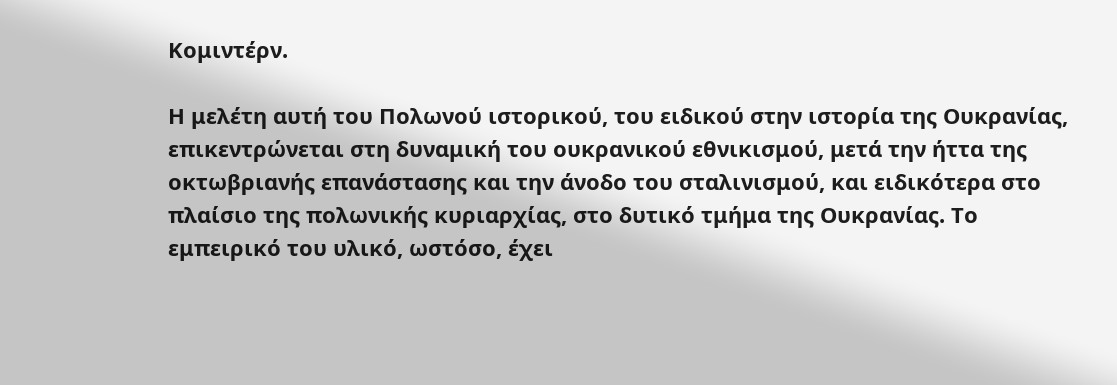Κομιντέρν.

Η μελέτη αυτή του Πολωνού ιστορικού, του ειδικού στην ιστορία της Ουκρανίας, επικεντρώνεται στη δυναμική του ουκρανικού εθνικισμού, μετά την ήττα της οκτωβριανής επανάστασης και την άνοδο του σταλινισμού, και ειδικότερα στο πλαίσιο της πολωνικής κυριαρχίας, στο δυτικό τμήμα της Ουκρανίας. Το εμπειρικό του υλικό, ωστόσο, έχει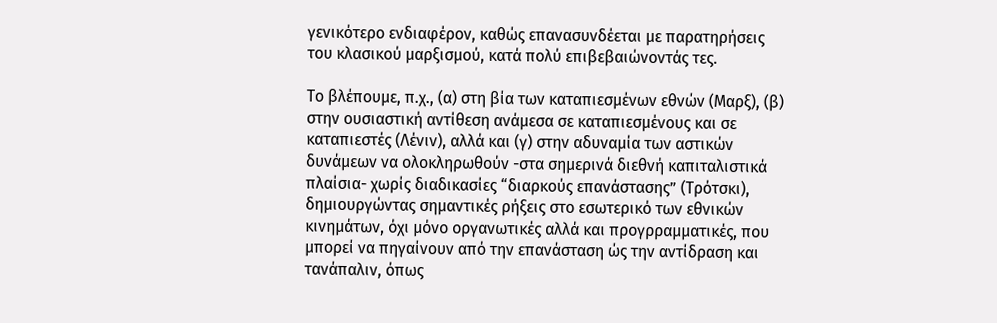γενικότερο ενδιαφέρον, καθώς επανασυνδέεται με παρατηρήσεις του κλασικού μαρξισμού, κατά πολύ επιβεβαιώνοντάς τες.

Το βλέπουμε, π.χ., (α) στη βία των καταπιεσμένων εθνών (Μαρξ), (β) στην ουσιαστική αντίθεση ανάμεσα σε καταπιεσμένους και σε καταπιεστές (Λένιν), αλλά και (γ) στην αδυναμία των αστικών δυνάμεων να ολοκληρωθούν -στα σημερινά διεθνή καπιταλιστικά πλαίσια- χωρίς διαδικασίες “διαρκούς επανάστασης” (Τρότσκι), δημιουργώντας σημαντικές ρήξεις στο εσωτερικό των εθνικών κινημάτων, όχι μόνο οργανωτικές αλλά και προγρραμματικές, που μπορεί να πηγαίνουν από την επανάσταση ώς την αντίδραση και τανάπαλιν, όπως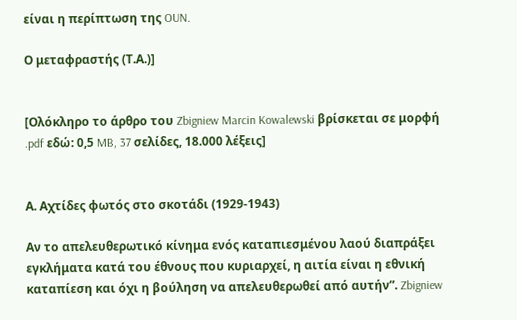είναι η περίπτωση της OUN.

Ο μεταφραστής (Τ.Α.)]


[Ολόκληρο το άρθρο του Zbigniew Marcin Kowalewski βρίσκεται σε μορφή .pdf εδώ: 0,5 MB, 37 σελίδες, 18.000 λέξεις]


Α. Αχτίδες φωτός στο σκοτάδι (1929-1943)

Αν το απελευθερωτικό κίνημα ενός καταπιεσμένου λαού διαπράξει εγκλήματα κατά του έθνους που κυριαρχεί, η αιτία είναι η εθνική καταπίεση και όχι η βούληση να απελευθερωθεί από αυτήν”. Zbigniew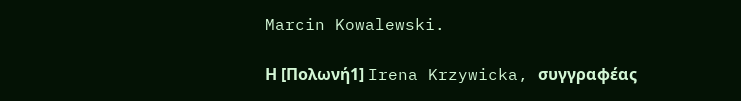Marcin Kowalewski.

Η [Πολωνή1] Irena Krzywicka, συγγραφέας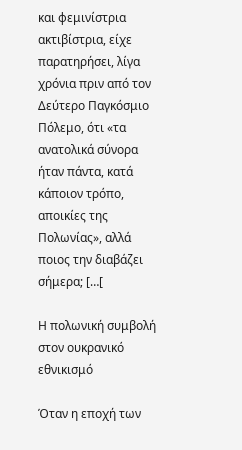και φεμινίστρια ακτιβίστρια, είχε παρατηρήσει, λίγα χρόνια πριν από τον Δεύτερο Παγκόσμιο Πόλεμο, ότι «τα ανατολικά σύνορα ήταν πάντα, κατά κάποιον τρόπο, αποικίες της Πολωνίας», αλλά ποιος την διαβάζει σήμερα; […[

Η πολωνική συμβολή στον ουκρανικό εθνικισμό

Όταν η εποχή των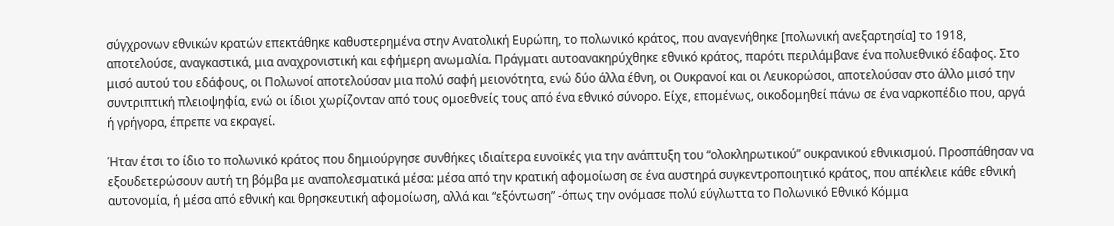σύγχρονων εθνικών κρατών επεκτάθηκε καθυστερημένα στην Ανατολική Ευρώπη, το πολωνικό κράτος, που αναγενήθηκε [πολωνική ανεξαρτησία] το 1918, αποτελούσε, αναγκαστικά, μια αναχρονιστική και εφήμερη ανωμαλία. Πράγματι αυτοανακηρύχθηκε εθνικό κράτος, παρότι περιλάμβανε ένα πολυεθνικό έδαφος. Στο μισό αυτού του εδάφους, οι Πολωνοί αποτελούσαν μια πολύ σαφή μειονότητα, ενώ δύο άλλα έθνη, οι Ουκρανοί και οι Λευκορώσοι, αποτελούσαν στο άλλο μισό την συντριπτική πλειοψηφία, ενώ οι ίδιοι χωρίζονταν από τους ομοεθνείς τους από ένα εθνικό σύνορο. Είχε, επομένως, οικοδομηθεί πάνω σε ένα ναρκοπέδιο που, αργά ή γρήγορα, έπρεπε να εκραγεί.

Ήταν έτσι το ίδιο το πολωνικό κράτος που δημιούργησε συνθήκες ιδιαίτερα ευνοϊκές για την ανάπτυξη του “ολοκληρωτικού” ουκρανικού εθνικισμού. Προσπάθησαν να εξουδετερώσουν αυτή τη βόμβα με αναπολεσματικά μέσα: μέσα από την κρατική αφομοίωση σε ένα αυστηρά συγκεντροποιητικό κράτος, που απέκλειε κάθε εθνική αυτονομία, ή μέσα από εθνική και θρησκευτική αφομοίωση, αλλά και “εξόντωση” -όπως την ονόμασε πολύ εύγλωττα το Πολωνικό Εθνικό Κόμμα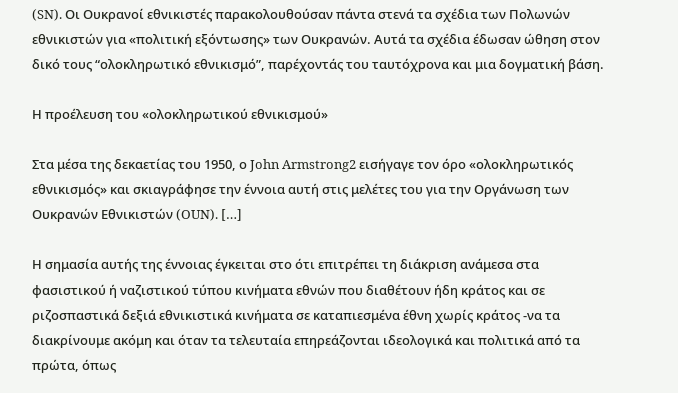(SN). Οι Ουκρανοί εθνικιστές παρακολουθούσαν πάντα στενά τα σχέδια των Πολωνών εθνικιστών για «πολιτική εξόντωσης» των Ουκρανών. Αυτά τα σχέδια έδωσαν ώθηση στον δικό τους “ολοκληρωτικό εθνικισμό”, παρέχοντάς του ταυτόχρονα και μια δογματική βάση.

Η προέλευση του «ολοκληρωτικού εθνικισμού»

Στα μέσα της δεκαετίας του 1950, ο John Armstrong2 εισήγαγε τον όρο «ολοκληρωτικός εθνικισμός» και σκιαγράφησε την έννοια αυτή στις μελέτες του για την Οργάνωση των Ουκρανών Εθνικιστών (OUN). […]

Η σημασία αυτής της έννοιας έγκειται στο ότι επιτρέπει τη διάκριση ανάμεσα στα φασιστικού ή ναζιστικού τύπου κινήματα εθνών που διαθέτουν ήδη κράτος και σε ριζοσπαστικά δεξιά εθνικιστικά κινήματα σε καταπιεσμένα έθνη χωρίς κράτος -να τα διακρίνουμε ακόμη και όταν τα τελευταία επηρεάζονται ιδεολογικά και πολιτικά από τα πρώτα, όπως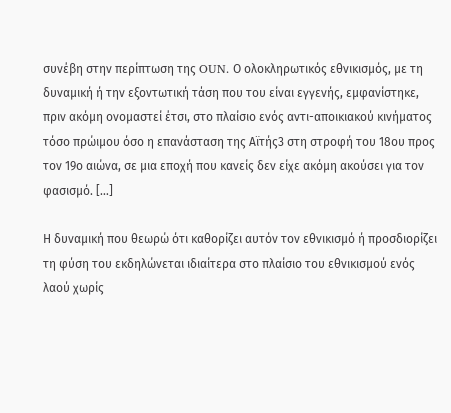συνέβη στην περίπτωση της OUN. Ο ολοκληρωτικός εθνικισμός, με τη δυναμική ή την εξοντωτική τάση που του είναι εγγενής, εμφανίστηκε, πριν ακόμη ονομαστεί έτσι, στο πλαίσιο ενός αντι-αποικιακού κινήματος τόσο πρώιμου όσο η επανάσταση της Αϊτής3 στη στροφή του 18ου προς τον 19ο αιώνα, σε μια εποχή που κανείς δεν είχε ακόμη ακούσει για τον φασισμό. […]

Η δυναμική που θεωρώ ότι καθορίζει αυτόν τον εθνικισμό ή προσδιορίζει τη φύση του εκδηλώνεται ιδιαίτερα στο πλαίσιο του εθνικισμού ενός λαού χωρίς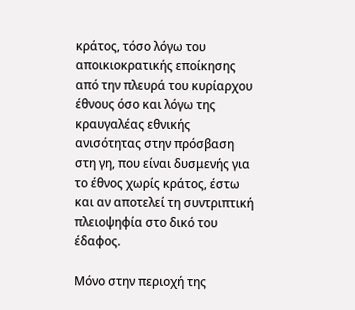κράτος, τόσο λόγω του αποικιοκρατικής εποίκησης από την πλευρά του κυρίαρχου έθνους όσο και λόγω της κραυγαλέας εθνικής ανισότητας στην πρόσβαση στη γη, που είναι δυσμενής για το έθνος χωρίς κράτος, έστω και αν αποτελεί τη συντριπτική πλειοψηφία στο δικό του έδαφος.

Μόνο στην περιοχή της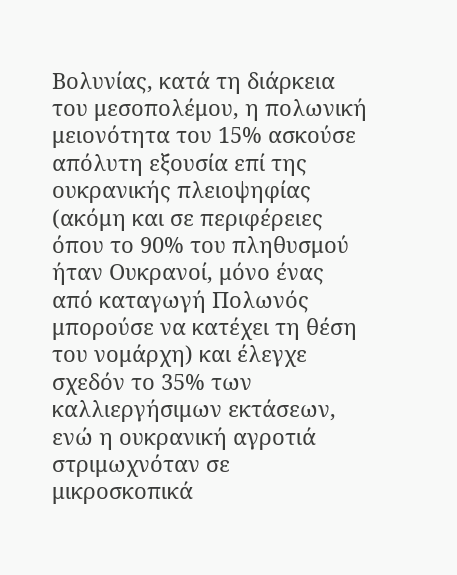Βολυνίας, κατά τη διάρκεια του μεσοπολέμου, η πολωνική μειονότητα του 15% ασκούσε απόλυτη εξουσία επί της ουκρανικής πλειοψηφίας (ακόμη και σε περιφέρειες όπου το 90% του πληθυσμού ήταν Ουκρανοί, μόνο ένας από καταγωγή Πολωνός μπορούσε να κατέχει τη θέση του νομάρχη) και έλεγχε σχεδόν το 35% των καλλιεργήσιμων εκτάσεων, ενώ η ουκρανική αγροτιά στριμωχνόταν σε μικροσκοπικά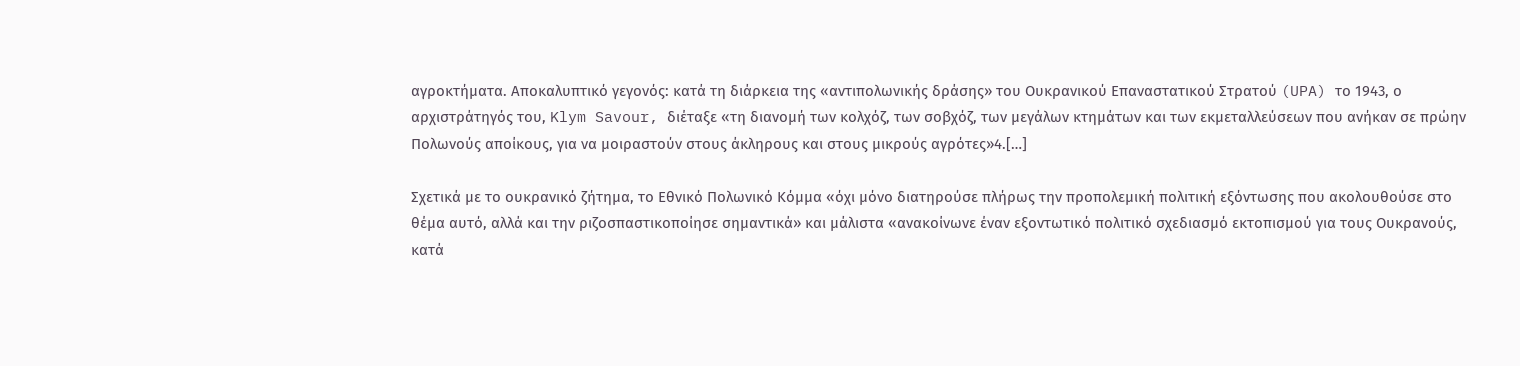αγροκτήματα. Αποκαλυπτικό γεγονός: κατά τη διάρκεια της «αντιπολωνικής δράσης» του Ουκρανικού Επαναστατικού Στρατού (UPA) το 1943, ο αρχιστράτηγός του, Klym Savour, διέταξε «τη διανομή των κολχόζ, των σοβχόζ, των μεγάλων κτημάτων και των εκμεταλλεύσεων που ανήκαν σε πρώην Πολωνούς αποίκους, για να μοιραστούν στους άκληρους και στους μικρούς αγρότες»4.[…]

Σχετικά με το ουκρανικό ζήτημα, το Εθνικό Πολωνικό Κόμμα «όχι μόνο διατηρούσε πλήρως την προπολεμική πολιτική εξόντωσης που ακολουθούσε στο θέμα αυτό, αλλά και την ριζοσπαστικοποίησε σημαντικά» και μάλιστα «ανακοίνωνε έναν εξοντωτικό πολιτικό σχεδιασμό εκτοπισμού για τους Ουκρανούς, κατά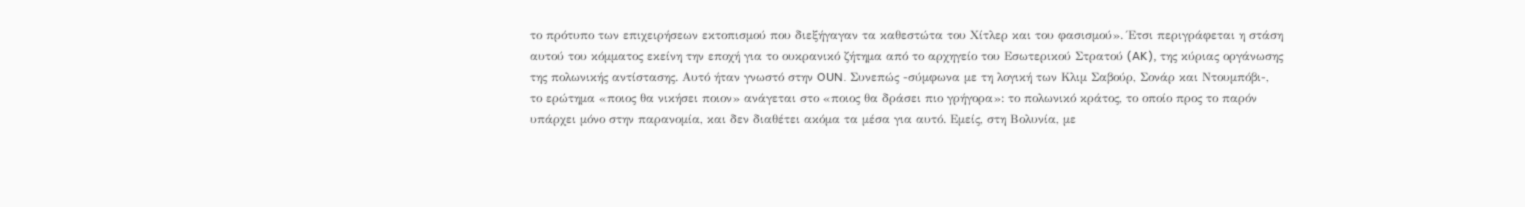το πρότυπο των επιχειρήσεων εκτοπισμού που διεξήγαγαν τα καθεστώτα του Χίτλερ και του φασισμού». Έτσι περιγράφεται η στάση αυτού του κόμματος εκείνη την εποχή για το ουκρανικό ζήτημα από το αρχηγείο του Εσωτερικού Στρατού (AK), της κύριας οργάνωσης της πολωνικής αντίστασης. Αυτό ήταν γνωστό στην OUN. Συνεπώς -σύμφωνα με τη λογική των Κλιμ Σαβούρ, Σονάρ και Ντουμπόβι-, το ερώτημα «ποιος θα νικήσει ποιον» ανάγεται στο «ποιος θα δράσει πιο γρήγορα»: το πολωνικό κράτος, το οποίο προς το παρόν υπάρχει μόνο στην παρανομία, και δεν διαθέτει ακόμα τα μέσα για αυτό. Εμείς, στη Βολυνία, με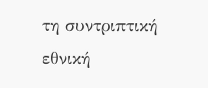τη συντριπτική εθνική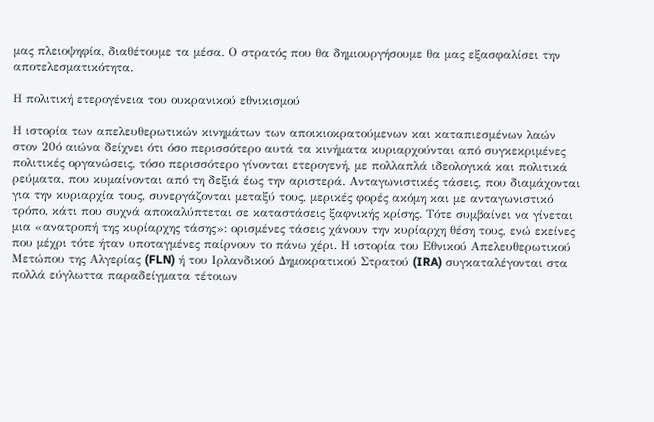μας πλειοψηφία, διαθέτουμε τα μέσα. Ο στρατός που θα δημιουργήσουμε θα μας εξασφαλίσει την αποτελεσματικότητα.

Η πολιτική ετερογένεια του ουκρανικού εθνικισμού

Η ιστορία των απελευθερωτικών κινημάτων των αποικιοκρατούμενων και καταπιεσμένων λαών στον 20ό αιώνα δείχνει ότι όσο περισσότερο αυτά τα κινήματα κυριαρχούνται από συγκεκριμένες πολιτικές οργανώσεις, τόσο περισσότερο γίνονται ετερογενή, με πολλαπλά ιδεολογικά και πολιτικά ρεύματα, που κυμαίνονται από τη δεξιά έως την αριστερά. Ανταγωνιστικές τάσεις, που διαμάχονται για την κυριαρχία τους, συνεργάζονται μεταξύ τους, μερικές φορές ακόμη και με ανταγωνιστικό τρόπο, κάτι που συχνά αποκαλύπτεται σε καταστάσεις ξαφνικής κρίσης. Τότε συμβαίνει να γίνεται μια «ανατροπή της κυρίαρχης τάσης»: ορισμένες τάσεις χάνουν την κυρίαρχη θέση τους, ενώ εκείνες που μέχρι τότε ήταν υποταγμένες παίρνουν το πάνω χέρι. Η ιστορία του Εθνικού Απελευθερωτικού Μετώπου της Αλγερίας (FLN) ή του Ιρλανδικού Δημοκρατικού Στρατού (IRA) συγκαταλέγονται στα πολλά εύγλωττα παραδείγματα τέτοιων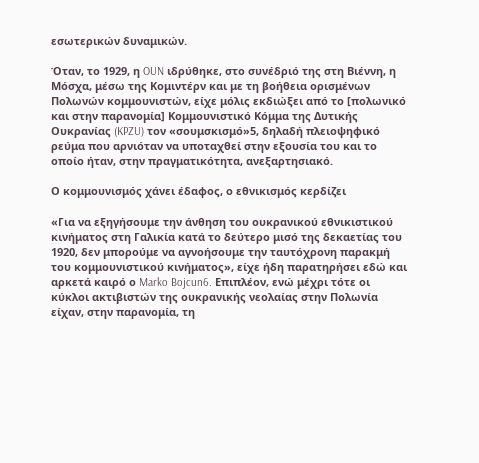εσωτερικών δυναμικών.

Όταν, το 1929, η OUN ιδρύθηκε, στο συνέδριό της στη Βιέννη, η Μόσχα, μέσω της Κομιντέρν και με τη βοήθεια ορισμένων Πολωνών κομμουνιστών, είχε μόλις εκδιώξει από το [πολωνικό και στην παρανομία] Κομμουνιστικό Κόμμα της Δυτικής Ουκρανίας (KPZU) τον «σουμσκισμό»5, δηλαδή πλειοψηφικό ρεύμα που αρνιόταν να υποταχθεί στην εξουσία του και το οποίο ήταν, στην πραγματικότητα, ανεξαρτησιακό.

Ο κομμουνισμός χάνει έδαφος, ο εθνικισμός κερδίζει

«Για να εξηγήσουμε την άνθηση του ουκρανικού εθνικιστικού κινήματος στη Γαλικία κατά το δεύτερο μισό της δεκαετίας του 1920, δεν μπορούμε να αγνοήσουμε την ταυτόχρονη παρακμή του κομμουνιστικού κινήματος», είχε ήδη παρατηρήσει εδώ και αρκετά καιρό ο Marko Bojcun6. Επιπλέον, ενώ μέχρι τότε οι κύκλοι ακτιβιστών της ουκρανικής νεολαίας στην Πολωνία είχαν, στην παρανομία, τη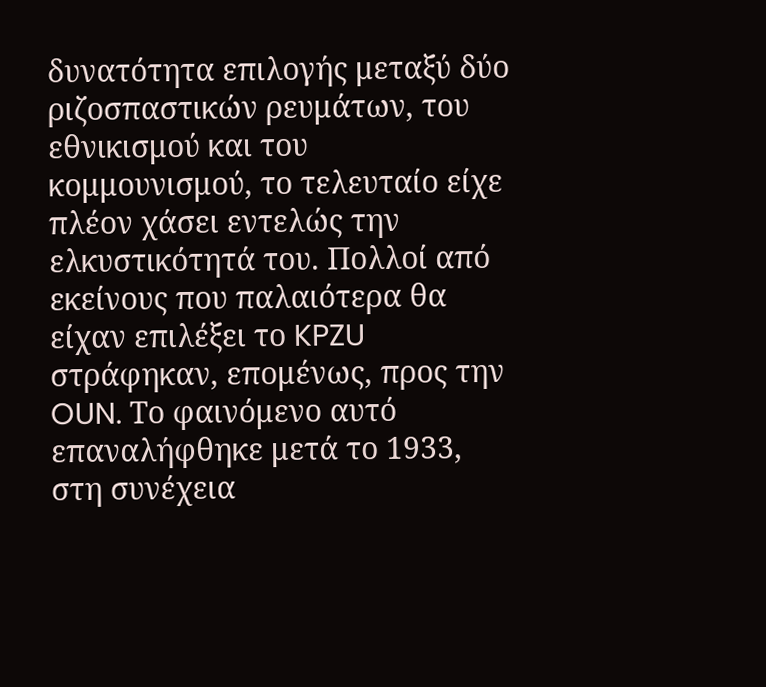δυνατότητα επιλογής μεταξύ δύο ριζοσπαστικών ρευμάτων, του εθνικισμού και του κομμουνισμού, το τελευταίο είχε πλέον χάσει εντελώς την ελκυστικότητά του. Πολλοί από εκείνους που παλαιότερα θα είχαν επιλέξει το KPZU στράφηκαν, επομένως, προς την OUN. Το φαινόμενο αυτό επαναλήφθηκε μετά το 1933, στη συνέχεια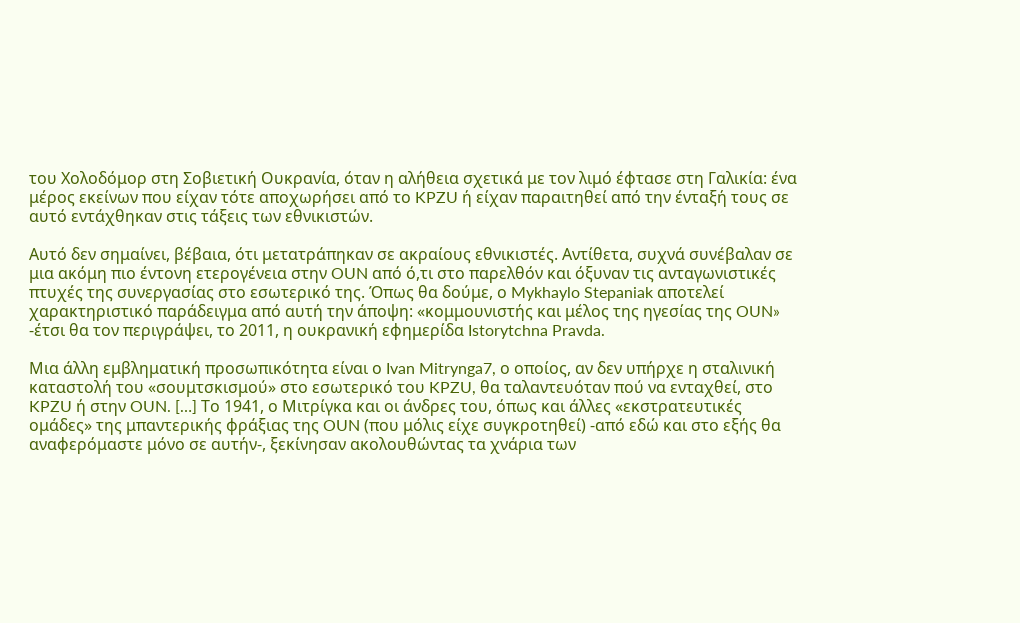του Χολοδόμορ στη Σοβιετική Ουκρανία, όταν η αλήθεια σχετικά με τον λιμό έφτασε στη Γαλικία: ένα μέρος εκείνων που είχαν τότε αποχωρήσει από το KPZU ή είχαν παραιτηθεί από την ένταξή τους σε αυτό εντάχθηκαν στις τάξεις των εθνικιστών.

Αυτό δεν σημαίνει, βέβαια, ότι μετατράπηκαν σε ακραίους εθνικιστές. Αντίθετα, συχνά συνέβαλαν σε μια ακόμη πιο έντονη ετερογένεια στην OUN από ό,τι στο παρελθόν και όξυναν τις ανταγωνιστικές πτυχές της συνεργασίας στο εσωτερικό της. Όπως θα δούμε, ο Mykhaylo Stepaniak αποτελεί χαρακτηριστικό παράδειγμα από αυτή την άποψη: «κομμουνιστής και μέλος της ηγεσίας της OUN» -έτσι θα τον περιγράψει, το 2011, η ουκρανική εφημερίδα Istorytchna Pravda.

Μια άλλη εμβληματική προσωπικότητα είναι ο Ivan Mitrynga7, ο οποίος, αν δεν υπήρχε η σταλινική καταστολή του «σουμτσκισμού» στο εσωτερικό του KPZU, θα ταλαντευόταν πού να ενταχθεί, στο KPZU ή στην OUN. […] Το 1941, ο Μιτρίγκα και οι άνδρες του, όπως και άλλες «εκστρατευτικές ομάδες» της μπαντερικής φράξιας της OUN (που μόλις είχε συγκροτηθεί) -από εδώ και στο εξής θα αναφερόμαστε μόνο σε αυτήν-, ξεκίνησαν ακολουθώντας τα χνάρια των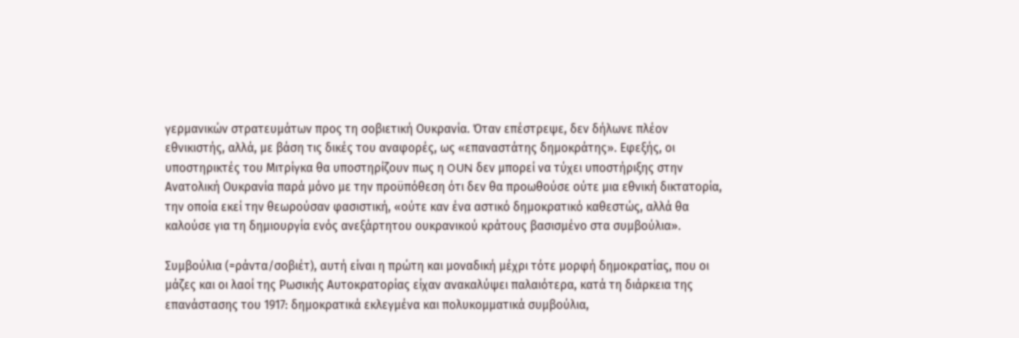γερμανικών στρατευμάτων προς τη σοβιετική Ουκρανία. Όταν επέστρεψε, δεν δήλωνε πλέον εθνικιστής, αλλά, με βάση τις δικές του αναφορές, ως «επαναστάτης δημοκράτης». Εφεξής, οι υποστηρικτές του Μιτρίγκα θα υποστηρίζουν πως η OUN δεν μπορεί να τύχει υποστήριξης στην Ανατολική Ουκρανία παρά μόνο με την προϋπόθεση ότι δεν θα προωθούσε ούτε μια εθνική δικτατορία, την οποία εκεί την θεωρούσαν φασιστική, «ούτε καν ένα αστικό δημοκρατικό καθεστώς, αλλά θα καλούσε για τη δημιουργία ενός ανεξάρτητου ουκρανικού κράτους βασισμένο στα συμβούλια».

Συμβούλια (=ράντα/σοβιέτ), αυτή είναι η πρώτη και μοναδική μέχρι τότε μορφή δημοκρατίας, που οι μάζες και οι λαοί της Ρωσικής Αυτοκρατορίας είχαν ανακαλύψει παλαιότερα, κατά τη διάρκεια της επανάστασης του 1917: δημοκρατικά εκλεγμένα και πολυκομματικά συμβούλια,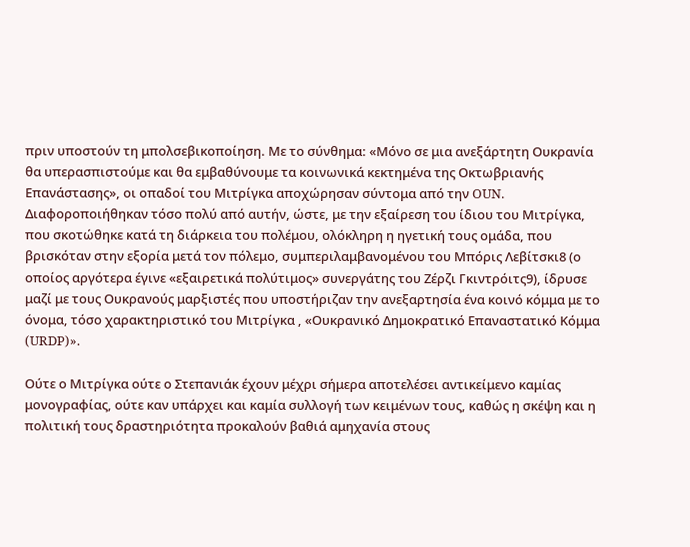πριν υποστούν τη μπολσεβικοποίηση. Με το σύνθημα: «Μόνο σε μια ανεξάρτητη Ουκρανία θα υπερασπιστούμε και θα εμβαθύνουμε τα κοινωνικά κεκτημένα της Οκτωβριανής Επανάστασης», οι οπαδοί του Μιτρίγκα αποχώρησαν σύντομα από την OUN. Διαφοροποιήθηκαν τόσο πολύ από αυτήν, ώστε, με την εξαίρεση του ίδιου του Μιτρίγκα, που σκοτώθηκε κατά τη διάρκεια του πολέμου, ολόκληρη η ηγετική τους ομάδα, που βρισκόταν στην εξορία μετά τον πόλεμο, συμπεριλαμβανομένου του Μπόρις Λεβίτσκι8 (ο οποίος αργότερα έγινε «εξαιρετικά πολύτιμος» συνεργάτης του Ζέρζι Γκιντρόιτς9), ίδρυσε μαζί με τους Ουκρανούς μαρξιστές που υποστήριζαν την ανεξαρτησία ένα κοινό κόμμα με το όνομα, τόσο χαρακτηριστικό του Μιτρίγκα , «Ουκρανικό Δημοκρατικό Επαναστατικό Κόμμα (URDP)».

Ούτε ο Μιτρίγκα ούτε ο Στεπανιάκ έχουν μέχρι σήμερα αποτελέσει αντικείμενο καμίας μονογραφίας, ούτε καν υπάρχει και καμία συλλογή των κειμένων τους, καθώς η σκέψη και η πολιτική τους δραστηριότητα προκαλούν βαθιά αμηχανία στους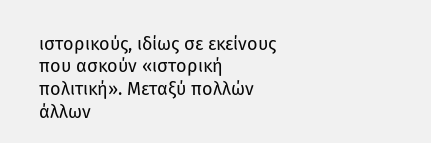ιστορικούς, ιδίως σε εκείνους που ασκούν «ιστορική πολιτική». Μεταξύ πολλών άλλων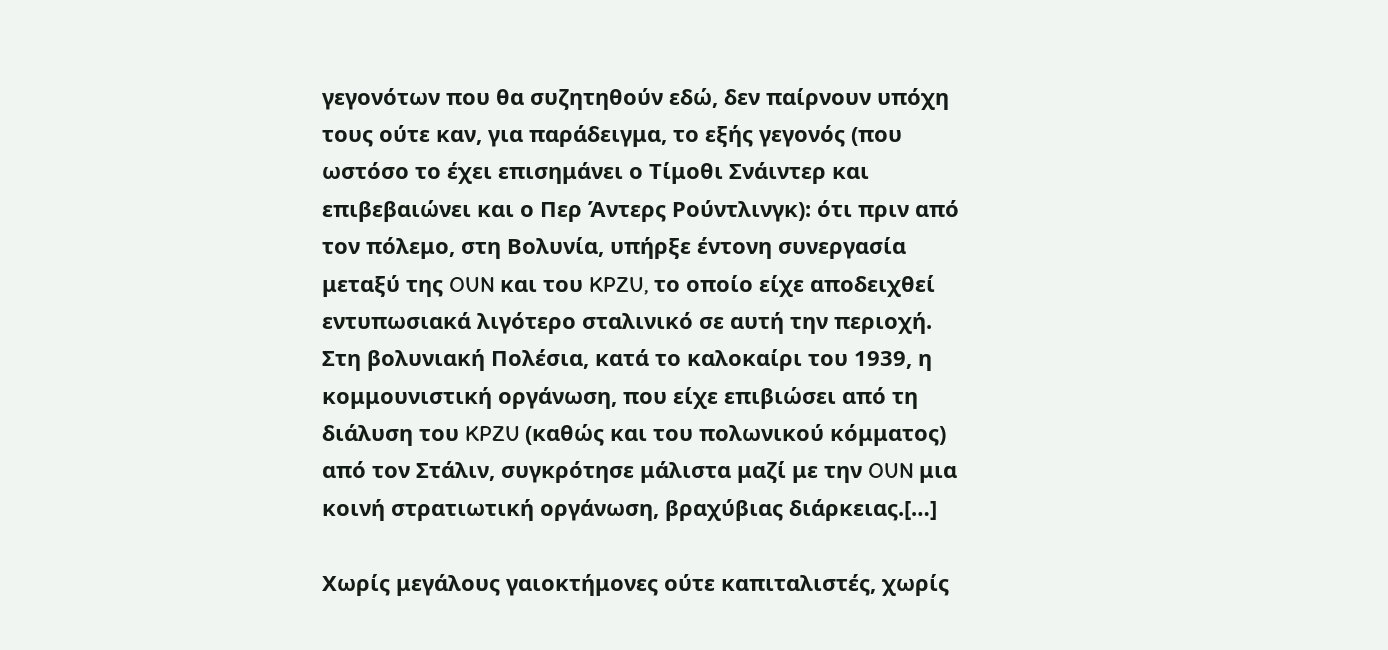γεγονότων που θα συζητηθούν εδώ, δεν παίρνουν υπόχη τους ούτε καν, για παράδειγμα, το εξής γεγονός (που ωστόσο το έχει επισημάνει ο Τίμοθι Σνάιντερ και επιβεβαιώνει και ο Περ Άντερς Ρούντλινγκ): ότι πριν από τον πόλεμο, στη Βολυνία, υπήρξε έντονη συνεργασία μεταξύ της OUN και του KPZU, το οποίο είχε αποδειχθεί εντυπωσιακά λιγότερο σταλινικό σε αυτή την περιοχή. Στη βολυνιακή Πολέσια, κατά το καλοκαίρι του 1939, η κομμουνιστική οργάνωση, που είχε επιβιώσει από τη διάλυση του KPZU (καθώς και του πολωνικού κόμματος) από τον Στάλιν, συγκρότησε μάλιστα μαζί με την OUN μια κοινή στρατιωτική οργάνωση, βραχύβιας διάρκειας.[…]

Χωρίς μεγάλους γαιοκτήμονες ούτε καπιταλιστές, χωρίς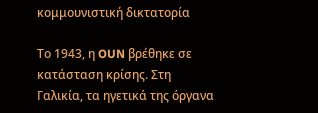κομμουνιστική δικτατορία

Το 1943, η OUN βρέθηκε σε κατάσταση κρίσης. Στη Γαλικία, τα ηγετικά της όργανα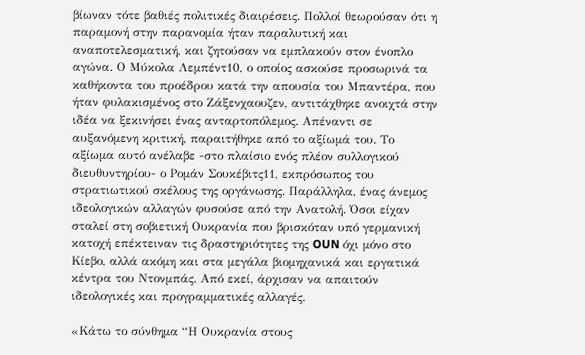βίωναν τότε βαθιές πολιτικές διαιρέσεις. Πολλοί θεωρούσαν ότι η παραμονή στην παρανομία ήταν παραλυτική και αναποτελεσματική, και ζητούσαν να εμπλακούν στον ένοπλο αγώνα. Ο Μύκολα Λεμπέντ10, ο οποίος ασκούσε προσωρινά τα καθήκοντα του προέδρου κατά την απουσία του Μπαντέρα, που ήταν φυλακισμένος στο Ζάξενχαουζεν, αντιτάχθηκε ανοιχτά στην ιδέα να ξεκινήσει ένας ανταρτοπόλεμος. Απέναντι σε αυξανόμενη κριτική, παραιτήθηκε από το αξίωμά του. Το αξίωμα αυτό ανέλαβε -στο πλαίσιο ενός πλέον συλλογικού διευθυντηρίου- ο Ρομάν Σουκέβιτς11, εκπρόσωπος του στρατιωτικού σκέλους της οργάνωσης. Παράλληλα, ένας άνεμος ιδεολογικών αλλαγών φυσούσε από την Ανατολή. Όσοι είχαν σταλεί στη σοβιετική Ουκρανία που βρισκόταν υπό γερμανική κατοχή επέκτειναν τις δραστηριότητες της OUN όχι μόνο στο Κίεβο, αλλά ακόμη και στα μεγάλα βιομηχανικά και εργατικά κέντρα του Ντονμπάς. Από εκεί, άρχισαν να απαιτούν ιδεολογικές και προγραμματικές αλλαγές.

«Κάτω το σύνθημα “Η Ουκρανία στους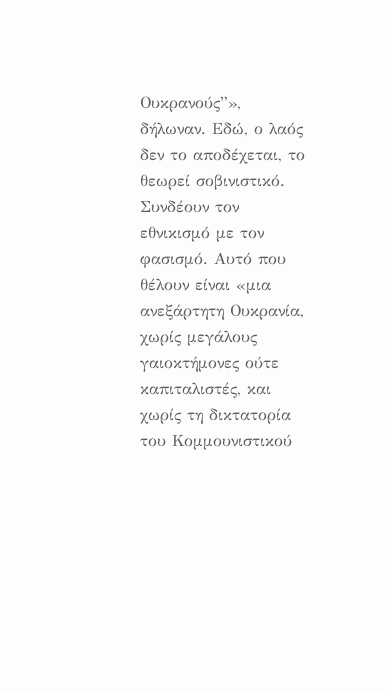Ουκρανούς”», δήλωναν. Εδώ, ο λαός δεν το αποδέχεται, το θεωρεί σοβινιστικό. Συνδέουν τον εθνικισμό με τον φασισμό. Αυτό που θέλουν είναι «μια ανεξάρτητη Ουκρανία, χωρίς μεγάλους γαιοκτήμονες ούτε καπιταλιστές, και χωρίς τη δικτατορία του Κομμουνιστικού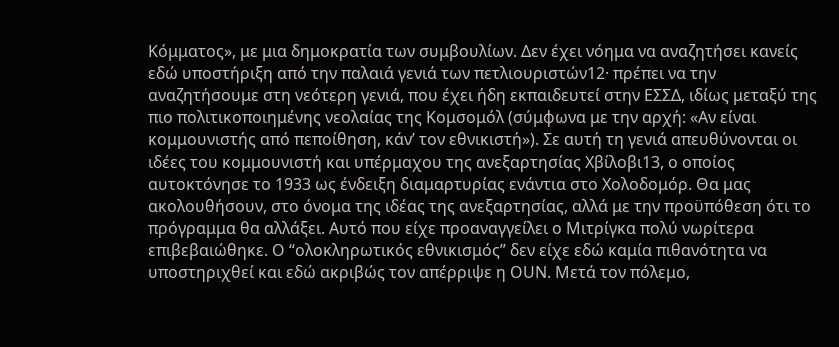Κόμματος», με μια δημοκρατία των συμβουλίων. Δεν έχει νόημα να αναζητήσει κανείς εδώ υποστήριξη από την παλαιά γενιά των πετλιουριστών12· πρέπει να την αναζητήσουμε στη νεότερη γενιά, που έχει ήδη εκπαιδευτεί στην ΕΣΣΔ, ιδίως μεταξύ της πιο πολιτικοποιημένης νεολαίας της Κομσομόλ (σύμφωνα με την αρχή: «Αν είναι κομμουνιστής από πεποίθηση, κάν’ τον εθνικιστή»). Σε αυτή τη γενιά απευθύνονται οι ιδέες του κομμουνιστή και υπέρμαχου της ανεξαρτησίας Χβίλοβι13, ο οποίος αυτοκτόνησε το 1933 ως ένδειξη διαμαρτυρίας ενάντια στο Χολοδομόρ. Θα μας ακολουθήσουν, στο όνομα της ιδέας της ανεξαρτησίας, αλλά με την προϋπόθεση ότι το πρόγραμμα θα αλλάξει. Αυτό που είχε προαναγγείλει ο Μιτρίγκα πολύ νωρίτερα επιβεβαιώθηκε. Ο “ολοκληρωτικός εθνικισμός” δεν είχε εδώ καμία πιθανότητα να υποστηριχθεί και εδώ ακριβώς τον απέρριψε η OUN. Μετά τον πόλεμο,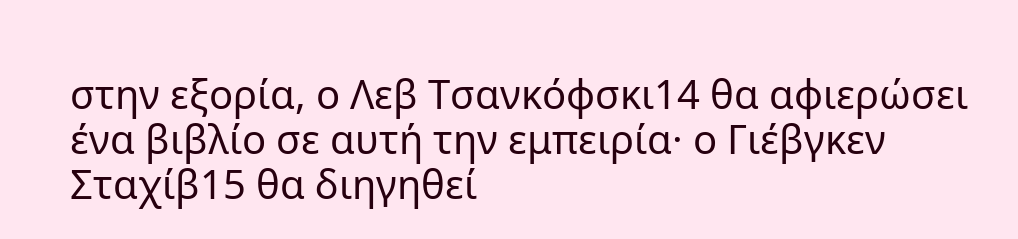στην εξορία, ο Λεβ Τσανκόφσκι14 θα αφιερώσει ένα βιβλίο σε αυτή την εμπειρία· ο Γιέβγκεν Σταχίβ15 θα διηγηθεί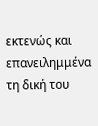εκτενώς και επανειλημμένα τη δική του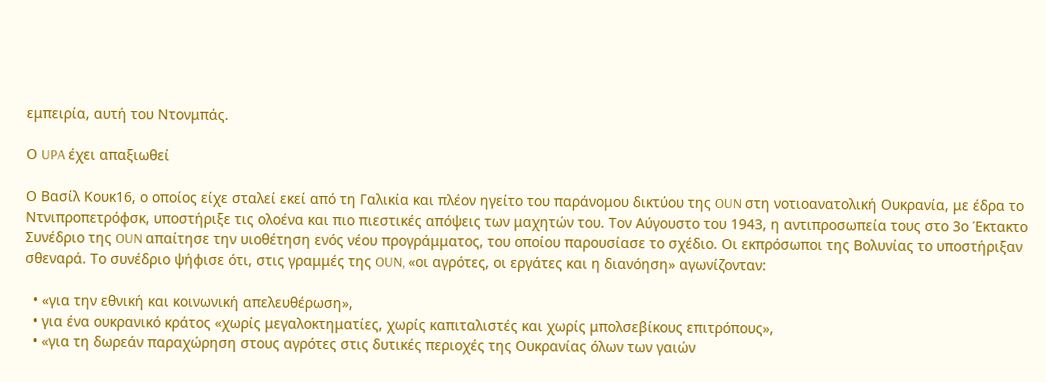εμπειρία, αυτή του Ντονμπάς.

Ο UPA έχει απαξιωθεί

Ο Βασίλ Κουκ16, ο οποίος είχε σταλεί εκεί από τη Γαλικία και πλέον ηγείτο του παράνομου δικτύου της OUN στη νοτιοανατολική Ουκρανία, με έδρα το Ντνιπροπετρόφσκ, υποστήριξε τις ολοένα και πιο πιεστικές απόψεις των μαχητών του. Τον Αύγουστο του 1943, η αντιπροσωπεία τους στο 3ο Έκτακτο Συνέδριο της OUN απαίτησε την υιοθέτηση ενός νέου προγράμματος, του οποίου παρουσίασε το σχέδιο. Οι εκπρόσωποι της Βολυνίας τo υποστήριξαν σθεναρά. Το συνέδριο ψήφισε ότι, στις γραμμές της OUN, «οι αγρότες, οι εργάτες και η διανόηση» αγωνίζονταν:

  • «για την εθνική και κοινωνική απελευθέρωση»,
  • για ένα ουκρανικό κράτος «χωρίς μεγαλοκτηματίες, χωρίς καπιταλιστές και χωρίς μπολσεβίκους επιτρόπους»,
  • «για τη δωρεάν παραχώρηση στους αγρότες στις δυτικές περιοχές της Ουκρανίας όλων των γαιών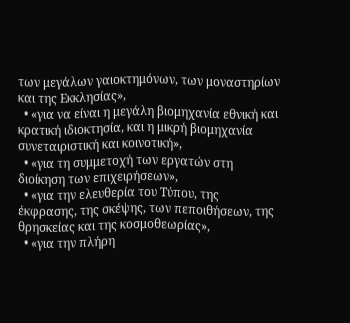των μεγάλων γαιοκτημόνων, των μοναστηρίων και της Εκκλησίας»,
  • «για να είναι η μεγάλη βιομηχανία εθνική και κρατική ιδιοκτησία, και η μικρή βιομηχανία συνεταιριστική και κοινοτική»,
  • «για τη συμμετοχή των εργατών στη διοίκηση των επιχειρήσεων»,
  • «για την ελευθερία του Τύπου, της έκφρασης, της σκέψης, των πεποιθήσεων, της θρησκείας και της κοσμοθεωρίας»,
  • «για την πλήρη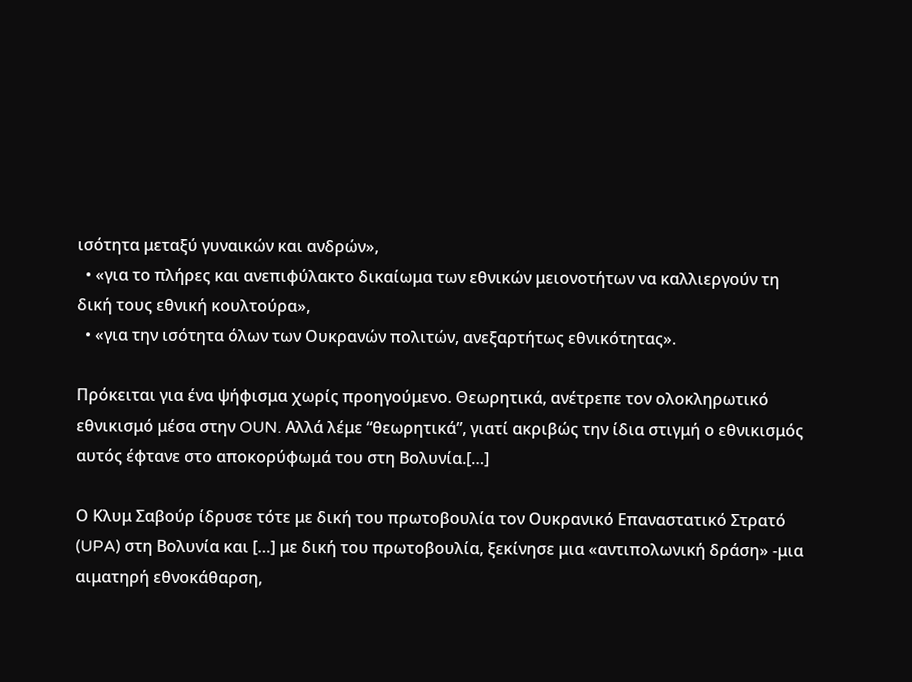ισότητα μεταξύ γυναικών και ανδρών»,
  • «για το πλήρες και ανεπιφύλακτο δικαίωμα των εθνικών μειονοτήτων να καλλιεργούν τη δική τους εθνική κουλτούρα»,
  • «για την ισότητα όλων των Ουκρανών πολιτών, ανεξαρτήτως εθνικότητας».

Πρόκειται για ένα ψήφισμα χωρίς προηγούμενο. Θεωρητικά, ανέτρεπε τον ολοκληρωτικό εθνικισμό μέσα στην OUN. Αλλά λέμε “θεωρητικά”, γιατί ακριβώς την ίδια στιγμή ο εθνικισμός αυτός έφτανε στο αποκορύφωμά του στη Βολυνία.[…]

Ο Κλυμ Σαβούρ ίδρυσε τότε με δική του πρωτοβουλία τον Ουκρανικό Επαναστατικό Στρατό (UPA) στη Βολυνία και […] με δική του πρωτοβουλία, ξεκίνησε μια «αντιπολωνική δράση» -μια αιματηρή εθνοκάθαρση,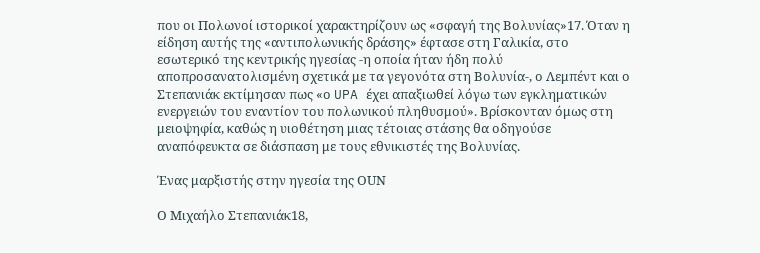που οι Πολωνοί ιστορικοί χαρακτηρίζουν ως «σφαγή της Βολυνίας»17. Όταν η είδηση αυτής της «αντιπολωνικής δράσης» έφτασε στη Γαλικία, στο εσωτερικό της κεντρικής ηγεσίας -η οποία ήταν ήδη πολύ αποπροσανατολισμένη σχετικά με τα γεγονότα στη Βολυνία-, ο Λεμπέντ και ο Στεπανιάκ εκτίμησαν πως «ο UPA έχει απαξιωθεί λόγω των εγκληματικών ενεργειών του εναντίον του πολωνικού πληθυσμού». Βρίσκονταν όμως στη μειοψηφία, καθώς η υιοθέτηση μιας τέτοιας στάσης θα οδηγούσε αναπόφευκτα σε διάσπαση με τους εθνικιστές της Βολυνίας.

Ένας μαρξιστής στην ηγεσία της ΟUN

Ο Μιχαήλο Στεπανιάκ18,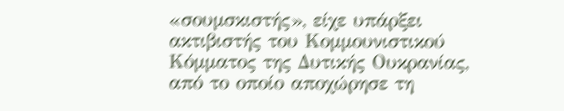«σουμσκιστής», είχε υπάρξει ακτιβιστής του Κομμουνιστικού Κόμματος της Δυτικής Ουκρανίας, από το οποίο αποχώρησε τη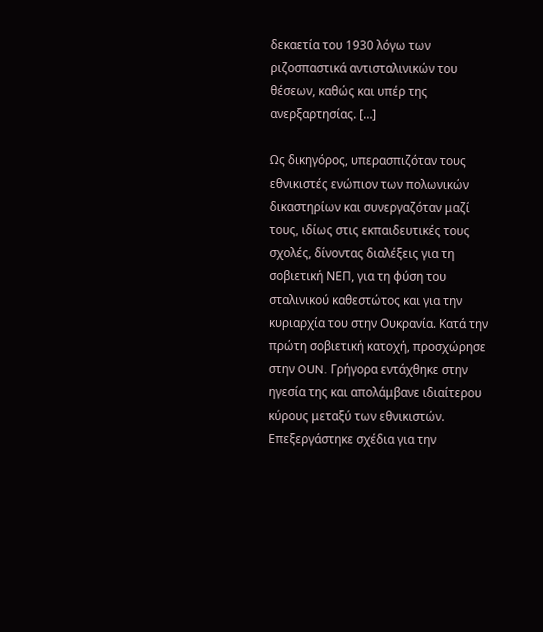δεκαετία του 1930 λόγω των ριζοσπαστικά αντισταλινικών του θέσεων, καθώς και υπέρ της ανερξαρτησίας. […]

Ως δικηγόρος, υπερασπιζόταν τους εθνικιστές ενώπιον των πολωνικών δικαστηρίων και συνεργαζόταν μαζί τους, ιδίως στις εκπαιδευτικές τους σχολές, δίνοντας διαλέξεις για τη σοβιετική ΝΕΠ, για τη φύση του σταλινικού καθεστώτος και για την κυριαρχία του στην Ουκρανία. Κατά την πρώτη σοβιετική κατοχή, προσχώρησε στην OUN. Γρήγορα εντάχθηκε στην ηγεσία της και απολάμβανε ιδιαίτερου κύρους μεταξύ των εθνικιστών. Επεξεργάστηκε σχέδια για την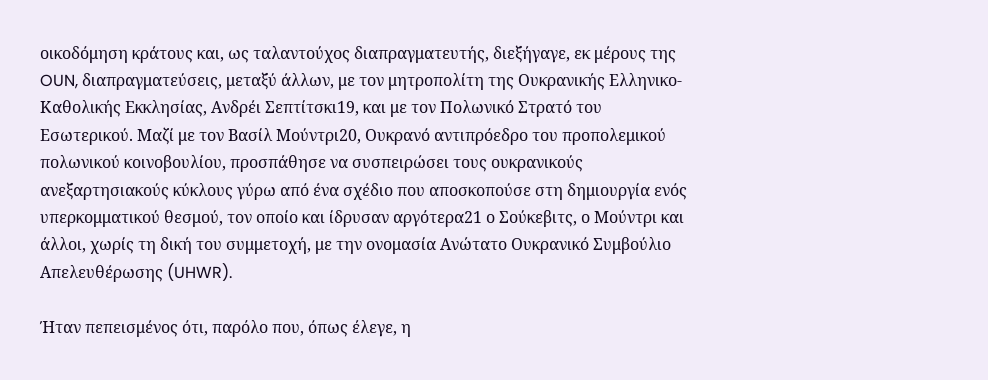οικοδόμηση κράτους και, ως ταλαντούχος διαπραγματευτής, διεξήγαγε, εκ μέρους της OUN, διαπραγματεύσεις, μεταξύ άλλων, με τον μητροπολίτη της Ουκρανικής Ελληνικο-Καθολικής Εκκλησίας, Ανδρέι Σεπτίτσκι19, και με τον Πολωνικό Στρατό του Εσωτερικού. Μαζί με τον Βασίλ Μούντρι20, Ουκρανό αντιπρόεδρο του προπολεμικού πολωνικού κοινοβουλίου, προσπάθησε να συσπειρώσει τους ουκρανικούς ανεξαρτησιακούς κύκλους γύρω από ένα σχέδιο που αποσκοπούσε στη δημιουργία ενός υπερκομματικού θεσμού, τον οποίο και ίδρυσαν αργότερα21 ο Σούκεβιτς, ο Μούντρι και άλλοι, χωρίς τη δική του συμμετοχή, με την ονομασία Ανώτατο Ουκρανικό Συμβούλιο Απελευθέρωσης (UHWR).

Ήταν πεπεισμένος ότι, παρόλο που, όπως έλεγε, η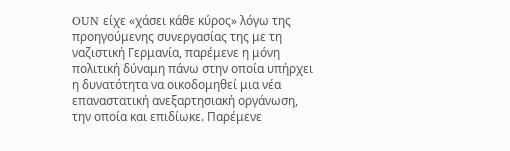OUN είχε «χάσει κάθε κύρος» λόγω της προηγούμενης συνεργασίας της με τη ναζιστική Γερμανία, παρέμενε η μόνη πολιτική δύναμη πάνω στην οποία υπήρχει η δυνατότητα να οικοδομηθεί μια νέα επαναστατική ανεξαρτησιακή οργάνωση, την οποία και επιδίωκε. Παρέμενε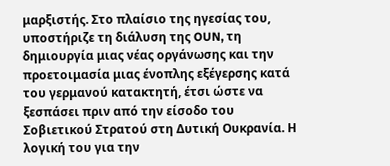μαρξιστής. Στο πλαίσιο της ηγεσίας του, υποστήριζε τη διάλυση της OUN, τη δημιουργία μιας νέας οργάνωσης και την προετοιμασία μιας ένοπλης εξέγερσης κατά του γερμανού κατακτητή, έτσι ώστε να ξεσπάσει πριν από την είσοδο του Σοβιετικού Στρατού στη Δυτική Ουκρανία. Η λογική του για την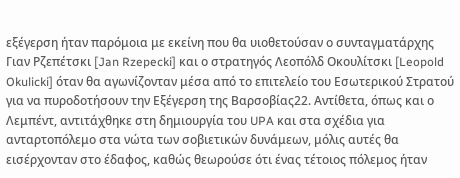εξέγερση ήταν παρόμοια με εκείνη που θα υιοθετούσαν ο συνταγματάρχης Γιαν Ρζεπέτσκι [Jan Rzepecki] και ο στρατηγός Λεοπόλδ Οκουλίτσκι [Leopold Okulicki] όταν θα αγωνίζονταν μέσα από το επιτελείο του Εσωτερικού Στρατού για να πυροδοτήσουν την Εξέγερση της Βαρσοβίας22. Αντίθετα, όπως και ο Λεμπέντ, αντιτάχθηκε στη δημιουργία του UPA και στα σχέδια για ανταρτοπόλεμο στα νώτα των σοβιετικών δυνάμεων, μόλις αυτές θα εισέρχονταν στο έδαφος, καθώς θεωρούσε ότι ένας τέτοιος πόλεμος ήταν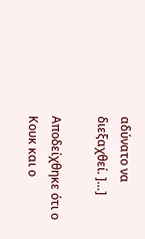αδύνατο να διεξαχθεί. ]…]

Αποδείχθηκε ότι ο Κουκ και ο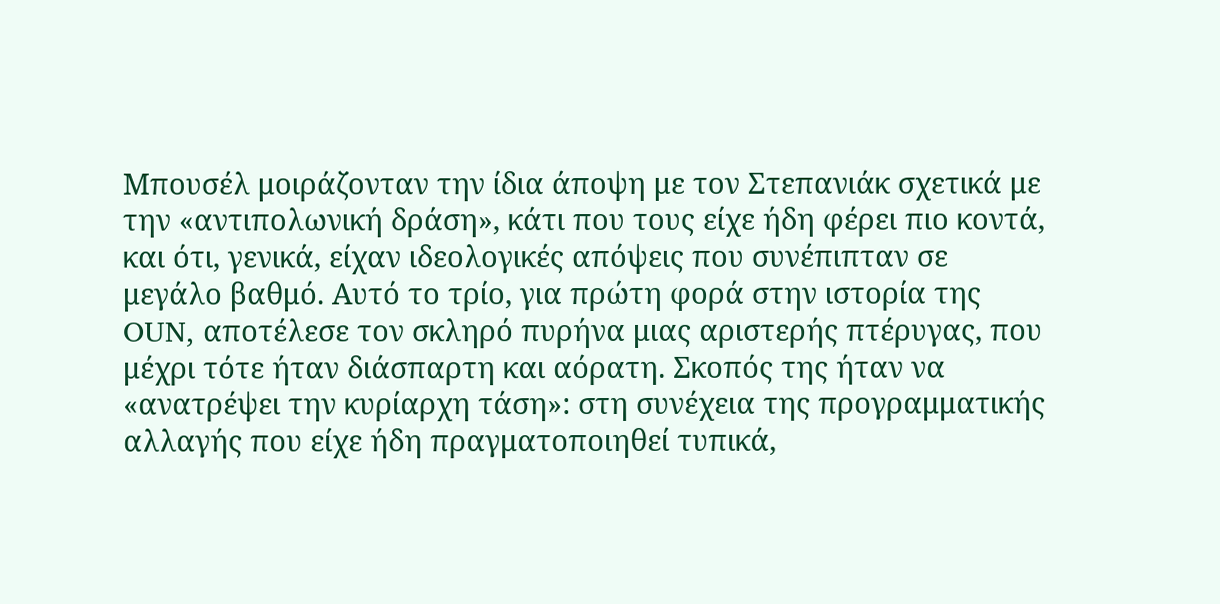Μπουσέλ μοιράζονταν την ίδια άποψη με τον Στεπανιάκ σχετικά με την «αντιπολωνική δράση», κάτι που τους είχε ήδη φέρει πιο κοντά, και ότι, γενικά, είχαν ιδεολογικές απόψεις που συνέπιπταν σε μεγάλο βαθμό. Αυτό το τρίο, για πρώτη φορά στην ιστορία της OUN, αποτέλεσε τον σκληρό πυρήνα μιας αριστερής πτέρυγας, που μέχρι τότε ήταν διάσπαρτη και αόρατη. Σκοπός της ήταν να «ανατρέψει την κυρίαρχη τάση»: στη συνέχεια της προγραμματικής αλλαγής που είχε ήδη πραγματοποιηθεί τυπικά,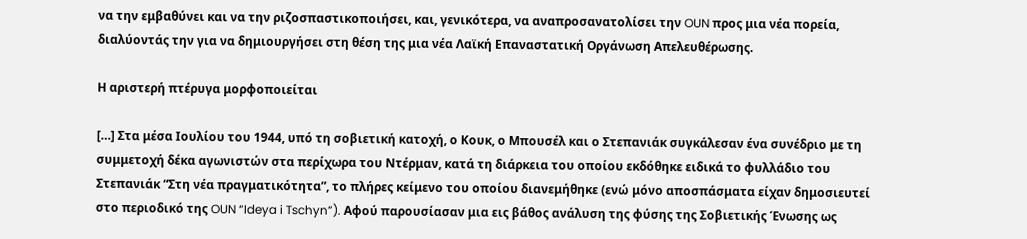να την εμβαθύνει και να την ριζοσπαστικοποιήσει, και, γενικότερα, να αναπροσανατολίσει την OUN προς μια νέα πορεία, διαλύοντάς την για να δημιουργήσει στη θέση της μια νέα Λαϊκή Επαναστατική Οργάνωση Απελευθέρωσης.

Η αριστερή πτέρυγα μορφοποιείται

[…] Στα μέσα Ιουλίου του 1944, υπό τη σοβιετική κατοχή, ο Κουκ, ο Μπουσέλ και ο Στεπανιάκ συγκάλεσαν ένα συνέδριο με τη συμμετοχή δέκα αγωνιστών στα περίχωρα του Ντέρμαν, κατά τη διάρκεια του οποίου εκδόθηκε ειδικά το φυλλάδιο του Στεπανιάκ “Στη νέα πραγματικότητα”, το πλήρες κείμενο του οποίου διανεμήθηκε (ενώ μόνο αποσπάσματα είχαν δημοσιευτεί στο περιοδικό της OUN “Ideya i Tschyn”). Αφού παρουσίασαν μια εις βάθος ανάλυση της φύσης της Σοβιετικής Ένωσης ως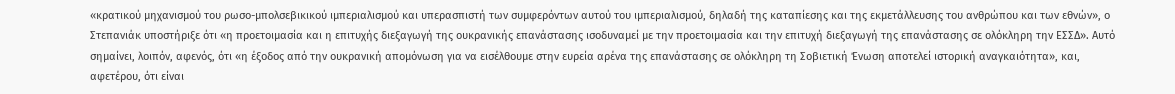«κρατικού μηχανισμού του ρωσο-μπολσεβικικού ιμπεριαλισμού και υπερασπιστή των συμφερόντων αυτού του ιμπεριαλισμού, δηλαδή της καταπίεσης και της εκμετάλλευσης του ανθρώπου και των εθνών», ο Στεπανιάκ υποστήριξε ότι «η προετοιμασία και η επιτυχής διεξαγωγή της ουκρανικής επανάστασης ισοδυναμεί με την προετοιμασία και την επιτυχή διεξαγωγή της επανάστασης σε ολόκληρη την ΕΣΣΔ». Αυτό σημαίνει, λοιπόν, αφενός, ότι «η έξοδος από την ουκρανική απομόνωση για να εισέλθουμε στην ευρεία αρένα της επανάστασης σε ολόκληρη τη Σοβιετική Ένωση αποτελεί ιστορική αναγκαιότητα», και, αφετέρου, ότι είναι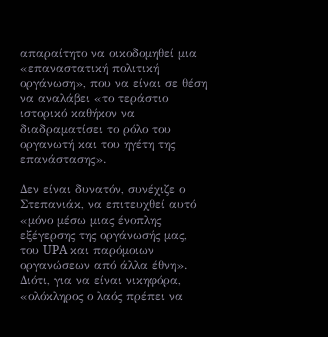απαραίτητο να οικοδομηθεί μια «επαναστατική πολιτική οργάνωση», που να είναι σε θέση να αναλάβει «το τεράστιο ιστορικό καθήκον να διαδραματίσει το ρόλο του οργανωτή και του ηγέτη της επανάστασης».

Δεν είναι δυνατόν, συνέχιζε ο Στεπανιάκ, να επιτευχθεί αυτό «μόνο μέσω μιας ένοπλης εξέγερσης της οργάνωσής μας, του UPA και παρόμοιων οργανώσεων από άλλα έθνη». Διότι, για να είναι νικηφόρα, «ολόκληρος ο λαός πρέπει να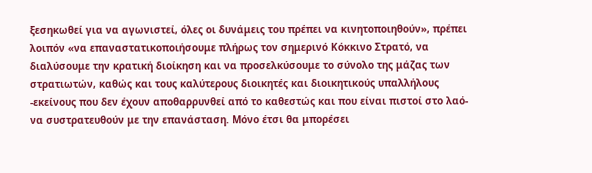ξεσηκωθεί για να αγωνιστεί, όλες οι δυνάμεις του πρέπει να κινητοποιηθούν», πρέπει λοιπόν «να επαναστατικοποιήσουμε πλήρως τον σημερινό Κόκκινο Στρατό, να διαλύσουμε την κρατική διοίκηση και να προσελκύσουμε το σύνολο της μάζας των στρατιωτών, καθώς και τους καλύτερους διοικητές και διοικητικούς υπαλλήλους -εκείνους που δεν έχουν αποθαρρυνθεί από το καθεστώς και που είναι πιστοί στο λαό- να συστρατευθούν με την επανάσταση. Μόνο έτσι θα μπορέσει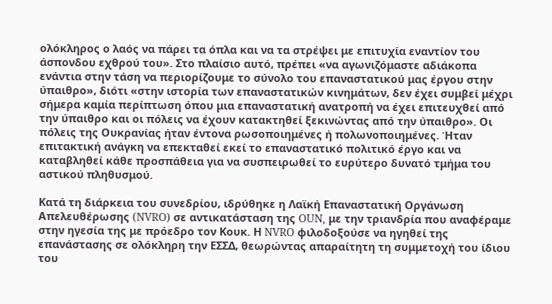ολόκληρος ο λαός να πάρει τα όπλα και να τα στρέψει με επιτυχία εναντίον του άσπονδου εχθρού του». Στο πλαίσιο αυτό, πρέπει «να αγωνιζόμαστε αδιάκοπα ενάντια στην τάση να περιορίζουμε το σύνολο του επαναστατικού μας έργου στην ύπαιθρο», διότι «στην ιστορία των επαναστατικών κινημάτων, δεν έχει συμβεί μέχρι σήμερα καμία περίπτωση όπου μια επαναστατική ανατροπή να έχει επιτευχθεί από την ύπαιθρο και οι πόλεις να έχουν κατακτηθεί ξεκινώντας από την ύπαιθρο». Οι πόλεις της Ουκρανίας ήταν έντονα ρωσοποιημένες ή πολωνοποιημένες. Ήταν επιτακτική ανάγκη να επεκταθεί εκεί το επαναστατικό πολιτικό έργο και να καταβληθεί κάθε προσπάθεια για να συσπειρωθεί το ευρύτερο δυνατό τμήμα του αστικού πληθυσμού.

Κατά τη διάρκεια του συνεδρίου, ιδρύθηκε η Λαϊκή Επαναστατική Οργάνωση Απελευθέρωσης (NVRO) σε αντικατάσταση της OUN, με την τριανδρία που αναφέραμε στην ηγεσία της με πρόεδρο τον Κουκ. Η NVRO φιλοδοξούσε να ηγηθεί της επανάστασης σε ολόκληρη την ΕΣΣΔ, θεωρώντας απαραίτητη τη συμμετοχή του ίδιου του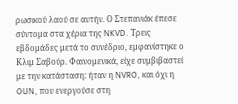ρωσικού λαού σε αυτήν. Ο Στεπανιάκ έπεσε σύντομα στα χέρια της NKVD. Τρεις εβδομάδες μετά το συνέδριο, εμφανίστηκε ο Κλιμ Σαβούρ. Φαινομενικά, είχε συμβιβαστεί με την κατάσταση: ήταν η NVRO, και όχι η OUN, που ενεργούσε στη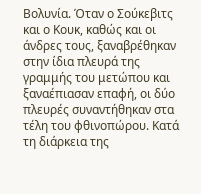Βολυνία. Όταν ο Σούκεβιτς και ο Κουκ, καθώς και οι άνδρες τους, ξαναβρέθηκαν στην ίδια πλευρά της γραμμής του μετώπου και ξαναέπιασαν επαφή, οι δύο πλευρές συναντήθηκαν στα τέλη του φθινοπώρου. Κατά τη διάρκεια της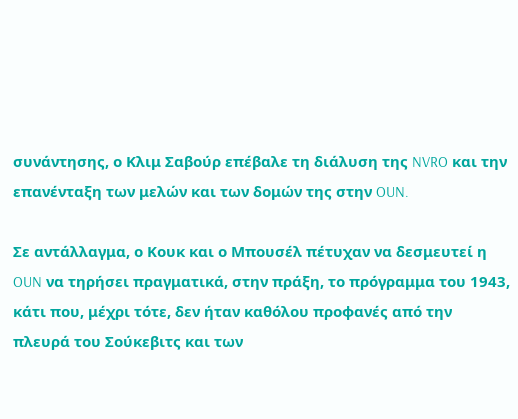συνάντησης, ο Κλιμ Σαβούρ επέβαλε τη διάλυση της NVRO και την επανένταξη των μελών και των δομών της στην OUN.

Σε αντάλλαγμα, ο Κουκ και ο Μπουσέλ πέτυχαν να δεσμευτεί η OUN να τηρήσει πραγματικά, στην πράξη, το πρόγραμμα του 1943, κάτι που, μέχρι τότε, δεν ήταν καθόλου προφανές από την πλευρά του Σούκεβιτς και των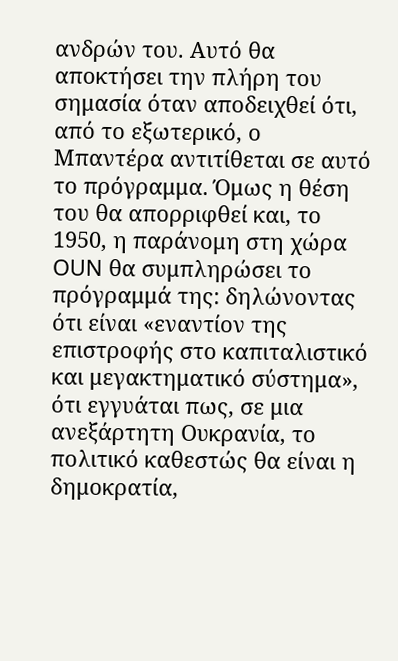ανδρών του. Αυτό θα αποκτήσει την πλήρη του σημασία όταν αποδειχθεί ότι, από το εξωτερικό, ο Μπαντέρα αντιτίθεται σε αυτό το πρόγραμμα. Όμως η θέση του θα απορριφθεί και, το 1950, η παράνομη στη χώρα OUN θα συμπληρώσει το πρόγραμμά της: δηλώνοντας ότι είναι «εναντίον της επιστροφής στο καπιταλιστικό και μεγακτηματικό σύστημα», ότι εγγυάται πως, σε μια ανεξάρτητη Ουκρανία, το πολιτικό καθεστώς θα είναι η δημοκρατία,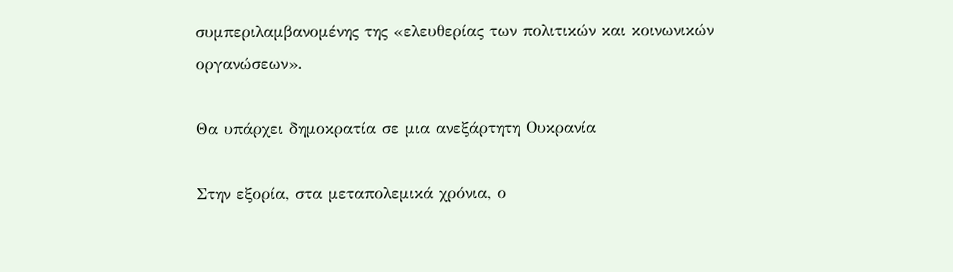συμπεριλαμβανομένης της «ελευθερίας των πολιτικών και κοινωνικών οργανώσεων».

Θα υπάρχει δημοκρατία σε μια ανεξάρτητη Ουκρανία

Στην εξορία, στα μεταπολεμικά χρόνια, ο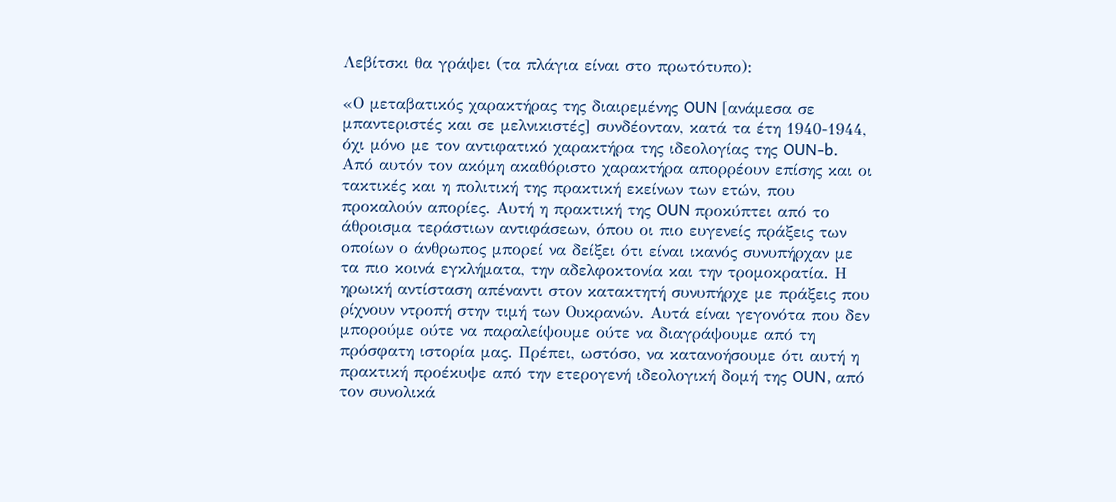Λεβίτσκι θα γράψει (τα πλάγια είναι στο πρωτότυπο):

«Ο μεταβατικός χαρακτήρας της διαιρεμένης OUN [ανάμεσα σε μπαντεριστές και σε μελνικιστές] συνδέονταν, κατά τα έτη 1940-1944, όχι μόνο με τον αντιφατικό χαρακτήρα της ιδεολογίας της OUN-b. Από αυτόν τον ακόμη ακαθόριστο χαρακτήρα απορρέουν επίσης και οι τακτικές και η πολιτική της πρακτική εκείνων των ετών, που προκαλούν απορίες. Αυτή η πρακτική της OUN προκύπτει από το άθροισμα τεράστιων αντιφάσεων, όπου οι πιο ευγενείς πράξεις των οποίων ο άνθρωπος μπορεί να δείξει ότι είναι ικανός συνυπήρχαν με τα πιο κοινά εγκλήματα, την αδελφοκτονία και την τρομοκρατία. Η ηρωική αντίσταση απέναντι στον κατακτητή συνυπήρχε με πράξεις που ρίχνουν ντροπή στην τιμή των Ουκρανών. Αυτά είναι γεγονότα που δεν μπορούμε ούτε να παραλείψουμε ούτε να διαγράψουμε από τη πρόσφατη ιστορία μας. Πρέπει, ωστόσο, να κατανοήσουμε ότι αυτή η πρακτική προέκυψε από την ετερογενή ιδεολογική δομή της OUN, από τον συνολικά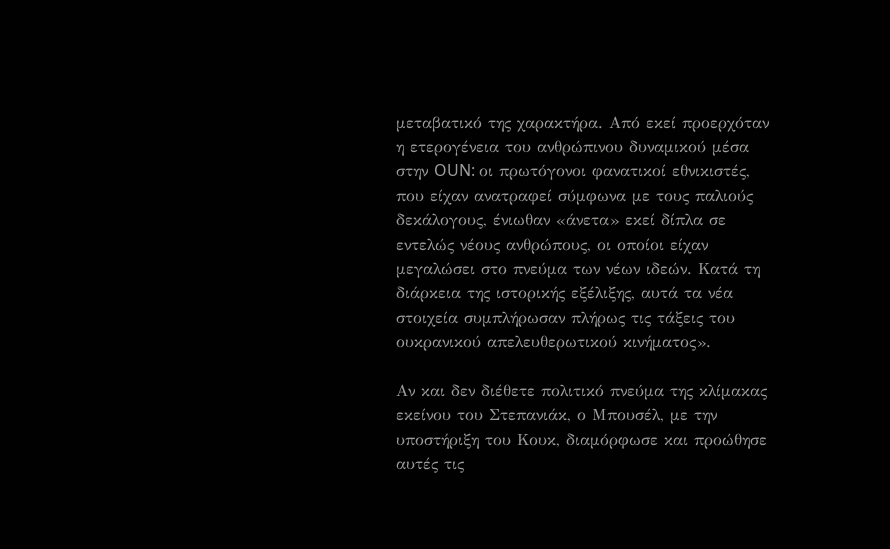μεταβατικό της χαρακτήρα. Από εκεί προερχόταν η ετερογένεια του ανθρώπινου δυναμικού μέσα στην OUN: οι πρωτόγονοι φανατικοί εθνικιστές, που είχαν ανατραφεί σύμφωνα με τους παλιούς δεκάλογους, ένιωθαν «άνετα» εκεί δίπλα σε εντελώς νέους ανθρώπους, οι οποίοι είχαν μεγαλώσει στο πνεύμα των νέων ιδεών. Κατά τη διάρκεια της ιστορικής εξέλιξης, αυτά τα νέα στοιχεία συμπλήρωσαν πλήρως τις τάξεις του ουκρανικού απελευθερωτικού κινήματος».

Αν και δεν διέθετε πολιτικό πνεύμα της κλίμακας εκείνου του Στεπανιάκ, ο Μπουσέλ, με την υποστήριξη του Κουκ, διαμόρφωσε και προώθησε αυτές τις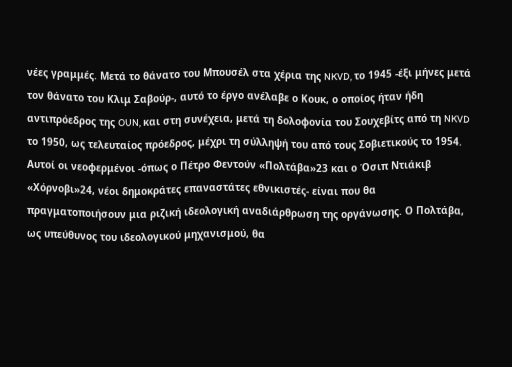νέες γραμμές. Μετά το θάνατο του Μπουσέλ στα χέρια της NKVD, το 1945 -έξι μήνες μετά τον θάνατο του Κλιμ Σαβούρ-, αυτό το έργο ανέλαβε ο Κουκ, ο οποίος ήταν ήδη αντιπρόεδρος της OUN, και στη συνέχεια, μετά τη δολοφονία του Σουχεβίτς από τη NKVD το 1950, ως τελευταίος πρόεδρος, μέχρι τη σύλληψή του από τους Σοβιετικούς το 1954. Αυτοί οι νεοφερμένοι -όπως ο Πέτρο Φεντούν «Πολτάβα»23 και ο Όσιπ Ντιάκιβ «Χόρνοβι»24, νέοι δημοκράτες επαναστάτες εθνικιστές- είναι που θα πραγματοποιήσουν μια ριζική ιδεολογική αναδιάρθρωση της οργάνωσης. Ο Πολτάβα, ως υπεύθυνος του ιδεολογικού μηχανισμού, θα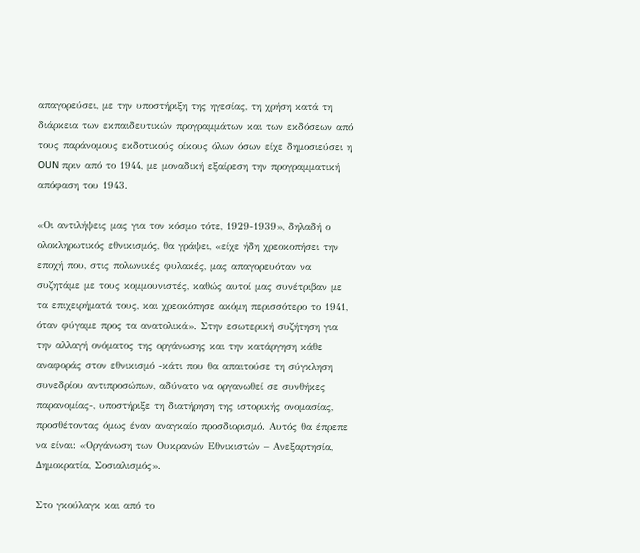απαγορεύσει, με την υποστήριξη της ηγεσίας, τη χρήση κατά τη διάρκεια των εκπαιδευτικών προγραμμάτων και των εκδόσεων από τους παράνομους εκδοτικούς οίκους όλων όσων είχε δημοσιεύσει η OUN πριν από το 1944, με μοναδική εξαίρεση την προγραμματική απόφαση του 1943.

«Οι αντιλήψεις μας για τον κόσμο τότε, 1929-1939», δηλαδή ο ολοκληρωτικός εθνικισμός, θα γράψει, «είχε ήδη χρεοκοπήσει την εποχή που, στις πολωνικές φυλακές, μας απαγορευόταν να συζητάμε με τους κομμουνιστές, καθώς αυτοί μας συνέτριβαν με τα επιχειρήματά τους, και χρεοκόπησε ακόμη περισσότερο το 1941, όταν φύγαμε προς τα ανατολικά». Στην εσωτερική συζήτηση για την αλλαγή ονόματος της οργάνωσης και την κατάργηση κάθε αναφοράς στον εθνικισμό -κάτι που θα απαιτούσε τη σύγκληση συνεδρίου αντιπροσώπων, αδύνατο να οργανωθεί σε συνθήκες παρανομίας-, υποστήριξε τη διατήρηση της ιστορικής ονομασίας, προσθέτοντας όμως έναν αναγκαίο προσδιορισμό. Αυτός θα έπρεπε να είναι: «Οργάνωση των Ουκρανών Εθνικιστών – Ανεξαρτησία, Δημοκρατία, Σοσιαλισμός».

Στο γκούλαγκ και από το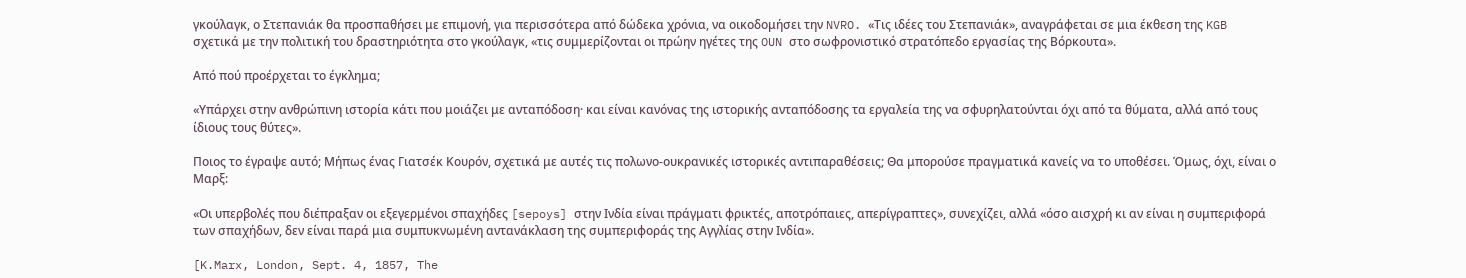γκούλαγκ, ο Στεπανιάκ θα προσπαθήσει με επιμονή, για περισσότερα από δώδεκα χρόνια, να οικοδομήσει την NVRO. «Τις ιδέες του Στεπανιάκ», αναγράφεται σε μια έκθεση της KGB σχετικά με την πολιτική του δραστηριότητα στο γκούλαγκ, «τις συμμερίζονται οι πρώην ηγέτες της OUN στο σωφρονιστικό στρατόπεδο εργασίας της Βόρκουτα».

Από πού προέρχεται το έγκλημα;

«Υπάρχει στην ανθρώπινη ιστορία κάτι που μοιάζει με ανταπόδοση· και είναι κανόνας της ιστορικής ανταπόδοσης τα εργαλεία της να σφυρηλατούνται όχι από τα θύματα, αλλά από τους ίδιους τους θύτες».

Ποιος το έγραψε αυτό; Μήπως ένας Γιατσέκ Κουρόν, σχετικά με αυτές τις πολωνο-ουκρανικές ιστορικές αντιπαραθέσεις; Θα μπορούσε πραγματικά κανείς να το υποθέσει. Όμως, όχι, είναι ο Μαρξ:

«Οι υπερβολές που διέπραξαν οι εξεγερμένοι σπαχήδες [sepoys] στην Ινδία είναι πράγματι φρικτές, αποτρόπαιες, απερίγραπτες», συνεχίζει, αλλά «όσο αισχρή κι αν είναι η συμπεριφορά των σπαχήδων, δεν είναι παρά μια συμπυκνωμένη αντανάκλαση της συμπεριφοράς της Αγγλίας στην Ινδία».

[K.Marx, London, Sept. 4, 1857, The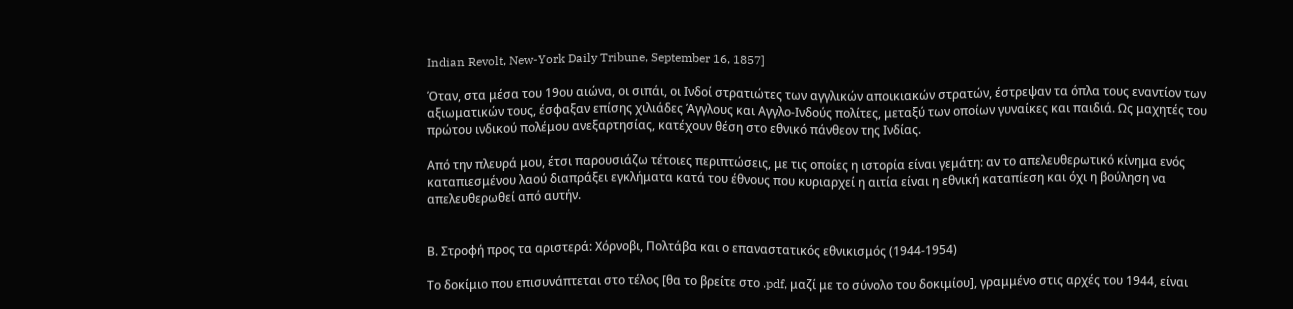Indian Revolt, New-York Daily Tribune, September 16, 1857]

Όταν, στα μέσα του 19ου αιώνα, οι σιπάι, οι Ινδοί στρατιώτες των αγγλικών αποικιακών στρατών, έστρεψαν τα όπλα τους εναντίον των αξιωματικών τους, έσφαξαν επίσης χιλιάδες Άγγλους και Αγγλο-Ινδούς πολίτες, μεταξύ των οποίων γυναίκες και παιδιά. Ως μαχητές του πρώτου ινδικού πολέμου ανεξαρτησίας, κατέχουν θέση στο εθνικό πάνθεον της Ινδίας.

Από την πλευρά μου, έτσι παρουσιάζω τέτοιες περιπτώσεις, με τις οποίες η ιστορία είναι γεμάτη: αν το απελευθερωτικό κίνημα ενός καταπιεσμένου λαού διαπράξει εγκλήματα κατά του έθνους που κυριαρχεί η αιτία είναι η εθνική καταπίεση και όχι η βούληση να απελευθερωθεί από αυτήν.


Β. Στροφή προς τα αριστερά: Χόρνοβι, Πολτάβα και ο επαναστατικός εθνικισμός (1944-1954)

Το δοκίμιο που επισυνάπτεται στο τέλος [θα το βρείτε στο .pdf, μαζί με το σύνολο του δοκιμίου], γραμμένο στις αρχές του 1944, είναι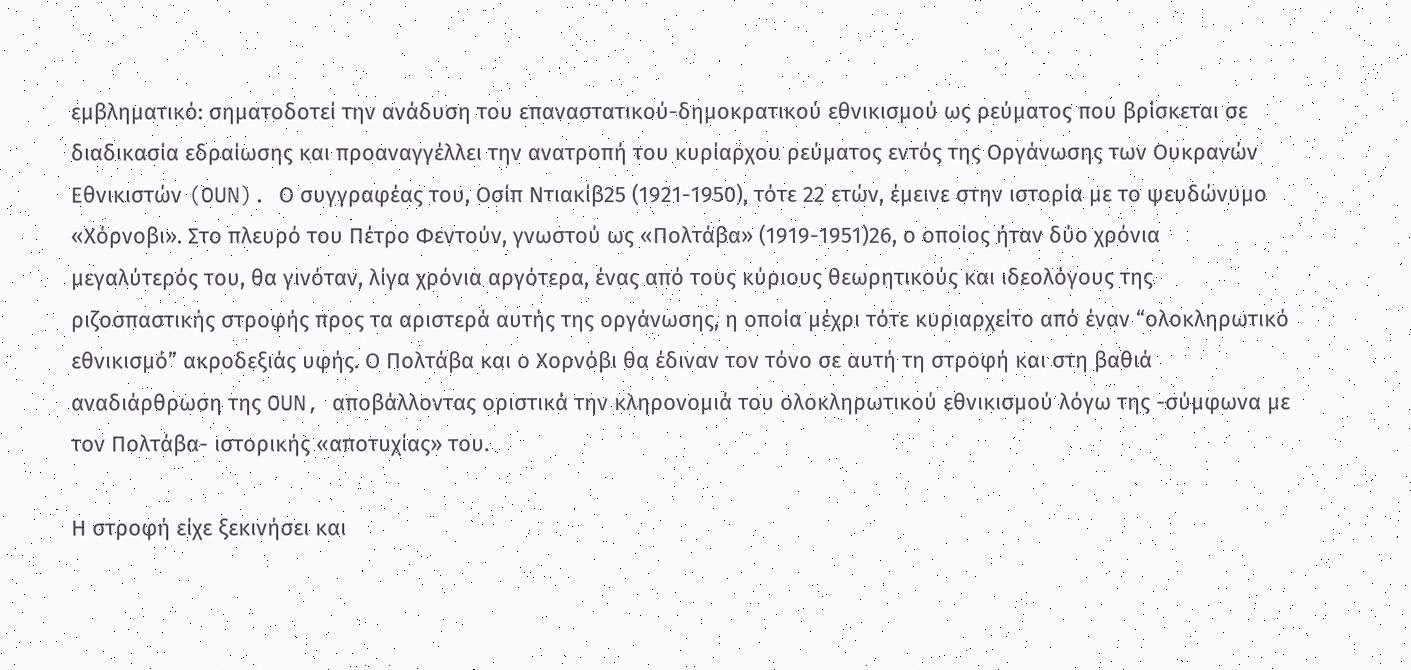εμβληματικό: σηματοδοτεί την ανάδυση του επαναστατικού-δημοκρατικού εθνικισμού ως ρεύματος που βρίσκεται σε διαδικασία εδραίωσης και προαναγγέλλει την ανατροπή του κυρίαρχου ρεύματος εντός της Οργάνωσης των Ουκρανών Εθνικιστών (OUN). Ο συγγραφέας του, Οσίπ Ντιακίβ25 (1921-1950), τότε 22 ετών, έμεινε στην ιστορία με το ψευδώνυμο «Χόρνοβι». Στο πλευρό του Πέτρο Φεντούν, γνωστού ως «Πολτάβα» (1919-1951)26, ο οποίος ήταν δύο χρόνια μεγαλύτερός του, θα γινόταν, λίγα χρόνια αργότερα, ένας από τους κύριους θεωρητικούς και ιδεολόγους της ριζοσπαστικής στροφής προς τα αριστερά αυτής της οργάνωσης, η οποία μέχρι τότε κυριαρχείτο από έναν “ολοκληρωτικό εθνικισμό” ακροδεξιάς υφής. Ο Πολτάβα και ο Χορνόβι θα έδιναν τον τόνο σε αυτή τη στροφή και στη βαθιά αναδιάρθρωση της OUN, αποβάλλοντας οριστικά την κληρονομιά του ολοκληρωτικού εθνικισμού λόγω της -σύμφωνα με τον Πολτάβα- ιστορικής «αποτυχίας» του.

Η στροφή είχε ξεκινήσει και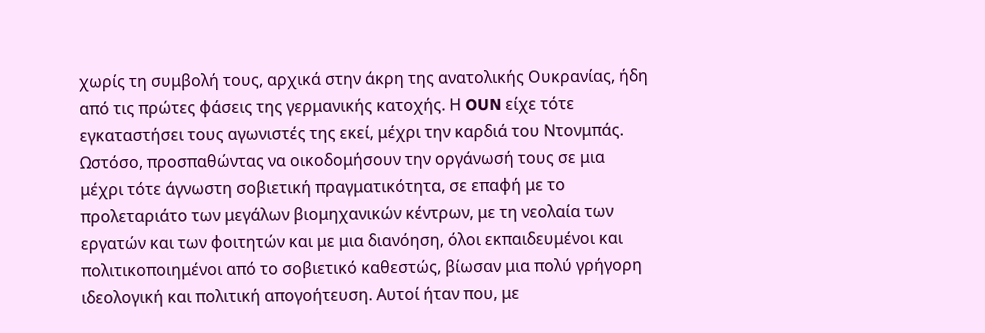χωρίς τη συμβολή τους, αρχικά στην άκρη της ανατολικής Ουκρανίας, ήδη από τις πρώτες φάσεις της γερμανικής κατοχής. Η OUN είχε τότε εγκαταστήσει τους αγωνιστές της εκεί, μέχρι την καρδιά του Ντονμπάς. Ωστόσο, προσπαθώντας να οικοδομήσουν την οργάνωσή τους σε μια μέχρι τότε άγνωστη σοβιετική πραγματικότητα, σε επαφή με το προλεταριάτο των μεγάλων βιομηχανικών κέντρων, με τη νεολαία των εργατών και των φοιτητών και με μια διανόηση, όλοι εκπαιδευμένοι και πολιτικοποιημένοι από το σοβιετικό καθεστώς, βίωσαν μια πολύ γρήγορη ιδεολογική και πολιτική απογοήτευση. Αυτοί ήταν που, με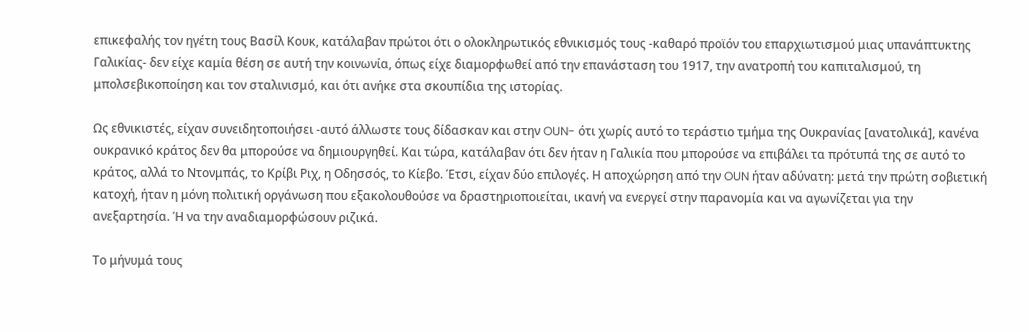επικεφαλής τον ηγέτη τους Βασίλ Κουκ, κατάλαβαν πρώτοι ότι ο ολοκληρωτικός εθνικισμός τους -καθαρό προϊόν του επαρχιωτισμού μιας υπανάπτυκτης Γαλικίας- δεν είχε καμία θέση σε αυτή την κοινωνία, όπως είχε διαμορφωθεί από την επανάσταση του 1917, την ανατροπή του καπιταλισμού, τη μπολσεβικοποίηση και τον σταλινισμό, και ότι ανήκε στα σκουπίδια της ιστορίας.

Ως εθνικιστές, είχαν συνειδητοποιήσει -αυτό άλλωστε τους δίδασκαν και στην OUN- ότι χωρίς αυτό το τεράστιο τμήμα της Ουκρανίας [ανατολικά], κανένα ουκρανικό κράτος δεν θα μπορούσε να δημιουργηθεί. Και τώρα, κατάλαβαν ότι δεν ήταν η Γαλικία που μπορούσε να επιβάλει τα πρότυπά της σε αυτό το κράτος, αλλά το Ντονμπάς, το Κρίβι Ριχ, η Οδησσός, το Κίεβο. Έτσι, είχαν δύο επιλογές. Η αποχώρηση από την OUN ήταν αδύνατη: μετά την πρώτη σοβιετική κατοχή, ήταν η μόνη πολιτική οργάνωση που εξακολουθούσε να δραστηριοποιείται, ικανή να ενεργεί στην παρανομία και να αγωνίζεται για την ανεξαρτησία. Ή να την αναδιαμορφώσουν ριζικά.

Το μήνυμά τους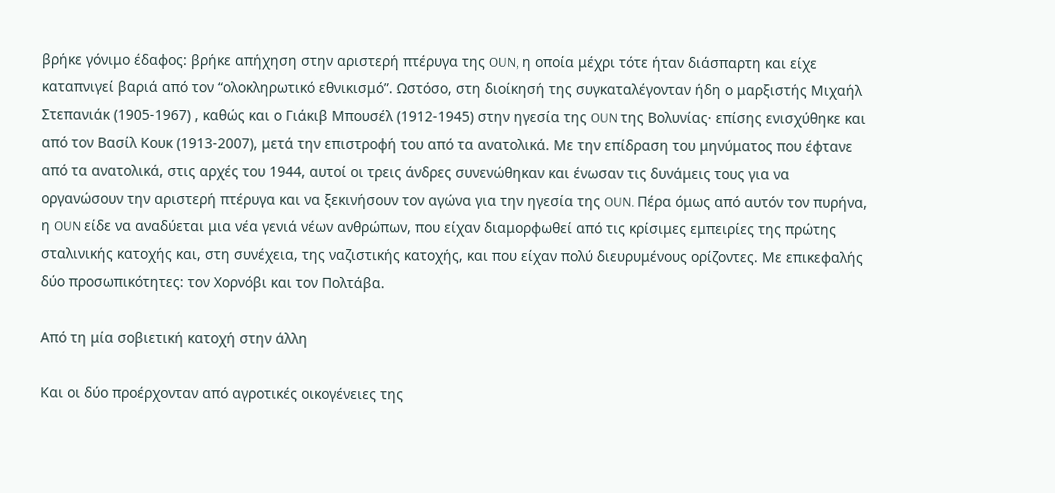βρήκε γόνιμο έδαφος: βρήκε απήχηση στην αριστερή πτέρυγα της OUN, η οποία μέχρι τότε ήταν διάσπαρτη και είχε καταπνιγεί βαριά από τον “ολοκληρωτικό εθνικισμό”. Ωστόσο, στη διοίκησή της συγκαταλέγονταν ήδη ο μαρξιστής Μιχαήλ Στεπανιάκ (1905-1967) , καθώς και ο Γιάκιβ Μπουσέλ (1912-1945) στην ηγεσία της OUN της Βολυνίας· επίσης ενισχύθηκε και από τον Βασίλ Κουκ (1913-2007), μετά την επιστροφή του από τα ανατολικά. Με την επίδραση του μηνύματος που έφτανε από τα ανατολικά, στις αρχές του 1944, αυτοί οι τρεις άνδρες συνενώθηκαν και ένωσαν τις δυνάμεις τους για να οργανώσουν την αριστερή πτέρυγα και να ξεκινήσουν τον αγώνα για την ηγεσία της OUN. Πέρα όμως από αυτόν τον πυρήνα, η OUN είδε να αναδύεται μια νέα γενιά νέων ανθρώπων, που είχαν διαμορφωθεί από τις κρίσιμες εμπειρίες της πρώτης σταλινικής κατοχής και, στη συνέχεια, της ναζιστικής κατοχής, και που είχαν πολύ διευρυμένους ορίζοντες. Με επικεφαλής δύο προσωπικότητες: τον Χορνόβι και τον Πολτάβα.

Από τη μία σοβιετική κατοχή στην άλλη

Και οι δύο προέρχονταν από αγροτικές οικογένειες της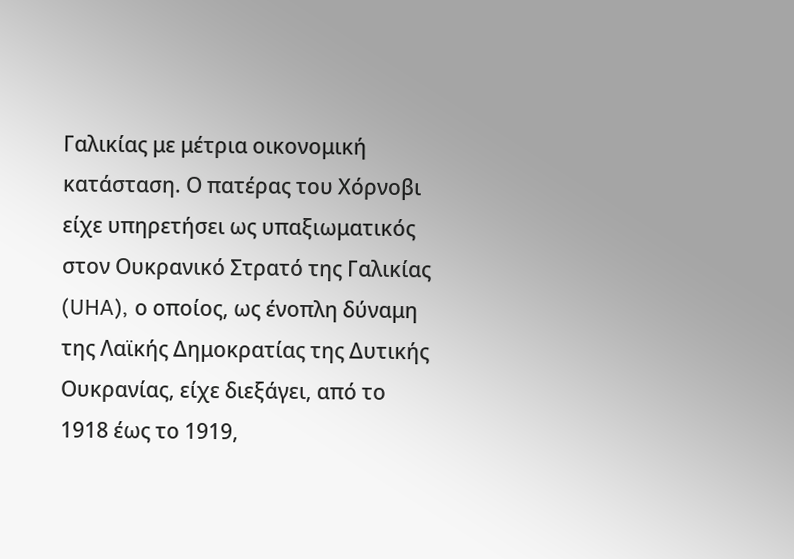Γαλικίας με μέτρια οικονομική κατάσταση. Ο πατέρας του Χόρνοβι είχε υπηρετήσει ως υπαξιωματικός στον Ουκρανικό Στρατό της Γαλικίας (UHA), ο οποίος, ως ένοπλη δύναμη της Λαϊκής Δημοκρατίας της Δυτικής Ουκρανίας, είχε διεξάγει, από το 1918 έως το 1919,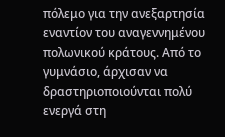πόλεμο για την ανεξαρτησία εναντίον του αναγεννημένου πολωνικού κράτους. Από το γυμνάσιο, άρχισαν να δραστηριοποιούνται πολύ ενεργά στη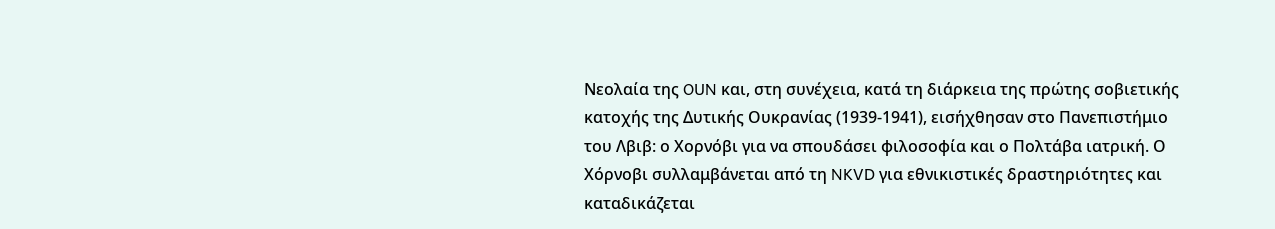Νεολαία της OUN και, στη συνέχεια, κατά τη διάρκεια της πρώτης σοβιετικής κατοχής της Δυτικής Ουκρανίας (1939-1941), εισήχθησαν στο Πανεπιστήμιο του Λβιβ: ο Χορνόβι για να σπουδάσει φιλοσοφία και ο Πολτάβα ιατρική. Ο Χόρνοβι συλλαμβάνεται από τη NKVD για εθνικιστικές δραστηριότητες και καταδικάζεται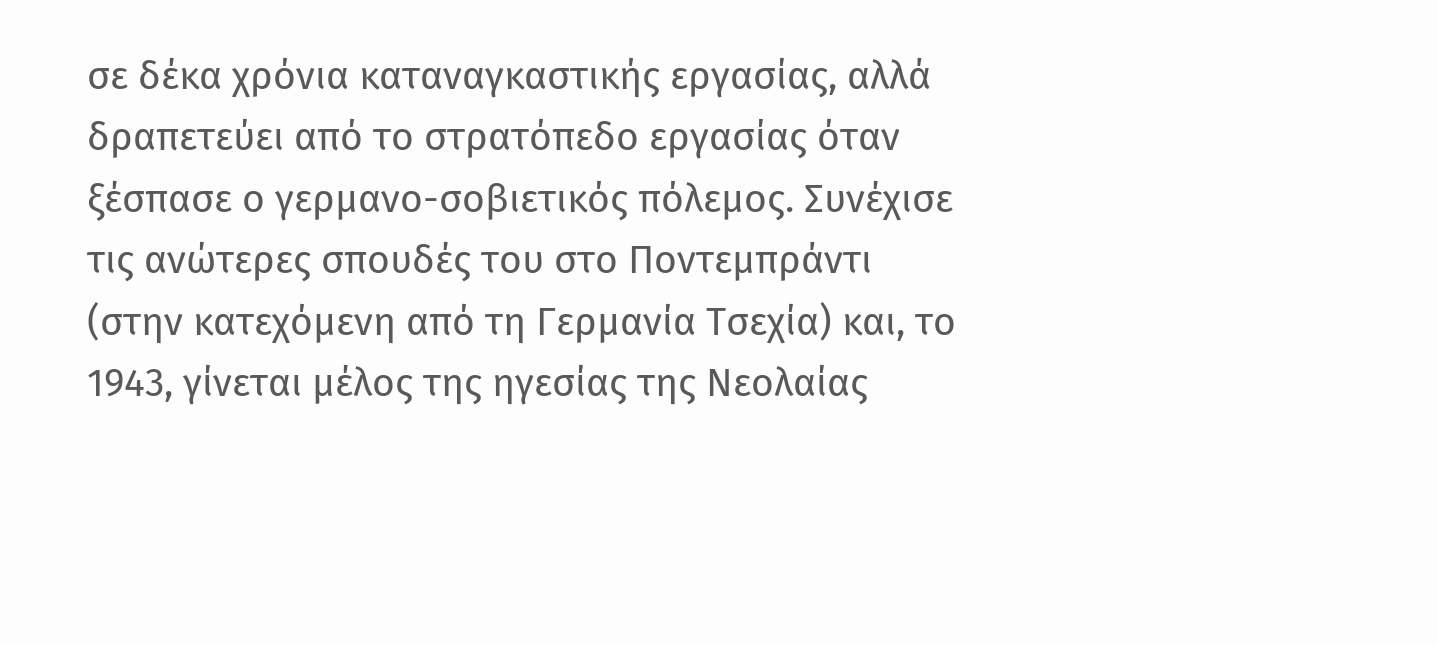σε δέκα χρόνια καταναγκαστικής εργασίας, αλλά δραπετεύει από το στρατόπεδο εργασίας όταν ξέσπασε ο γερμανο-σοβιετικός πόλεμος. Συνέχισε τις ανώτερες σπουδές του στο Ποντεμπράντι (στην κατεχόμενη από τη Γερμανία Τσεχία) και, το 1943, γίνεται μέλος της ηγεσίας της Νεολαίας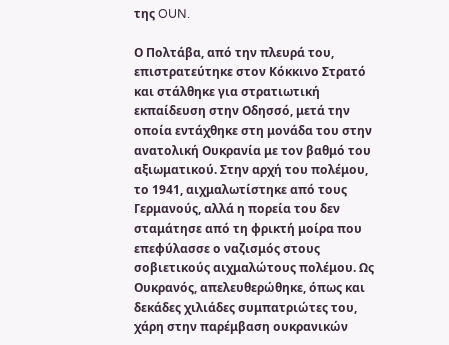της OUN.

Ο Πολτάβα, από την πλευρά του, επιστρατεύτηκε στον Κόκκινο Στρατό και στάλθηκε για στρατιωτική εκπαίδευση στην Οδησσό, μετά την οποία εντάχθηκε στη μονάδα του στην ανατολική Ουκρανία με τον βαθμό του αξιωματικού. Στην αρχή του πολέμου, το 1941, αιχμαλωτίστηκε από τους Γερμανούς, αλλά η πορεία του δεν σταμάτησε από τη φρικτή μοίρα που επεφύλασσε ο ναζισμός στους σοβιετικούς αιχμαλώτους πολέμου. Ως Ουκρανός, απελευθερώθηκε, όπως και δεκάδες χιλιάδες συμπατριώτες του, χάρη στην παρέμβαση ουκρανικών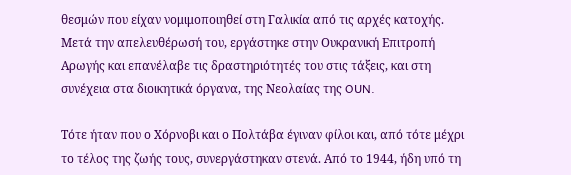θεσμών που είχαν νομιμοποιηθεί στη Γαλικία από τις αρχές κατοχής. Μετά την απελευθέρωσή του, εργάστηκε στην Ουκρανική Επιτροπή Αρωγής και επανέλαβε τις δραστηριότητές του στις τάξεις, και στη συνέχεια στα διοικητικά όργανα, της Νεολαίας της OUN.

Τότε ήταν που ο Χόρνοβι και ο Πολτάβα έγιναν φίλοι και, από τότε μέχρι το τέλος της ζωής τους, συνεργάστηκαν στενά. Από το 1944, ήδη υπό τη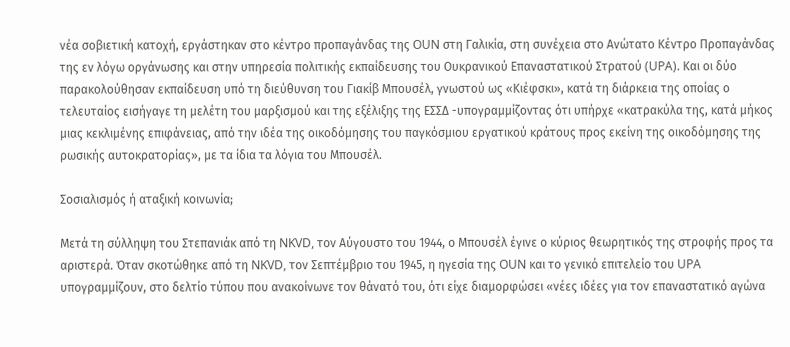νέα σοβιετική κατοχή, εργάστηκαν στο κέντρο προπαγάνδας της OUN στη Γαλικία, στη συνέχεια στο Ανώτατο Κέντρο Προπαγάνδας της εν λόγω οργάνωσης και στην υπηρεσία πολιτικής εκπαίδευσης του Ουκρανικού Επαναστατικού Στρατού (UPA). Και οι δύο παρακολούθησαν εκπαίδευση υπό τη διεύθυνση του Γιακίβ Μπουσέλ, γνωστού ως «Κιέφσκι», κατά τη διάρκεια της οποίας ο τελευταίος εισήγαγε τη μελέτη του μαρξισμού και της εξέλιξης της ΕΣΣΔ -υπογραμμίζοντας ότι υπήρχε «κατρακύλα της, κατά μήκος μιας κεκλιμένης επιφάνειας, από την ιδέα της οικοδόμησης του παγκόσμιου εργατικού κράτους προς εκείνη της οικοδόμησης της ρωσικής αυτοκρατορίας», με τα ίδια τα λόγια του Μπουσέλ.

Σοσιαλισμός ή αταξική κοινωνία;

Μετά τη σύλληψη του Στεπανιάκ από τη NKVD, τον Αύγουστο του 1944, ο Μπουσέλ έγινε ο κύριος θεωρητικός της στροφής προς τα αριστερά. Όταν σκοτώθηκε από τη NKVD, τον Σεπτέμβριο του 1945, η ηγεσία της OUN και το γενικό επιτελείο του UPA υπογραμμίζουν, στο δελτίο τύπου που ανακοίνωνε τον θάνατό του, ότι είχε διαμορφώσει «νέες ιδέες για τον επαναστατικό αγώνα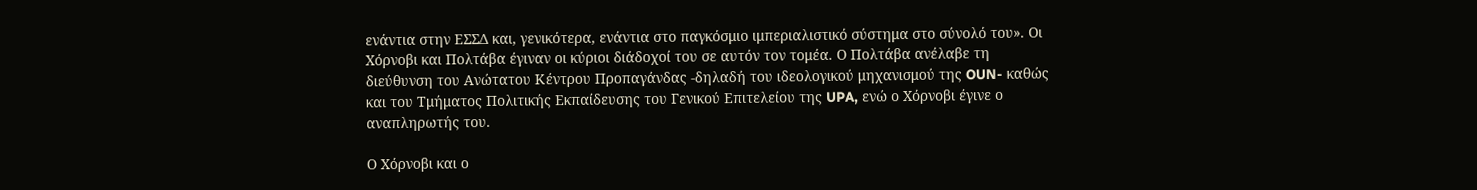ενάντια στην ΕΣΣΔ και, γενικότερα, ενάντια στο παγκόσμιο ιμπεριαλιστικό σύστημα στο σύνολό του». Οι Χόρνοβι και Πολτάβα έγιναν οι κύριοι διάδοχοί του σε αυτόν τον τομέα. Ο Πολτάβα ανέλαβε τη διεύθυνση του Ανώτατου Κέντρου Προπαγάνδας -δηλαδή του ιδεολογικού μηχανισμού της OUN- καθώς και του Τμήματος Πολιτικής Εκπαίδευσης του Γενικού Επιτελείου της UPA, ενώ ο Χόρνοβι έγινε ο αναπληρωτής του.

Ο Χόρνοβι και ο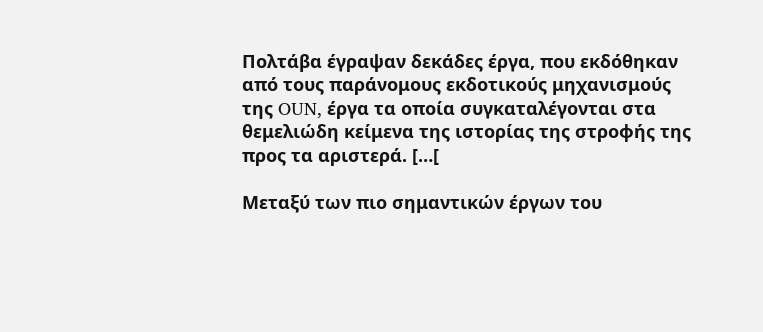Πολτάβα έγραψαν δεκάδες έργα, που εκδόθηκαν από τους παράνομους εκδοτικούς μηχανισμούς της OUN, έργα τα οποία συγκαταλέγονται στα θεμελιώδη κείμενα της ιστορίας της στροφής της προς τα αριστερά. […[

Μεταξύ των πιο σημαντικών έργων του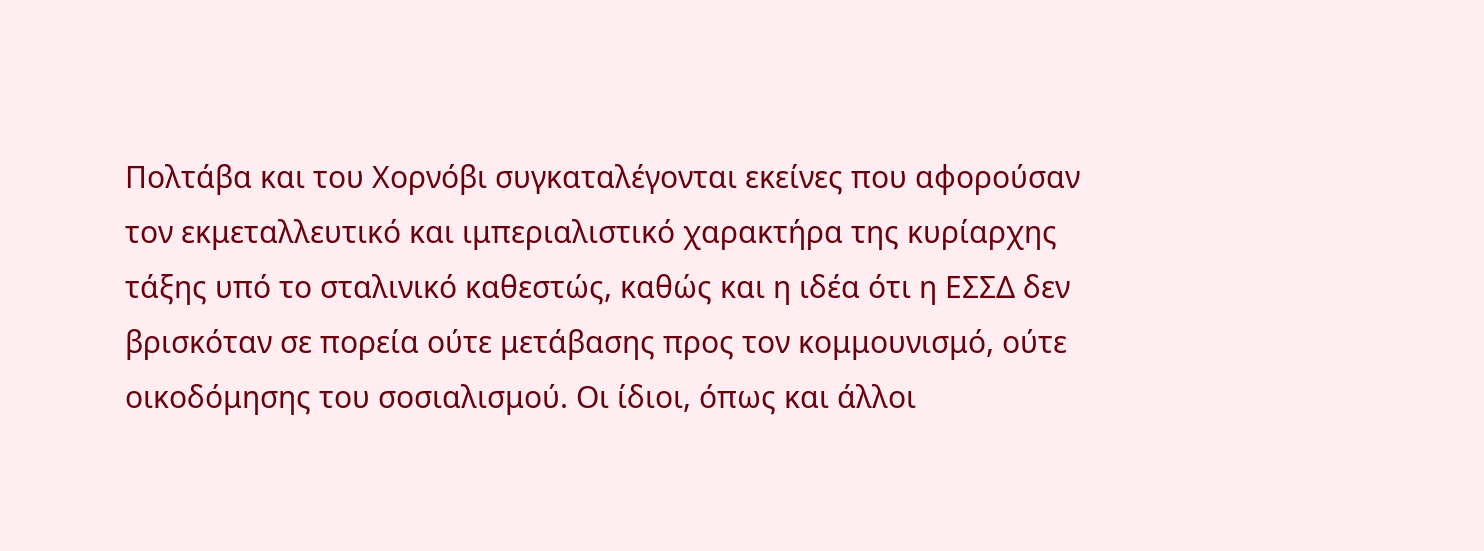Πολτάβα και του Χορνόβι συγκαταλέγονται εκείνες που αφορούσαν τον εκμεταλλευτικό και ιμπεριαλιστικό χαρακτήρα της κυρίαρχης τάξης υπό το σταλινικό καθεστώς, καθώς και η ιδέα ότι η ΕΣΣΔ δεν βρισκόταν σε πορεία ούτε μετάβασης προς τον κομμουνισμό, ούτε οικοδόμησης του σοσιαλισμού. Οι ίδιοι, όπως και άλλοι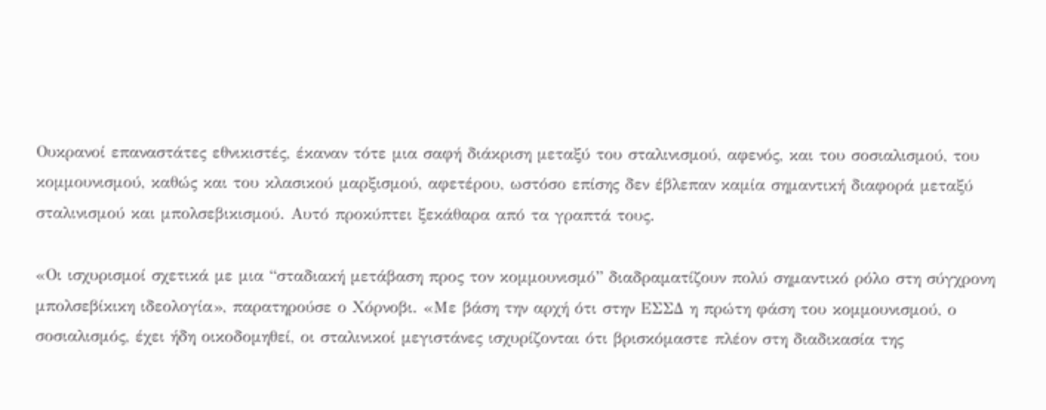Ουκρανοί επαναστάτες εθνικιστές, έκαναν τότε μια σαφή διάκριση μεταξύ του σταλινισμού, αφενός, και του σοσιαλισμού, του κομμουνισμού, καθώς και του κλασικού μαρξισμού, αφετέρου, ωστόσο επίσης δεν έβλεπαν καμία σημαντική διαφορά μεταξύ σταλινισμού και μπολσεβικισμού. Αυτό προκύπτει ξεκάθαρα από τα γραπτά τους.

«Οι ισχυρισμοί σχετικά με μια “σταδιακή μετάβαση προς τον κομμουνισμό” διαδραματίζουν πολύ σημαντικό ρόλο στη σύγχρονη μπολσεβίκικη ιδεολογία», παρατηρούσε ο Χόρνοβι. «Με βάση την αρχή ότι στην ΕΣΣΔ η πρώτη φάση του κομμουνισμού, ο σοσιαλισμός, έχει ήδη οικοδομηθεί, οι σταλινικοί μεγιστάνες ισχυρίζονται ότι βρισκόμαστε πλέον στη διαδικασία της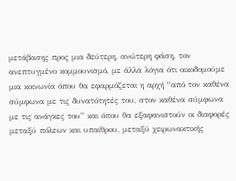μετάβασης προς μια δεύτερη, ανώτερη φάση, τον ανεπτυγμένο κομμουνισμό, με άλλα λόγια ότι οικοδομούμε μια κοινωνία όπου θα εφαρμόζεται η αρχή “από τον καθένα σύμφωνα με τις δυνατότητές του, στον καθένα σύμφωνα με τις ανάγκες του” και όπου θα εξαφανιστούν οι διαφορές μεταξύ πόλεων και υπαίθρου, μεταξύ χειρωνακτικής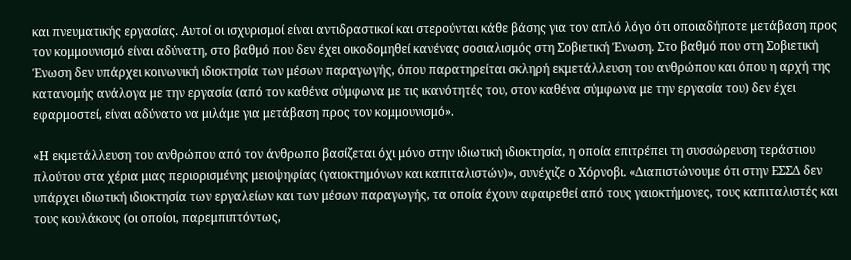και πνευματικής εργασίας. Αυτοί οι ισχυρισμοί είναι αντιδραστικοί και στερούνται κάθε βάσης για τον απλό λόγο ότι οποιαδήποτε μετάβαση προς τον κομμουνισμό είναι αδύνατη, στο βαθμό που δεν έχει οικοδομηθεί κανένας σοσιαλισμός στη Σοβιετική Ένωση. Στο βαθμό που στη Σοβιετική Ένωση δεν υπάρχει κοινωνική ιδιοκτησία των μέσων παραγωγής, όπου παρατηρείται σκληρή εκμετάλλευση του ανθρώπου και όπου η αρχή της κατανομής ανάλογα με την εργασία (από τον καθένα σύμφωνα με τις ικανότητές του, στον καθένα σύμφωνα με την εργασία του) δεν έχει εφαρμοστεί, είναι αδύνατο να μιλάμε για μετάβαση προς τον κομμουνισμό».

«Η εκμετάλλευση του ανθρώπου από τον άνθρωπο βασίζεται όχι μόνο στην ιδιωτική ιδιοκτησία, η οποία επιτρέπει τη συσσώρευση τεράστιου πλούτου στα χέρια μιας περιορισμένης μειοψηφίας (γαιοκτημόνων και καπιταλιστών)», συνέχιζε ο Χόρνοβι. «Διαπιστώνουμε ότι στην ΕΣΣΔ δεν υπάρχει ιδιωτική ιδιοκτησία των εργαλείων και των μέσων παραγωγής, τα οποία έχουν αφαιρεθεί από τους γαιοκτήμονες, τους καπιταλιστές και τους κουλάκους (οι οποίοι, παρεμπιπτόντως,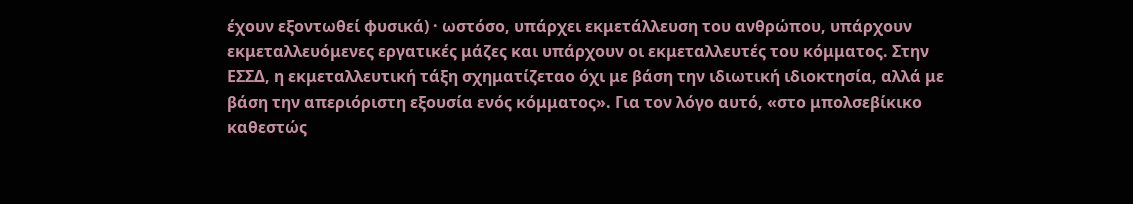έχουν εξοντωθεί φυσικά) · ωστόσο, υπάρχει εκμετάλλευση του ανθρώπου, υπάρχουν εκμεταλλευόμενες εργατικές μάζες και υπάρχουν οι εκμεταλλευτές του κόμματος. Στην ΕΣΣΔ, η εκμεταλλευτική τάξη σχηματίζεταο όχι με βάση την ιδιωτική ιδιοκτησία, αλλά με βάση την απεριόριστη εξουσία ενός κόμματος». Για τον λόγο αυτό, «στο μπολσεβίκικο καθεστώς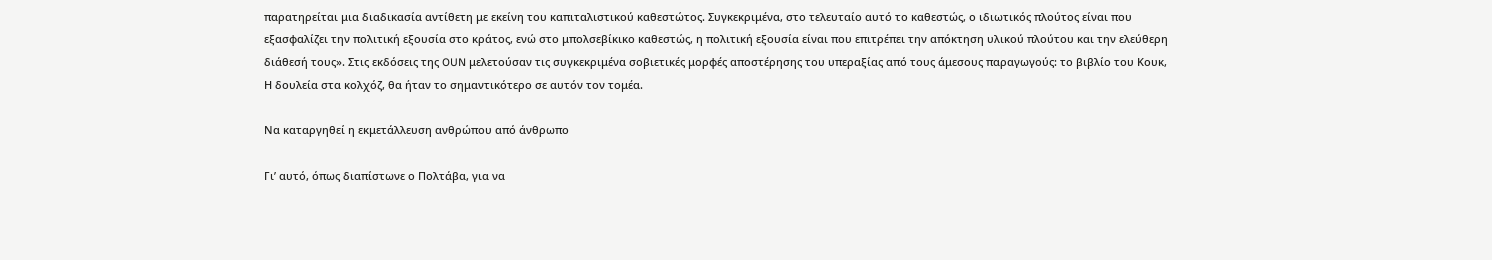παρατηρείται μια διαδικασία αντίθετη με εκείνη του καπιταλιστικού καθεστώτος. Συγκεκριμένα, στο τελευταίο αυτό το καθεστώς, ο ιδιωτικός πλούτος είναι που εξασφαλίζει την πολιτική εξουσία στο κράτος, ενώ στο μπολσεβίκικο καθεστώς, η πολιτική εξουσία είναι που επιτρέπει την απόκτηση υλικού πλούτου και την ελεύθερη διάθεσή τους». Στις εκδόσεις της OUN μελετούσαν τις συγκεκριμένα σοβιετικές μορφές αποστέρησης του υπεραξίας από τους άμεσους παραγωγούς: το βιβλίο του Κουκ, Η δουλεία στα κολχόζ, θα ήταν το σημαντικότερο σε αυτόν τον τομέα.

Να καταργηθεί η εκμετάλλευση ανθρώπου από άνθρωπο

Γι’ αυτό, όπως διαπίστωνε ο Πολτάβα, για να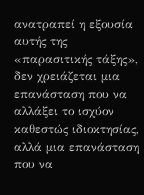ανατραπεί η εξουσία αυτής της «παρασιτικής τάξης», δεν χρειάζεται μια επανάσταση που να αλλάξει το ισχύον καθεστώς ιδιοκτησίας, αλλά μια επανάσταση που να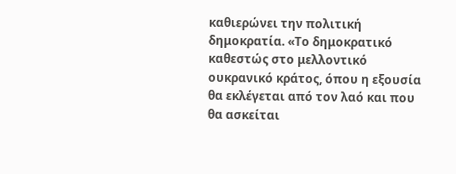καθιερώνει την πολιτική δημοκρατία. «Το δημοκρατικό καθεστώς στο μελλοντικό ουκρανικό κράτος, όπου η εξουσία θα εκλέγεται από τον λαό και που θα ασκείται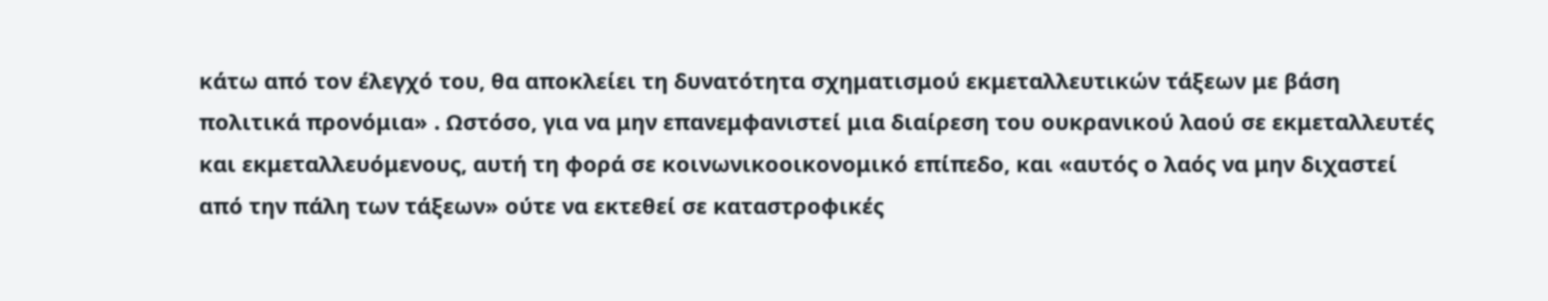κάτω από τον έλεγχό του, θα αποκλείει τη δυνατότητα σχηματισμού εκμεταλλευτικών τάξεων με βάση πολιτικά προνόμια» . Ωστόσο, για να μην επανεμφανιστεί μια διαίρεση του ουκρανικού λαού σε εκμεταλλευτές και εκμεταλλευόμενους, αυτή τη φορά σε κοινωνικοοικονομικό επίπεδο, και «αυτός ο λαός να μην διχαστεί από την πάλη των τάξεων» ούτε να εκτεθεί σε καταστροφικές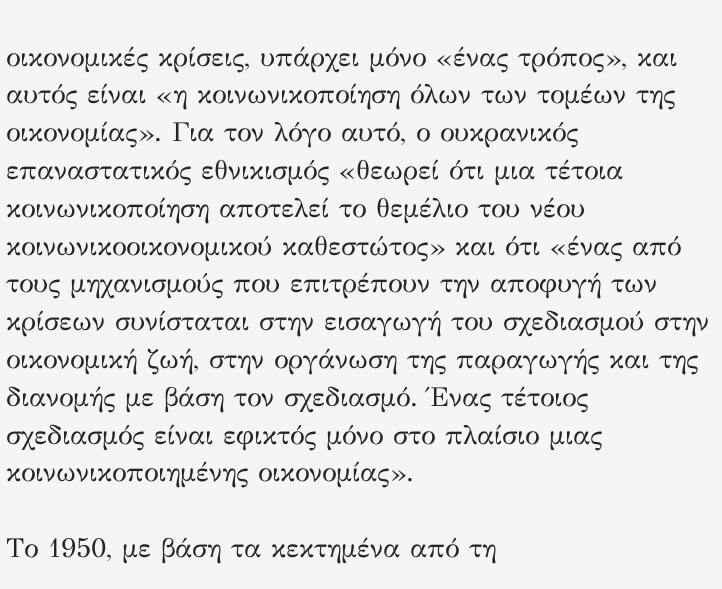οικονομικές κρίσεις, υπάρχει μόνο «ένας τρόπος», και αυτός είναι «η κοινωνικοποίηση όλων των τομέων της οικονομίας». Για τον λόγο αυτό, ο ουκρανικός επαναστατικός εθνικισμός «θεωρεί ότι μια τέτοια κοινωνικοποίηση αποτελεί το θεμέλιο του νέου κοινωνικοοικονομικού καθεστώτος» και ότι «ένας από τους μηχανισμούς που επιτρέπουν την αποφυγή των κρίσεων συνίσταται στην εισαγωγή του σχεδιασμού στην οικονομική ζωή, στην οργάνωση της παραγωγής και της διανομής με βάση τον σχεδιασμό. Ένας τέτοιος σχεδιασμός είναι εφικτός μόνο στο πλαίσιο μιας κοινωνικοποιημένης οικονομίας».

Το 1950, με βάση τα κεκτημένα από τη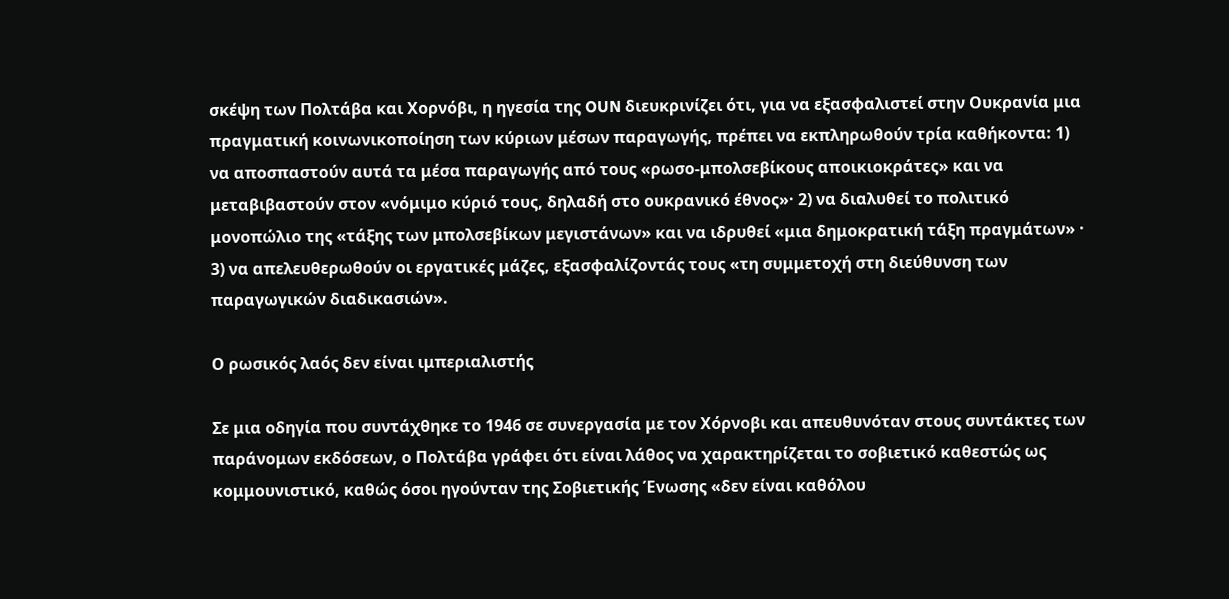σκέψη των Πολτάβα και Χορνόβι, η ηγεσία της OUN διευκρινίζει ότι, για να εξασφαλιστεί στην Ουκρανία μια πραγματική κοινωνικοποίηση των κύριων μέσων παραγωγής, πρέπει να εκπληρωθούν τρία καθήκοντα: 1) να αποσπαστούν αυτά τα μέσα παραγωγής από τους «ρωσο-μπολσεβίκους αποικιοκράτες» και να μεταβιβαστούν στον «νόμιμο κύριό τους, δηλαδή στο ουκρανικό έθνος»· 2) να διαλυθεί το πολιτικό μονοπώλιο της «τάξης των μπολσεβίκων μεγιστάνων» και να ιδρυθεί «μια δημοκρατική τάξη πραγμάτων» · 3) να απελευθερωθούν οι εργατικές μάζες, εξασφαλίζοντάς τους «τη συμμετοχή στη διεύθυνση των παραγωγικών διαδικασιών».

Ο ρωσικός λαός δεν είναι ιμπεριαλιστής

Σε μια οδηγία που συντάχθηκε το 1946 σε συνεργασία με τον Χόρνοβι και απευθυνόταν στους συντάκτες των παράνομων εκδόσεων, ο Πολτάβα γράφει ότι είναι λάθος να χαρακτηρίζεται το σοβιετικό καθεστώς ως κομμουνιστικό, καθώς όσοι ηγούνταν της Σοβιετικής Ένωσης «δεν είναι καθόλου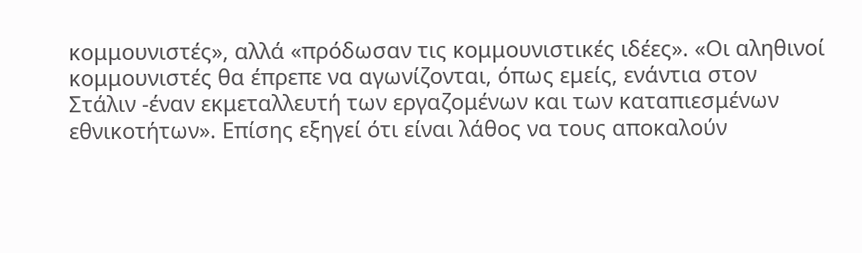κομμουνιστές», αλλά «πρόδωσαν τις κομμουνιστικές ιδέες». «Οι αληθινοί κομμουνιστές θα έπρεπε να αγωνίζονται, όπως εμείς, ενάντια στον Στάλιν -έναν εκμεταλλευτή των εργαζομένων και των καταπιεσμένων εθνικοτήτων». Επίσης εξηγεί ότι είναι λάθος να τους αποκαλούν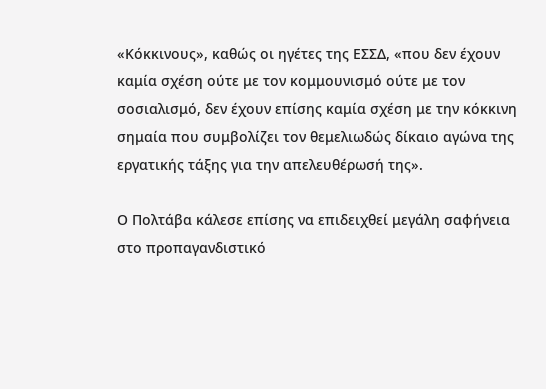«Κόκκινους», καθώς οι ηγέτες της ΕΣΣΔ, «που δεν έχουν καμία σχέση ούτε με τον κομμουνισμό ούτε με τον σοσιαλισμό, δεν έχουν επίσης καμία σχέση με την κόκκινη σημαία που συμβολίζει τον θεμελιωδώς δίκαιο αγώνα της εργατικής τάξης για την απελευθέρωσή της».

Ο Πολτάβα κάλεσε επίσης να επιδειχθεί μεγάλη σαφήνεια στο προπαγανδιστικό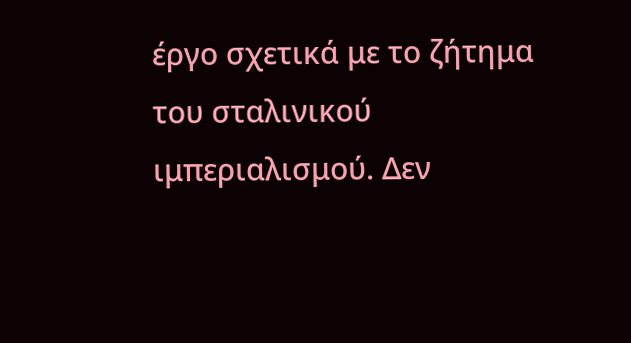έργο σχετικά με το ζήτημα του σταλινικού ιμπεριαλισμού. Δεν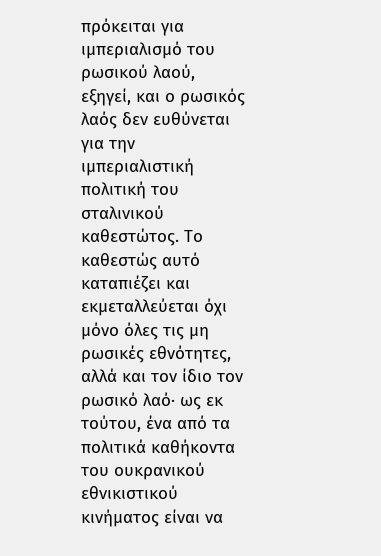πρόκειται για ιμπεριαλισμό του ρωσικού λαού, εξηγεί, και ο ρωσικός λαός δεν ευθύνεται για την ιμπεριαλιστική πολιτική του σταλινικού καθεστώτος. Το καθεστώς αυτό καταπιέζει και εκμεταλλεύεται όχι μόνο όλες τις μη ρωσικές εθνότητες, αλλά και τον ίδιο τον ρωσικό λαό· ως εκ τούτου, ένα από τα πολιτικά καθήκοντα του ουκρανικού εθνικιστικού κινήματος είναι να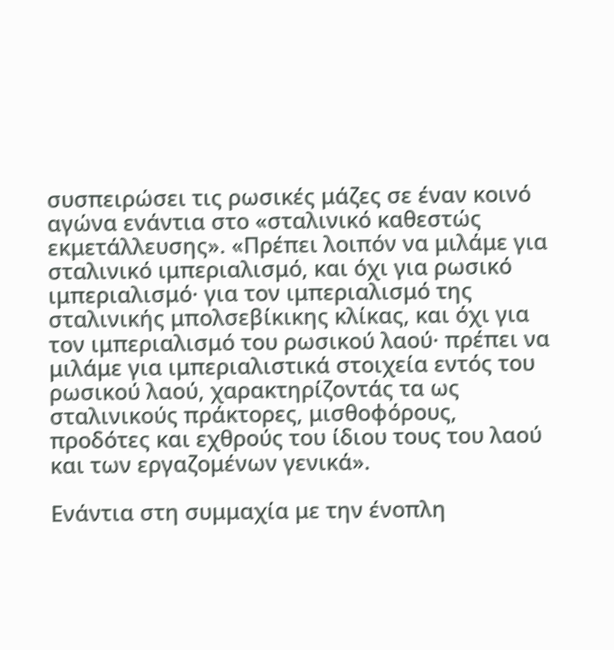συσπειρώσει τις ρωσικές μάζες σε έναν κοινό αγώνα ενάντια στο «σταλινικό καθεστώς εκμετάλλευσης». «Πρέπει λοιπόν να μιλάμε για σταλινικό ιμπεριαλισμό, και όχι για ρωσικό ιμπεριαλισμό· για τον ιμπεριαλισμό της σταλινικής μπολσεβίκικης κλίκας, και όχι για τον ιμπεριαλισμό του ρωσικού λαού· πρέπει να μιλάμε για ιμπεριαλιστικά στοιχεία εντός του ρωσικού λαού, χαρακτηρίζοντάς τα ως σταλινικούς πράκτορες, μισθοφόρους, προδότες και εχθρούς του ίδιου τους του λαού και των εργαζομένων γενικά».

Ενάντια στη συμμαχία με την ένοπλη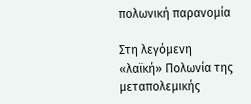πολωνική παρανομία

Στη λεγόμενη «λαϊκή» Πολωνία της μεταπολεμικής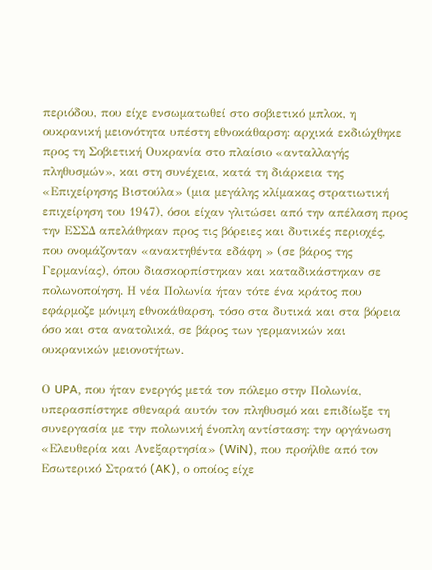περιόδου, που είχε ενσωματωθεί στο σοβιετικό μπλοκ, η ουκρανική μειονότητα υπέστη εθνοκάθαρση: αρχικά εκδιώχθηκε προς τη Σοβιετική Ουκρανία στο πλαίσιο «ανταλλαγής πληθυσμών», και στη συνέχεια, κατά τη διάρκεια της «Επιχείρησης Βιστούλα» (μια μεγάλης κλίμακας στρατιωτική επιχείρηση του 1947), όσοι είχαν γλιτώσει από την απέλαση προς την ΕΣΣΔ απελάθηκαν προς τις βόρειες και δυτικές περιοχές, που ονομάζονταν «ανακτηθέντα εδάφη » (σε βάρος της Γερμανίας), όπου διασκορπίστηκαν και καταδικάστηκαν σε πολωνοποίηση. Η νέα Πολωνία ήταν τότε ένα κράτος που εφάρμοζε μόνιμη εθνοκάθαρση, τόσο στα δυτικά και στα βόρεια όσο και στα ανατολικά, σε βάρος των γερμανικών και ουκρανικών μειονοτήτων.

Ο UPA, που ήταν ενεργός μετά τον πόλεμο στην Πολωνία, υπερασπίστηκε σθεναρά αυτόν τον πληθυσμό και επιδίωξε τη συνεργασία με την πολωνική ένοπλη αντίσταση: την οργάνωση «Ελευθερία και Ανεξαρτησία» (WiN), που προήλθε από τον Εσωτερικό Στρατό (AK), ο οποίος είχε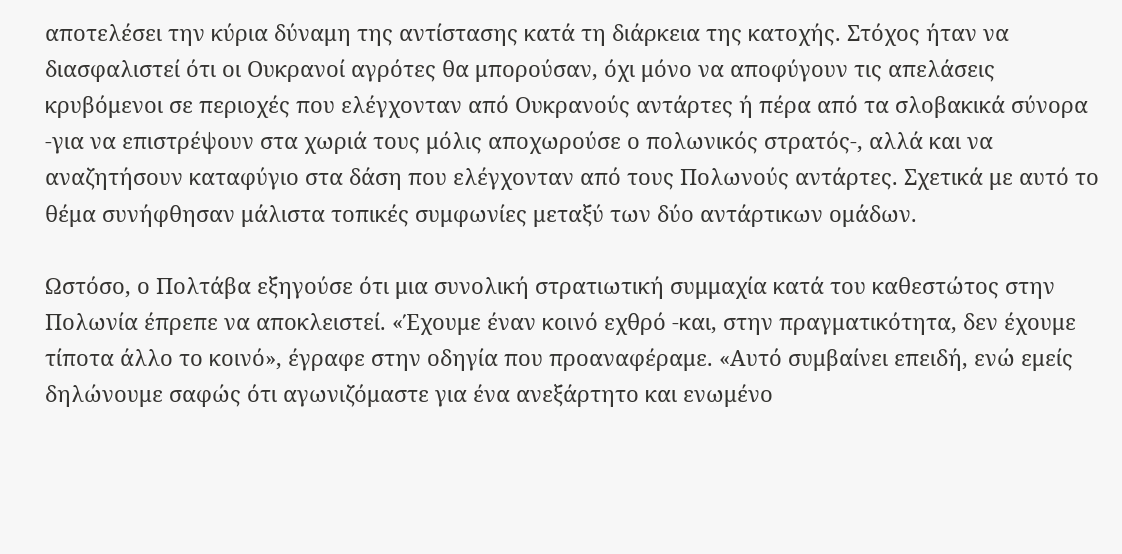αποτελέσει την κύρια δύναμη της αντίστασης κατά τη διάρκεια της κατοχής. Στόχος ήταν να διασφαλιστεί ότι οι Ουκρανοί αγρότες θα μπορούσαν, όχι μόνο να αποφύγουν τις απελάσεις κρυβόμενοι σε περιοχές που ελέγχονταν από Ουκρανούς αντάρτες ή πέρα από τα σλοβακικά σύνορα -για να επιστρέψουν στα χωριά τους μόλις αποχωρούσε ο πολωνικός στρατός-, αλλά και να αναζητήσουν καταφύγιο στα δάση που ελέγχονταν από τους Πολωνούς αντάρτες. Σχετικά με αυτό το θέμα συνήφθησαν μάλιστα τοπικές συμφωνίες μεταξύ των δύο αντάρτικων ομάδων.

Ωστόσο, ο Πολτάβα εξηγούσε ότι μια συνολική στρατιωτική συμμαχία κατά του καθεστώτος στην Πολωνία έπρεπε να αποκλειστεί. «Έχουμε έναν κοινό εχθρό -και, στην πραγματικότητα, δεν έχουμε τίποτα άλλο το κοινό», έγραφε στην οδηγία που προαναφέραμε. «Αυτό συμβαίνει επειδή, ενώ εμείς δηλώνουμε σαφώς ότι αγωνιζόμαστε για ένα ανεξάρτητο και ενωμένο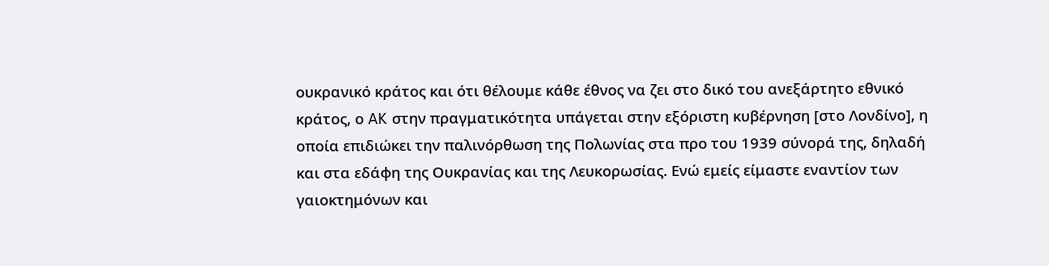ουκρανικό κράτος και ότι θέλουμε κάθε έθνος να ζει στο δικό του ανεξάρτητο εθνικό κράτος, ο AK στην πραγματικότητα υπάγεται στην εξόριστη κυβέρνηση [στο Λονδίνο], η οποία επιδιώκει την παλινόρθωση της Πολωνίας στα προ του 1939 σύνορά της, δηλαδή και στα εδάφη της Ουκρανίας και της Λευκορωσίας. Ενώ εμείς είμαστε εναντίον των γαιοκτημόνων και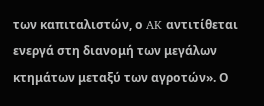των καπιταλιστών, ο AK αντιτίθεται ενεργά στη διανομή των μεγάλων κτημάτων μεταξύ των αγροτών». Ο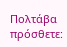Πολτάβα πρόσθετε: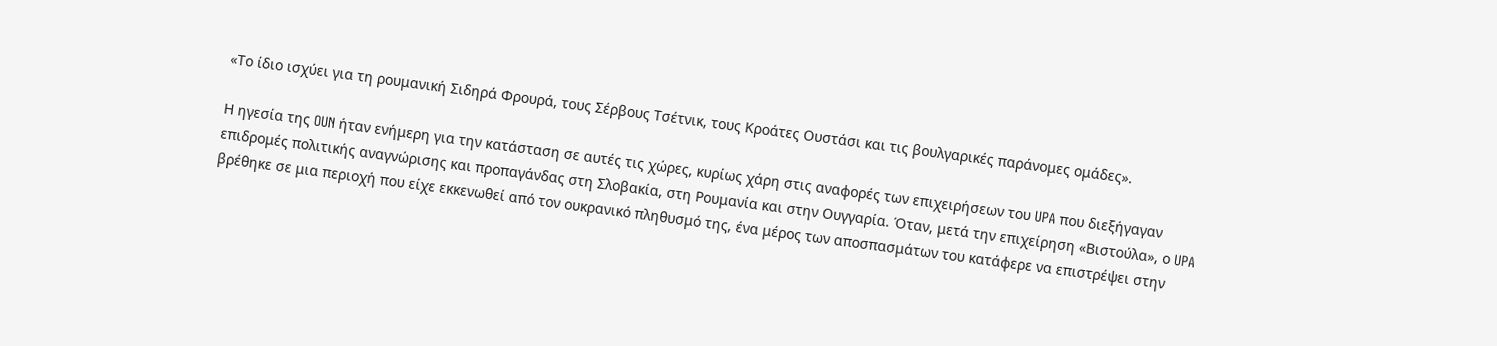«Το ίδιο ισχύει για τη ρουμανική Σιδηρά Φρουρά, τους Σέρβους Τσέτνικ, τους Κροάτες Ουστάσι και τις βουλγαρικές παράνομες ομάδες».

Η ηγεσία της OUN ήταν ενήμερη για την κατάσταση σε αυτές τις χώρες, κυρίως χάρη στις αναφορές των επιχειρήσεων του UPA που διεξήγαγαν επιδρομές πολιτικής αναγνώρισης και προπαγάνδας στη Σλοβακία, στη Ρουμανία και στην Ουγγαρία. Όταν, μετά την επιχείρηση «Βιστούλα», ο UPA βρέθηκε σε μια περιοχή που είχε εκκενωθεί από τον ουκρανικό πληθυσμό της, ένα μέρος των αποσπασμάτων του κατάφερε να επιστρέψει στην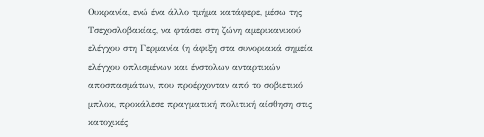Ουκρανία, ενώ ένα άλλο τμήμα κατάφερε, μέσω της Τσεχοσλοβακίας, να φτάσει στη ζώνη αμερικανικού ελέγχου στη Γερμανία (η άφιξη στα συνοριακά σημεία ελέγχου οπλισμένων και ένστολων ανταρτικών αποσπασμάτων, που προέρχονταν από το σοβιετικό μπλοκ, προκάλεσε πραγματική πολιτική αίσθηση στις κατοχικές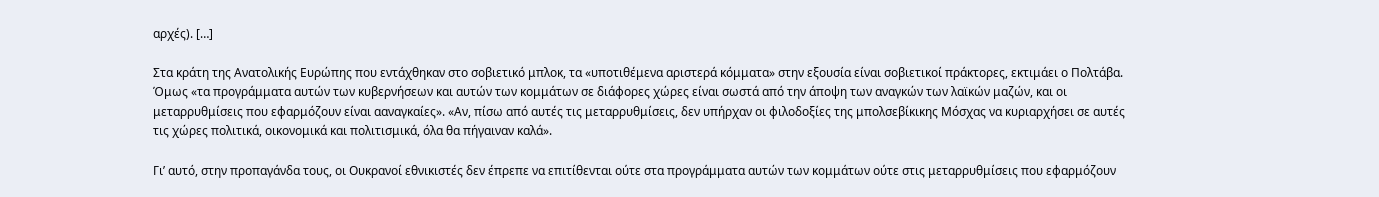αρχές). […]

Στα κράτη της Ανατολικής Ευρώπης που εντάχθηκαν στο σοβιετικό μπλοκ, τα «υποτιθέμενα αριστερά κόμματα» στην εξουσία είναι σοβιετικοί πράκτορες, εκτιμάει ο Πολτάβα. Όμως «τα προγράμματα αυτών των κυβερνήσεων και αυτών των κομμάτων σε διάφορες χώρες είναι σωστά από την άποψη των αναγκών των λαϊκών μαζών, και οι μεταρρυθμίσεις που εφαρμόζουν είναι ααναγκαίες». «Αν, πίσω από αυτές τις μεταρρυθμίσεις, δεν υπήρχαν οι φιλοδοξίες της μπολσεβίκικης Μόσχας να κυριαρχήσει σε αυτές τις χώρες πολιτικά, οικονομικά και πολιτισμικά, όλα θα πήγαιναν καλά».

Γι’ αυτό, στην προπαγάνδα τους, οι Ουκρανοί εθνικιστές δεν έπρεπε να επιτίθενται ούτε στα προγράμματα αυτών των κομμάτων ούτε στις μεταρρυθμίσεις που εφαρμόζουν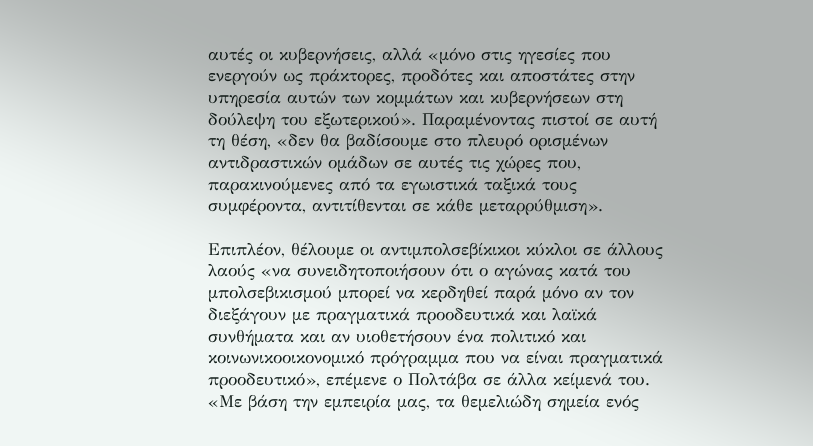αυτές οι κυβερνήσεις, αλλά «μόνο στις ηγεσίες που ενεργούν ως πράκτορες, προδότες και αποστάτες στην υπηρεσία αυτών των κομμάτων και κυβερνήσεων στη δούλεψη του εξωτερικού». Παραμένοντας πιστοί σε αυτή τη θέση, «δεν θα βαδίσουμε στο πλευρό ορισμένων αντιδραστικών ομάδων σε αυτές τις χώρες που, παρακινούμενες από τα εγωιστικά ταξικά τους συμφέροντα, αντιτίθενται σε κάθε μεταρρύθμιση».

Επιπλέον, θέλουμε οι αντιμπολσεβίκικοι κύκλοι σε άλλους λαούς «να συνειδητοποιήσουν ότι ο αγώνας κατά του μπολσεβικισμού μπορεί να κερδηθεί παρά μόνο αν τον διεξάγουν με πραγματικά προοδευτικά και λαϊκά συνθήματα και αν υιοθετήσουν ένα πολιτικό και κοινωνικοοικονομικό πρόγραμμα που να είναι πραγματικά προοδευτικό», επέμενε ο Πολτάβα σε άλλα κείμενά του. «Με βάση την εμπειρία μας, τα θεμελιώδη σημεία ενός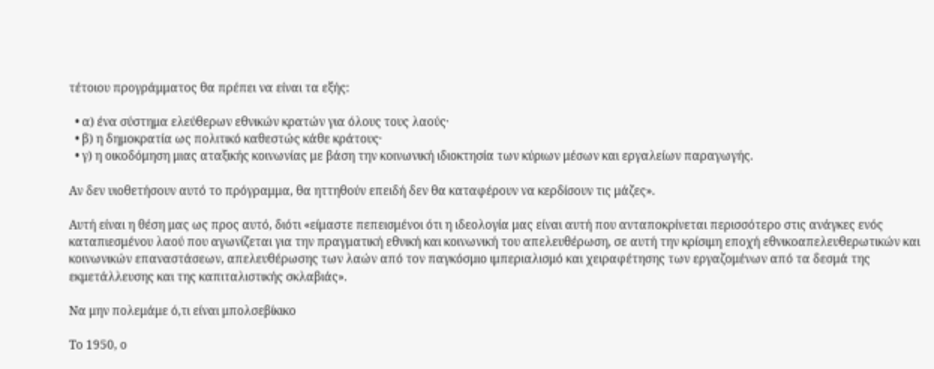τέτοιου προγράμματος θα πρέπει να είναι τα εξής:

  • α) ένα σύστημα ελεύθερων εθνικών κρατών για όλους τους λαούς·
  • β) η δημοκρατία ως πολιτικό καθεστώς κάθε κράτους·
  • γ) η οικοδόμηση μιας αταξικής κοινωνίας με βάση την κοινωνική ιδιοκτησία των κύριων μέσων και εργαλείων παραγωγής.

Αν δεν υιοθετήσουν αυτό το πρόγραμμα, θα ηττηθούν επειδή δεν θα καταφέρουν να κερδίσουν τις μάζες».

Αυτή είναι η θέση μας ως προς αυτό, διότι «είμαστε πεπεισμένοι ότι η ιδεολογία μας είναι αυτή που ανταποκρίνεται περισσότερο στις ανάγκες ενός καταπιεσμένου λαού που αγωνίζεται για την πραγματική εθνική και κοινωνική του απελευθέρωση, σε αυτή την κρίσιμη εποχή εθνικοαπελευθερωτικών και κοινωνικών επαναστάσεων, απελευθέρωσης των λαών από τον παγκόσμιο ιμπεριαλισμό και χειραφέτησης των εργαζομένων από τα δεσμά της εκμετάλλευσης και της καπιταλιστικής σκλαβιάς».

Να μην πολεμάμε ό,τι είναι μπολσεβίκικο

Το 1950, ο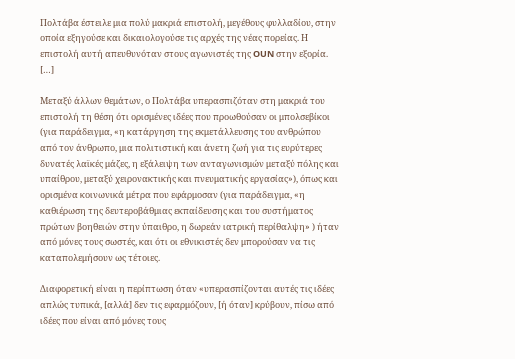Πολτάβα έστειλε μια πολύ μακριά επιστολή, μεγέθους φυλλαδίου, στην οποία εξηγούσε και δικαιολογούσε τις αρχές της νέας πορείας. Η επιστολή αυτή απευθυνόταν στους αγωνιστές της OUN στην εξορία. […]

Μεταξύ άλλων θεμάτων, ο Πολτάβα υπερασπιζόταν στη μακριά του επιστολή τη θέση ότι ορισμένες ιδέες που προωθούσαν οι μπολσεβίκοι (για παράδειγμα, «η κατάργηση της εκμετάλλευσης του ανθρώπου από τον άνθρωπο, μια πολιτιστική και άνετη ζωή για τις ευρύτερες δυνατές λαϊκές μάζες, η εξάλειψη των ανταγωνισμών μεταξύ πόλης και υπαίθρου, μεταξύ χειρονακτικής και πνευματικής εργασίας»), όπως και ορισμένα κοινωνικά μέτρα που εφάρμοσαν (για παράδειγμα, «η καθιέρωση της δευτεροβάθμιας εκπαίδευσης και του συστήματος πρώτων βοηθειών στην ύπαιθρο, η δωρεάν ιατρική περίθαλψη» ) ήταν από μόνες τους σωστές, και ότι οι εθνικιστές δεν μπορούσαν να τις καταπολεμήσουν ως τέτοιες.

Διαφορετική είναι η περίπτωση όταν «υπερασπίζονται αυτές τις ιδέες απλώς τυπικά, [αλλά] δεν τις εφαρμόζουν, [ή όταν] κρύβουν, πίσω από ιδέες που είναι από μόνες τους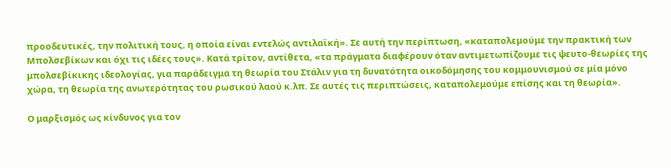προοδευτικές, την πολιτική τους, η οποία είναι εντελώς αντιλαϊκή». Σε αυτή την περίπτωση, «καταπολεμούμε την πρακτική των Μπολσεβίκων και όχι τις ιδέες τους». Κατά τρίτον, αντίθετα, «τα πράγματα διαφέρουν όταν αντιμετωπίζουμε τις ψευτο-θεωρίες της μπολσεβίκικης ιδεολογίας, για παράδειγμα τη θεωρία του Στάλιν για τη δυνατότητα οικοδόμησης του κομμουνισμού σε μία μόνο χώρα, τη θεωρία της ανωτερότητας του ρωσικού λαού κ.λπ. Σε αυτές τις περιπτώσεις, καταπολεμούμε επίσης και τη θεωρία».

Ο μαρξισμός ως κίνδυνος για τον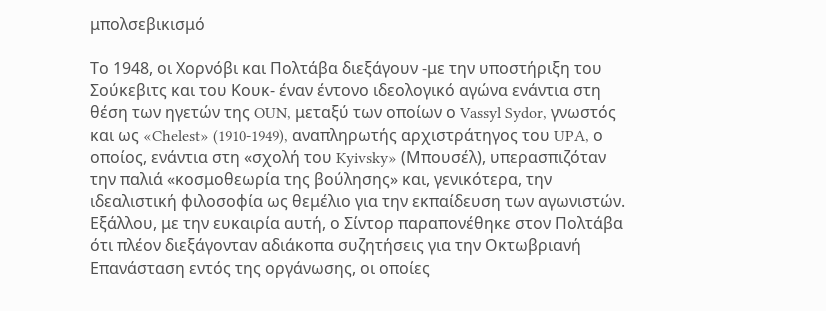μπολσεβικισμό

Το 1948, οι Χορνόβι και Πολτάβα διεξάγουν -με την υποστήριξη του Σούκεβιτς και του Κουκ- έναν έντονο ιδεολογικό αγώνα ενάντια στη θέση των ηγετών της OUN, μεταξύ των οποίων ο Vassyl Sydor, γνωστός και ως «Chelest» (1910-1949), αναπληρωτής αρχιστράτηγος του UPA, ο οποίος, ενάντια στη «σχολή του Kyivsky» (Μπουσέλ), υπερασπιζόταν την παλιά «κοσμοθεωρία της βούλησης» και, γενικότερα, την ιδεαλιστική φιλοσοφία ως θεμέλιο για την εκπαίδευση των αγωνιστών. Εξάλλου, με την ευκαιρία αυτή, ο Σίντορ παραπονέθηκε στον Πολτάβα ότι πλέον διεξάγονταν αδιάκοπα συζητήσεις για την Οκτωβριανή Επανάσταση εντός της οργάνωσης, οι οποίες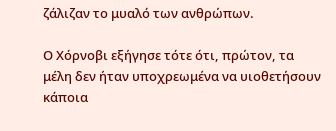ζάλιζαν το μυαλό των ανθρώπων.

Ο Χόρνοβι εξήγησε τότε ότι, πρώτον, τα μέλη δεν ήταν υποχρεωμένα να υιοθετήσουν κάποια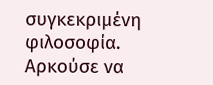συγκεκριμένη φιλοσοφία. Αρκούσε να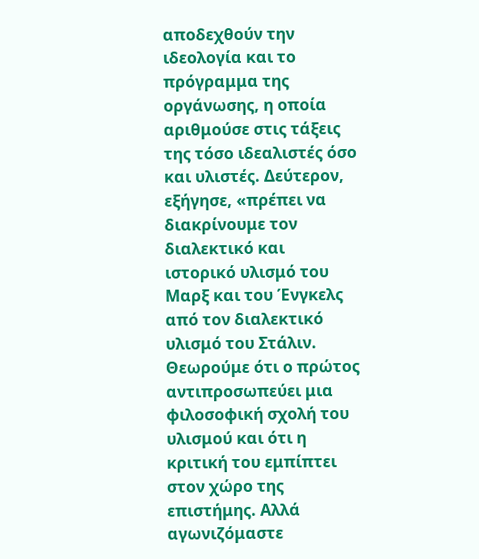αποδεχθούν την ιδεολογία και το πρόγραμμα της οργάνωσης, η οποία αριθμούσε στις τάξεις της τόσο ιδεαλιστές όσο και υλιστές. Δεύτερον, εξήγησε, «πρέπει να διακρίνουμε τον διαλεκτικό και ιστορικό υλισμό του Μαρξ και του Ένγκελς από τον διαλεκτικό υλισμό του Στάλιν. Θεωρούμε ότι ο πρώτος αντιπροσωπεύει μια φιλοσοφική σχολή του υλισμού και ότι η κριτική του εμπίπτει στον χώρο της επιστήμης. Αλλά αγωνιζόμαστε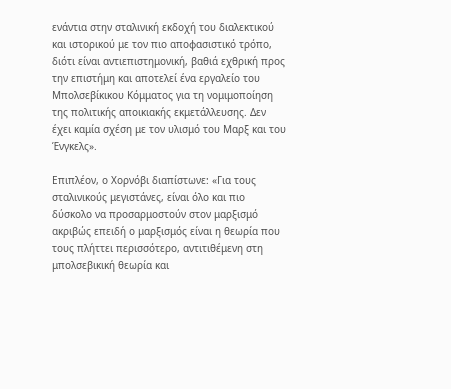ενάντια στην σταλινική εκδοχή του διαλεκτικού και ιστορικού με τον πιο αποφασιστικό τρόπο, διότι είναι αντιεπιστημονική, βαθιά εχθρική προς την επιστήμη και αποτελεί ένα εργαλείο του Μπολσεβίκικου Κόμματος για τη νομιμοποίηση της πολιτικής αποικιακής εκμετάλλευσης. Δεν έχει καμία σχέση με τον υλισμό του Μαρξ και του Ένγκελς».

Επιπλέον, ο Χορνόβι διαπίστωνε: «Για τους σταλινικούς μεγιστάνες, είναι όλο και πιο δύσκολο να προσαρμοστούν στον μαρξισμό ακριβώς επειδή ο μαρξισμός είναι η θεωρία που τους πλήττει περισσότερο, αντιτιθέμενη στη μπολσεβικική θεωρία και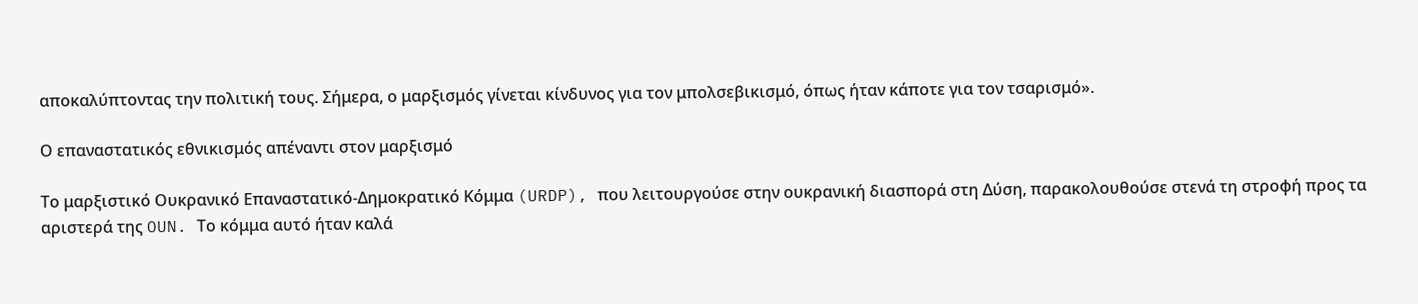αποκαλύπτοντας την πολιτική τους. Σήμερα, ο μαρξισμός γίνεται κίνδυνος για τον μπολσεβικισμό, όπως ήταν κάποτε για τον τσαρισμό».

Ο επαναστατικός εθνικισμός απέναντι στον μαρξισμό

Το μαρξιστικό Ουκρανικό Επαναστατικό-Δημοκρατικό Κόμμα (URDP), που λειτουργούσε στην ουκρανική διασπορά στη Δύση, παρακολουθούσε στενά τη στροφή προς τα αριστερά της OUN. Το κόμμα αυτό ήταν καλά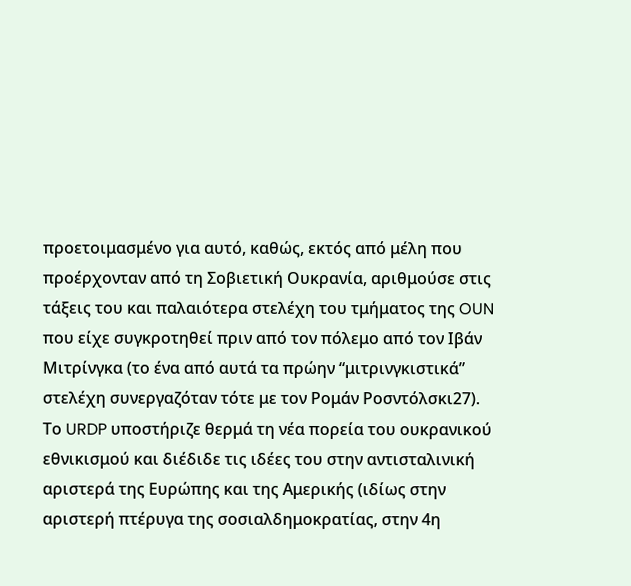προετοιμασμένο για αυτό, καθώς, εκτός από μέλη που προέρχονταν από τη Σοβιετική Ουκρανία, αριθμούσε στις τάξεις του και παλαιότερα στελέχη του τμήματος της OUN που είχε συγκροτηθεί πριν από τον πόλεμο από τον Ιβάν Μιτρίνγκα (το ένα από αυτά τα πρώην “μιτρινγκιστικά” στελέχη συνεργαζόταν τότε με τον Ρομάν Ροσντόλσκι27). Το URDP υποστήριζε θερμά τη νέα πορεία του ουκρανικού εθνικισμού και διέδιδε τις ιδέες του στην αντισταλινική αριστερά της Ευρώπης και της Αμερικής (ιδίως στην αριστερή πτέρυγα της σοσιαλδημοκρατίας, στην 4η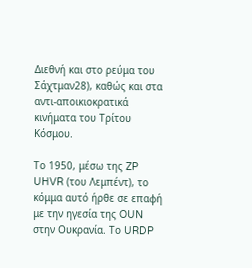Διεθνή και στο ρεύμα του Σάχτμαν28), καθώς και στα αντι-αποικιοκρατικά κινήματα του Τρίτου Κόσμου.

Το 1950, μέσω της ZP UHVR (του Λεμπέντ), το κόμμα αυτό ήρθε σε επαφή με την ηγεσία της OUN στην Ουκρανία. Το URDP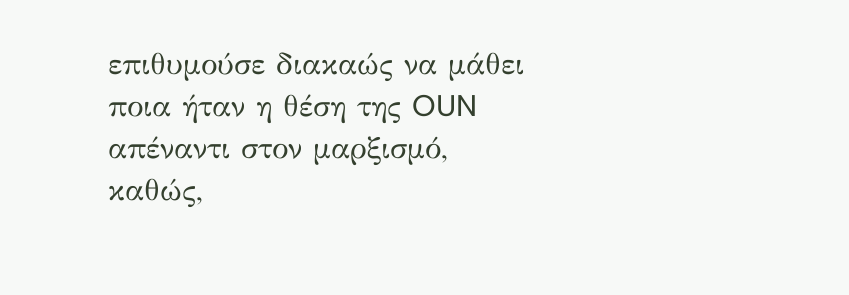επιθυμούσε διακαώς να μάθει ποια ήταν η θέση της OUN απέναντι στον μαρξισμό, καθώς,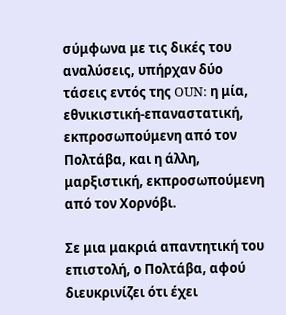σύμφωνα με τις δικές του αναλύσεις, υπήρχαν δύο τάσεις εντός της OUN: η μία, εθνικιστική-επαναστατική, εκπροσωπούμενη από τον Πολτάβα, και η άλλη, μαρξιστική, εκπροσωπούμενη από τον Χορνόβι.

Σε μια μακριά απαντητική του επιστολή, ο Πολτάβα, αφού διευκρινίζει ότι έχει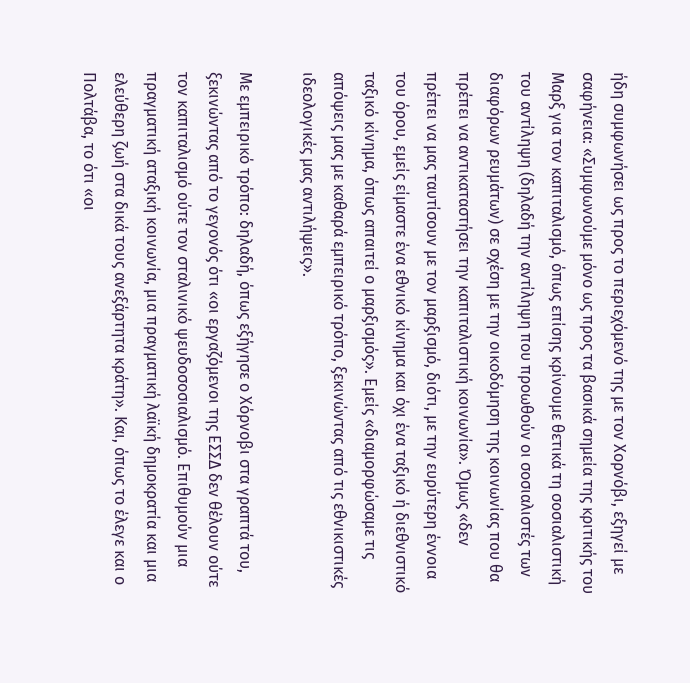ήδη συμφωνήσει ως προς το περιεχόμενό της με τον Χορνόβι, εξηγεί με σαφήνεια: «Συμφωνούμε μόνο ως προς τα βασικά σημεία της κριτικής του Μαρξ για τον καπιταλισμό, όπως επίσης κρίνουμε θετικά τη σοσιαλιστική του αντίληψη (δηλαδή την αντίληψη που προωθούν οι σοσιαλιστές των διαφόρων ρευμάτων) σε σχέση με την οικοδόμηση της κοινωνίας που θα πρέπει να αντικαταστήσει την καπιταλιστική κοινωνία». Όμως «δεν πρέπει να μας ταυτίσουν με τον μαρξισμό, διότι, με την ευρύτερη έννοια του όρου, εμείς είμαστε ένα εθνικό κίνημα και όχι ένα ταξικό ή διεθνιστικό ταξικό κίνημα, όπως απαιτεί ο μαρξισμός». Εμείς «διαμορφώσαμε τις απόψεις μας με καθαρά εμπειρικό τρόπο, ξεκινώντας από τις εθνικιστικές ιδεολογικές μας αντιλήψεις».

Με εμπειρικό τρόπο: δηλαδή, όπως εξήγησε ο Χόρνοβι στα γραπτά του, ξεκινώντας από το γεγονός ότι «οι εργαζόμενοι της ΕΣΣΔ δεν θέλουν ούτε τον καπιταλισμό ούτε τον σταλινικό ψευδοσοσιαλισμό. Επιθυμούν μια πραγματική αταξική κοινωνία, μια πραγματική λαϊκή δημοκρατία και μια ελεύθερη ζωή στα δικά τους ανεξάρτητα κράτη». Και, όπως το έλεγε και ο Πολτάβα, το ότι «οι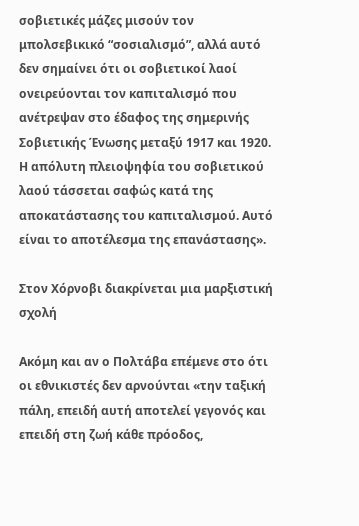σοβιετικές μάζες μισούν τον μπολσεβικικό “σοσιαλισμό”, αλλά αυτό δεν σημαίνει ότι οι σοβιετικοί λαοί ονειρεύονται τον καπιταλισμό που ανέτρεψαν στο έδαφος της σημερινής Σοβιετικής Ένωσης μεταξύ 1917 και 1920. Η απόλυτη πλειοψηφία του σοβιετικού λαού τάσσεται σαφώς κατά της αποκατάστασης του καπιταλισμού. Αυτό είναι το αποτέλεσμα της επανάστασης».

Στον Χόρνοβι διακρίνεται μια μαρξιστική σχολή

Ακόμη και αν ο Πολτάβα επέμενε στο ότι οι εθνικιστές δεν αρνούνται «την ταξική πάλη, επειδή αυτή αποτελεί γεγονός και επειδή στη ζωή κάθε πρόοδος,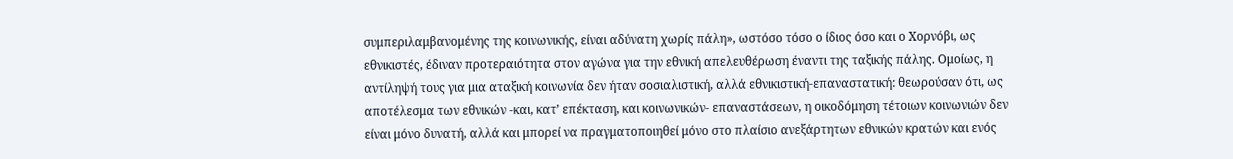συμπεριλαμβανομένης της κοινωνικής, είναι αδύνατη χωρίς πάλη», ωστόσο τόσο ο ίδιος όσο και ο Χορνόβι, ως εθνικιστές, έδιναν προτεραιότητα στον αγώνα για την εθνική απελευθέρωση έναντι της ταξικής πάλης. Ομοίως, η αντίληψή τους για μια αταξική κοινωνία δεν ήταν σοσιαλιστική, αλλά εθνικιστική-επαναστατική: θεωρούσαν ότι, ως αποτέλεσμα των εθνικών -και, κατ’ επέκταση, και κοινωνικών- επαναστάσεων, η οικοδόμηση τέτοιων κοινωνιών δεν είναι μόνο δυνατή, αλλά και μπορεί να πραγματοποιηθεί μόνο στο πλαίσιο ανεξάρτητων εθνικών κρατών και ενός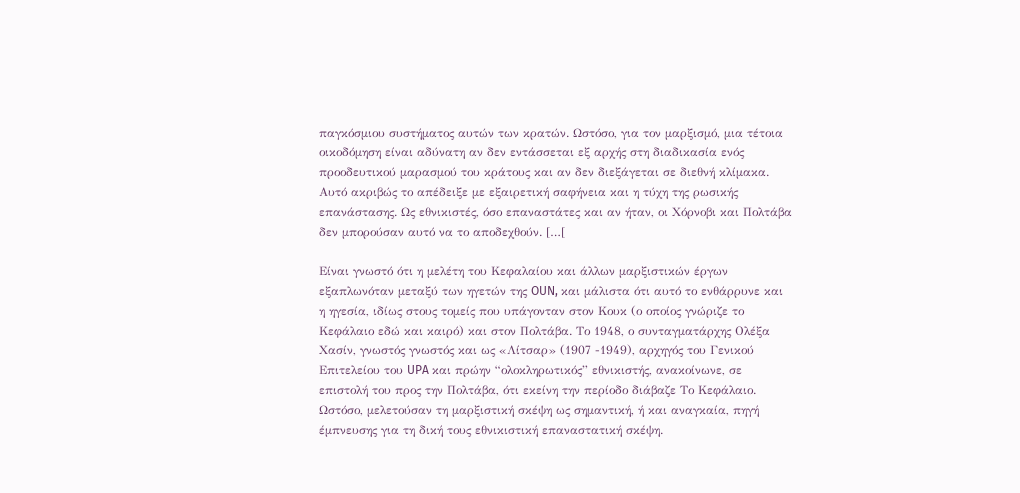παγκόσμιου συστήματος αυτών των κρατών. Ωστόσο, για τον μαρξισμό, μια τέτοια οικοδόμηση είναι αδύνατη αν δεν εντάσσεται εξ αρχής στη διαδικασία ενός προοδευτικού μαρασμού του κράτους και αν δεν διεξάγεται σε διεθνή κλίμακα. Αυτό ακριβώς το απέδειξε με εξαιρετική σαφήνεια και η τύχη της ρωσικής επανάστασης. Ως εθνικιστές, όσο επαναστάτες και αν ήταν, οι Χόρνοβι και Πολτάβα δεν μπορούσαν αυτό να το αποδεχθούν. […[

Είναι γνωστό ότι η μελέτη του Κεφαλαίου και άλλων μαρξιστικών έργων εξαπλωνόταν μεταξύ των ηγετών της OUN, και μάλιστα ότι αυτό το ενθάρρυνε και η ηγεσία, ιδίως στους τομείς που υπάγονταν στον Κουκ (ο οποίος γνώριζε το Κεφάλαιο εδώ και καιρό) και στον Πολτάβα. Το 1948, ο συνταγματάρχης Ολέξα Χασίν, γνωστός γνωστός και ως «Λίτσαρ» (1907 -1949), αρχηγός του Γενικού Επιτελείου του UPA και πρώην “ολοκληρωτικός” εθνικιστής, ανακοίνωνε, σε επιστολή του προς την Πολτάβα, ότι εκείνη την περίοδο διάβαζε Το Κεφάλαιο. Ωστόσο, μελετούσαν τη μαρξιστική σκέψη ως σημαντική, ή και αναγκαία, πηγή έμπνευσης για τη δική τους εθνικιστική επαναστατική σκέψη.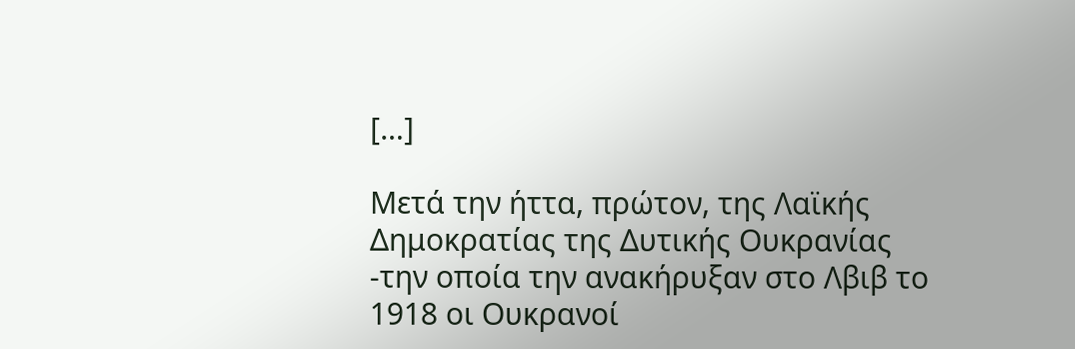[…]

Μετά την ήττα, πρώτον, της Λαϊκής Δημοκρατίας της Δυτικής Ουκρανίας -την οποία την ανακήρυξαν στο Λβιβ το 1918 οι Ουκρανοί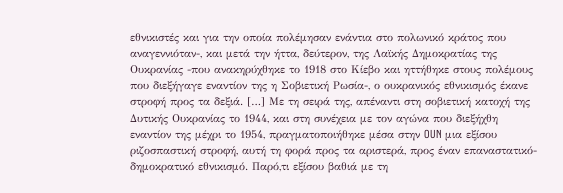εθνικιστές και για την οποία πολέμησαν ενάντια στο πολωνικό κράτος που αναγεννιόταν-, και μετά την ήττα, δεύτερον, της Λαϊκής Δημοκρατίας της Ουκρανίας -που ανακηρύχθηκε το 1918 στο Κίεβο και ηττήθηκε στους πολέμους που διεξήγαγε εναντίον της η Σοβιετική Ρωσία-, ο ουκρανικός εθνικισμός έκανε στροφή προς τα δεξιά. […] Με τη σειρά της, απέναντι στη σοβιετική κατοχή της Δυτικής Ουκρανίας το 1944, και στη συνέχεια με τον αγώνα που διεξήχθη εναντίον της μέχρι το 1954, πραγματοποιήθηκε μέσα στην OUN μια εξίσου ριζοσπαστική στροφή, αυτή τη φορά προς τα αριστερά, προς έναν επαναστατικό-δημοκρατικό εθνικισμό. Παρό,τι εξίσου βαθιά με τη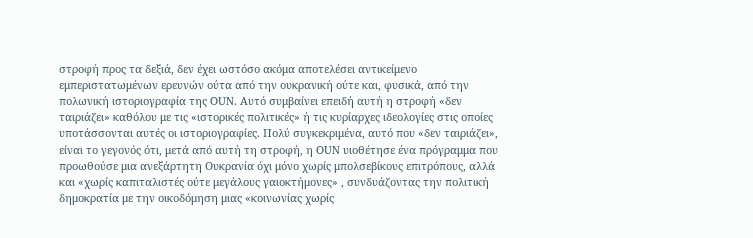στροφή προς τα δεξιά, δεν έχει ωστόσο ακόμα αποτελέσει αντικείμενο εμπεριστατωμένων ερευνών ούτα από την ουκρανική ούτε και, φυσικά, από την πολωνική ιστοριογραφία της OUN. Αυτό συμβαίνει επειδή αυτή η στροφή «δεν ταιριάζει» καθόλου με τις «ιστορικές πολιτικές» ή τις κυρίαρχες ιδεολογίες στις οποίες υποτάσσονται αυτές οι ιστοριογραφίες. Πολύ συγκεκριμένα, αυτό που «δεν ταιριάζει», είναι το γεγονός ότι, μετά από αυτή τη στροφή, η OUN υιοθέτησε ένα πρόγραμμα που προωθούσε μια ανεξάρτητη Ουκρανία όχι μόνο χωρίς μπολσεβίκους επιτρόπους, αλλά και «χωρίς καπιταλιστές ούτε μεγάλους γαιοκτήμονες» , συνδυάζοντας την πολιτική δημοκρατία με την οικοδόμηση μιας «κοινωνίας χωρίς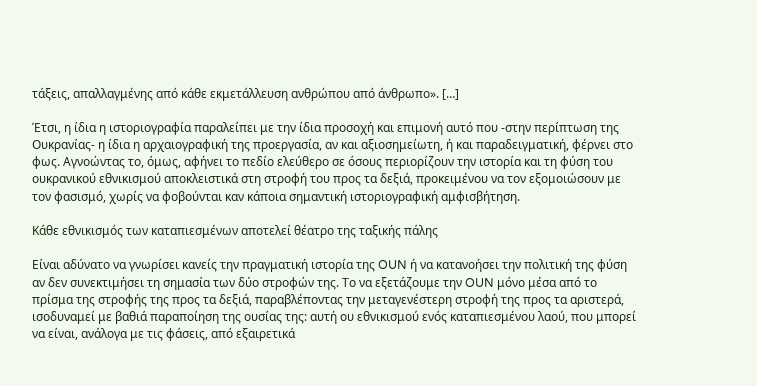τάξεις, απαλλαγμένης από κάθε εκμετάλλευση ανθρώπου από άνθρωπο». […]

Έτσι, η ίδια η ιστοριογραφία παραλείπει με την ίδια προσοχή και επιμονή αυτό που -στην περίπτωση της Ουκρανίας- η ίδια η αρχαιογραφική της προεργασία, αν και αξιοσημείωτη, ή και παραδειγματική, φέρνει στο φως. Αγνοώντας το, όμως, αφήνει το πεδίο ελεύθερο σε όσους περιορίζουν την ιστορία και τη φύση του ουκρανικού εθνικισμού αποκλειστικά στη στροφή του προς τα δεξιά, προκειμένου να τον εξομοιώσουν με τον φασισμό, χωρίς να φοβούνται καν κάποια σημαντική ιστοριογραφική αμφισβήτηση.

Κάθε εθνικισμός των καταπιεσμένων αποτελεί θέατρο της ταξικής πάλης

Είναι αδύνατο να γνωρίσει κανείς την πραγματική ιστορία της OUN ή να κατανοήσει την πολιτική της φύση αν δεν συνεκτιμήσει τη σημασία των δύο στροφών της. Το να εξετάζουμε την OUN μόνο μέσα από το πρίσμα της στροφής της προς τα δεξιά, παραβλέποντας την μεταγενέστερη στροφή της προς τα αριστερά, ισοδυναμεί με βαθιά παραποίηση της ουσίας της: αυτή ου εθνικισμού ενός καταπιεσμένου λαού, που μπορεί να είναι, ανάλογα με τις φάσεις, από εξαιρετικά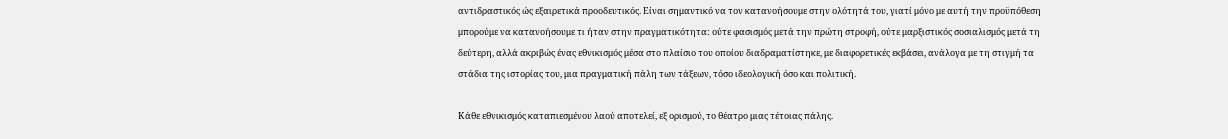αντιδραστικός ώς εξαιρετικά προοδευτικός. Είναι σημαντικό να τον κατανοήσουμε στην ολότητά του, γιατί μόνο με αυτή την προϋπόθεση μπορούμε να κατανοήσουμε τι ήταν στην πραγματικότητα: ούτε φασισμός μετά την πρώτη στροφή, ούτε μαρξιστικός σοσιαλισμός μετά τη δεύτερη, αλλά ακριβώς ένας εθνικισμός μέσα στο πλαίσιο του οποίου διαδραματίστηκε, με διαφορετικές εκβάσει, ανάλογα με τη στιγμή τα στάδια της ιστορίας του, μια πραγματική πάλη των τάξεων, τόσο ιδεολογική όσο και πολιτική.

Κάθε εθνικισμός καταπιεσμένου λαού αποτελεί, εξ ορισμού, το θέατρο μιας τέτοιας πάλης.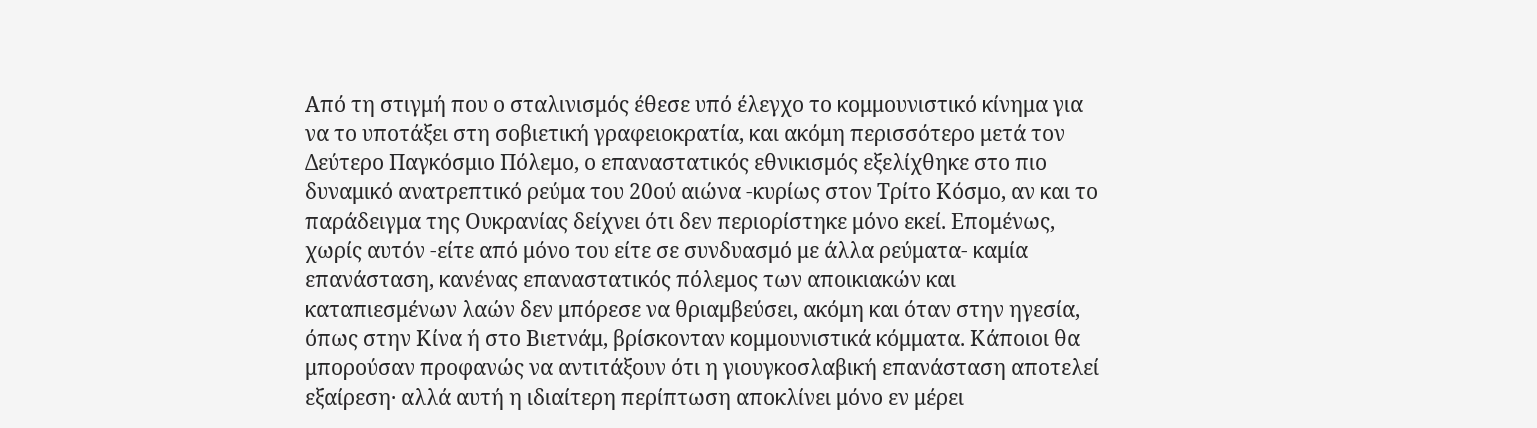Από τη στιγμή που ο σταλινισμός έθεσε υπό έλεγχο το κομμουνιστικό κίνημα για να το υποτάξει στη σοβιετική γραφειοκρατία, και ακόμη περισσότερο μετά τον Δεύτερο Παγκόσμιο Πόλεμο, ο επαναστατικός εθνικισμός εξελίχθηκε στο πιο δυναμικό ανατρεπτικό ρεύμα του 20ού αιώνα -κυρίως στον Τρίτο Κόσμο, αν και το παράδειγμα της Ουκρανίας δείχνει ότι δεν περιορίστηκε μόνο εκεί. Επομένως, χωρίς αυτόν -είτε από μόνο του είτε σε συνδυασμό με άλλα ρεύματα- καμία επανάσταση, κανένας επαναστατικός πόλεμος των αποικιακών και καταπιεσμένων λαών δεν μπόρεσε να θριαμβεύσει, ακόμη και όταν στην ηγεσία, όπως στην Κίνα ή στο Βιετνάμ, βρίσκονταν κομμουνιστικά κόμματα. Κάποιοι θα μπορούσαν προφανώς να αντιτάξουν ότι η γιουγκοσλαβική επανάσταση αποτελεί εξαίρεση· αλλά αυτή η ιδιαίτερη περίπτωση αποκλίνει μόνο εν μέρει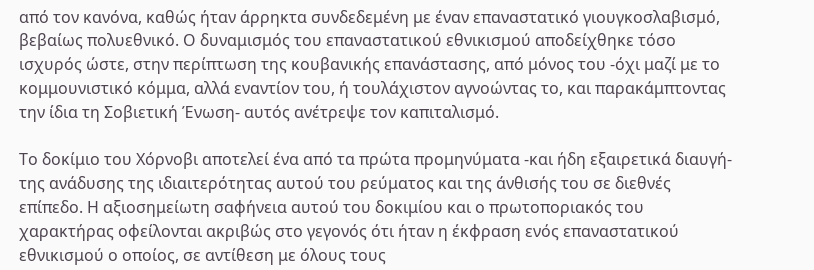από τον κανόνα, καθώς ήταν άρρηκτα συνδεδεμένη με έναν επαναστατικό γιουγκοσλαβισμό, βεβαίως πολυεθνικό. Ο δυναμισμός του επαναστατικού εθνικισμού αποδείχθηκε τόσο ισχυρός ώστε, στην περίπτωση της κουβανικής επανάστασης, από μόνος του -όχι μαζί με το κομμουνιστικό κόμμα, αλλά εναντίον του, ή τουλάχιστον αγνοώντας το, και παρακάμπτοντας την ίδια τη Σοβιετική Ένωση- αυτός ανέτρεψε τον καπιταλισμό.

Το δοκίμιο του Χόρνοβι αποτελεί ένα από τα πρώτα προμηνύματα -και ήδη εξαιρετικά διαυγή- της ανάδυσης της ιδιαιτερότητας αυτού του ρεύματος και της άνθισής του σε διεθνές επίπεδο. Η αξιοσημείωτη σαφήνεια αυτού του δοκιμίου και ο πρωτοποριακός του χαρακτήρας οφείλονται ακριβώς στο γεγονός ότι ήταν η έκφραση ενός επαναστατικού εθνικισμού ο οποίος, σε αντίθεση με όλους τους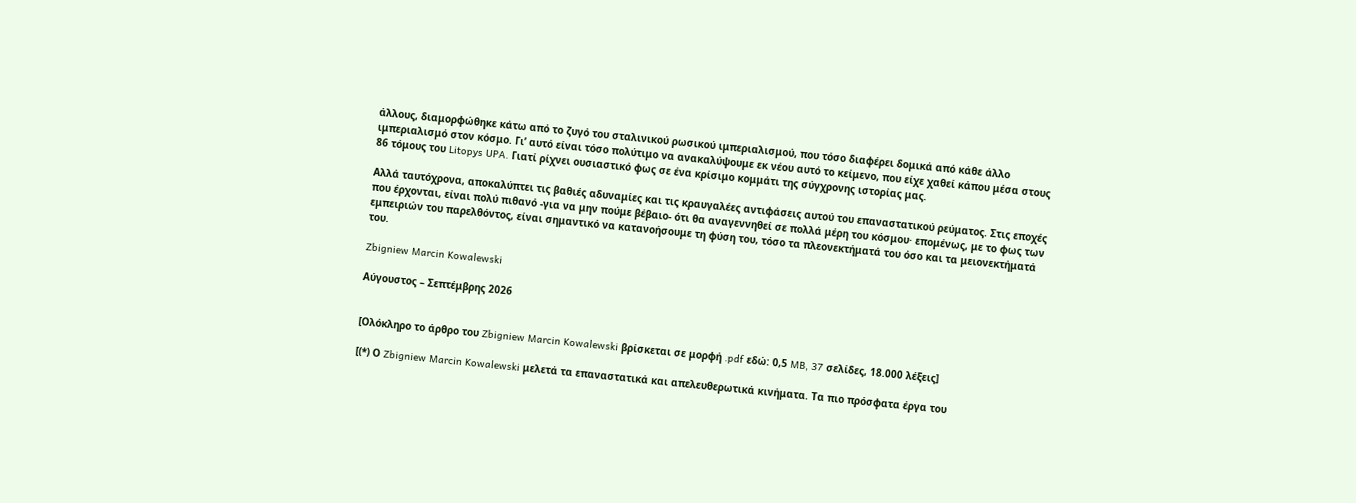άλλους, διαμορφώθηκε κάτω από το ζυγό του σταλινικού ρωσικού ιμπεριαλισμού, που τόσο διαφέρει δομικά από κάθε άλλο ιμπεριαλισμό στον κόσμο. Γι’ αυτό είναι τόσο πολύτιμο να ανακαλύψουμε εκ νέου αυτό το κείμενο, που είχε χαθεί κάπου μέσα στους 86 τόμους του Litopys UPA. Γιατί ρίχνει ουσιαστικό φως σε ένα κρίσιμο κομμάτι της σύγχρονης ιστορίας μας.

Αλλά ταυτόχρονα, αποκαλύπτει τις βαθιές αδυναμίες και τις κραυγαλέες αντιφάσεις αυτού του επαναστατικού ρεύματος. Στις εποχές που έρχονται, είναι πολύ πιθανό -για να μην πούμε βέβαιο- ότι θα αναγεννηθεί σε πολλά μέρη του κόσμου· επομένως, με το φως των εμπειριών του παρελθόντος, είναι σημαντικό να κατανοήσουμε τη φύση του, τόσο τα πλεονεκτήματά του όσο και τα μειονεκτήματά του.

Zbigniew Marcin Kowalewski

Αύγουστος – Σεπτέμβρης 2026


[Ολόκληρο το άρθρο του Zbigniew Marcin Kowalewski βρίσκεται σε μορφή .pdf εδώ: 0,5 MB, 37 σελίδες, 18.000 λέξεις]

[(*) Ο Zbigniew Marcin Kowalewski μελετά τα επαναστατικά και απελευθερωτικά κινήματα. Τα πιο πρόσφατα έργα του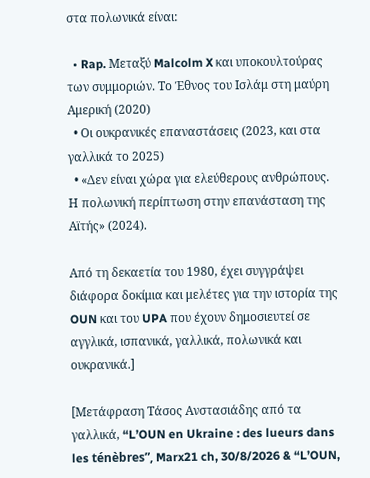στα πολωνικά είναι:

  • Rap. Μεταξύ Malcolm X και υποκουλτούρας των συμμοριών. Το Έθνος του Ισλάμ στη μαύρη Αμερική (2020)
  • Οι ουκρανικές επαναστάσεις (2023, και στα γαλλικά το 2025)
  • «Δεν είναι χώρα για ελεύθερους ανθρώπους. Η πολωνική περίπτωση στην επανάσταση της Αϊτής» (2024).

Από τη δεκαετία του 1980, έχει συγγράψει διάφορα δοκίμια και μελέτες για την ιστορία της OUN και του UPA που έχουν δημοσιευτεί σε αγγλικά, ισπανικά, γαλλικά, πολωνικά και ουκρανικά.]

[Μετάφραση Τάσος Ανστασιάδης από τα γαλλικά, “L’OUN en Ukraine : des lueurs dans les ténèbres”, Marx21 ch, 30/8/2026 & “L’OUN,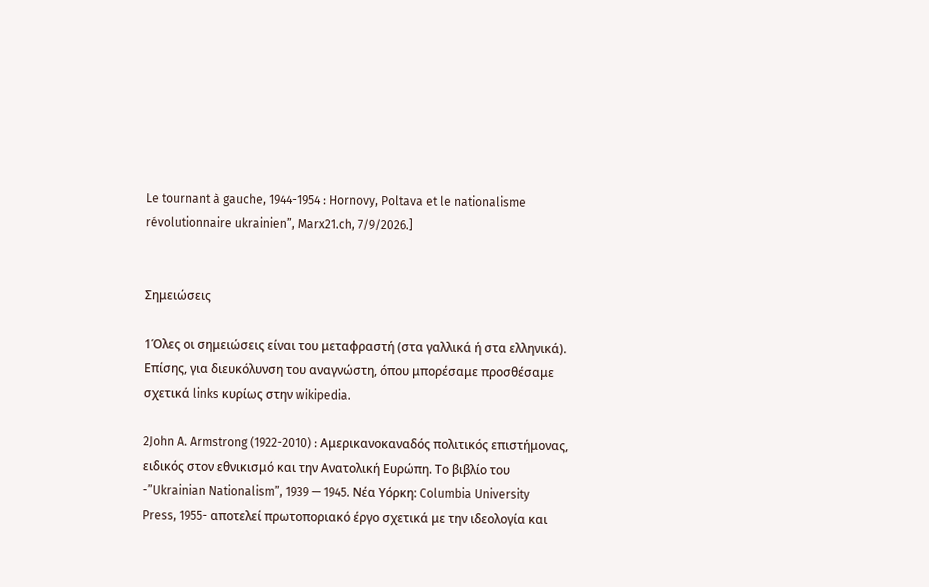Le tournant à gauche, 1944-1954 : Hornovy, Poltava et le nationalisme révolutionnaire ukrainien”, Marx21.ch, 7/9/2026.]


Σημειώσεις

1Όλες οι σημειώσεις είναι του μεταφραστή (στα γαλλικά ή στα ελληνικά). Επίσης, για διευκόλυνση του αναγνώστη, όπου μπορέσαμε προσθέσαμε σχετικά links κυρίως στην wikipedia.

2John A. Armstrong (1922-2010) : Αμερικανοκαναδός πολιτικός επιστήμονας, ειδικός στον εθνικισμό και την Ανατολική Ευρώπη. Το βιβλίο του -”Ukrainian Nationalism”, 1939 — 1945. Νέα Υόρκη: Columbia University Press, 1955- αποτελεί πρωτοποριακό έργο σχετικά με την ιδεολογία και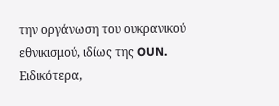την οργάνωση του ουκρανικού εθνικισμού, ιδίως της OUN. Ειδικότερα,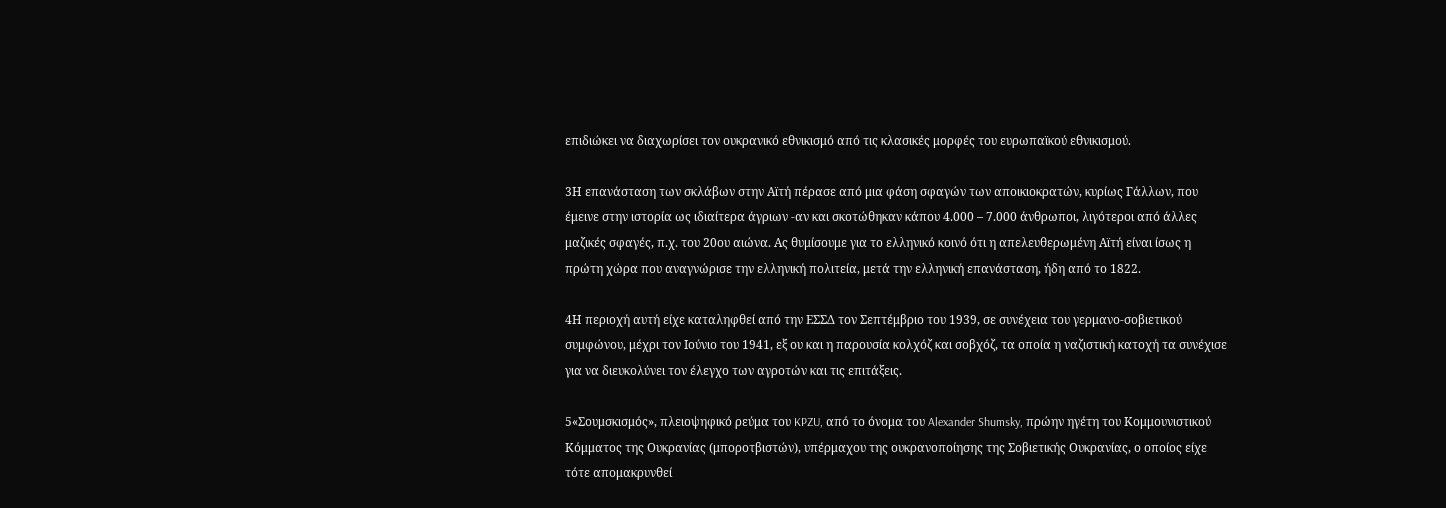επιδιώκει να διαχωρίσει τον ουκρανικό εθνικισμό από τις κλασικές μορφές του ευρωπαϊκού εθνικισμού.

3Η επανάσταση των σκλάβων στην Αϊτή πέρασε από μια φάση σφαγών των αποικιοκρατών, κυρίως Γάλλων, που έμεινε στην ιστορία ως ιδιαίτερα άγριων -αν και σκοτώθηκαν κάπου 4.000 – 7.000 άνθρωποι, λιγότεροι από άλλες
μαζικές σφαγές, π.χ. του 20ου αιώνα. Ας θυμίσουμε για το ελληνικό κοινό ότι η απελευθερωμένη Αϊτή είναι ίσως η πρώτη χώρα που αναγνώρισε την ελληνική πολιτεία, μετά την ελληνική επανάσταση, ήδη από το 1822.

4Η περιοχή αυτή είχε καταληφθεί από την ΕΣΣΔ τον Σεπτέμβριο του 1939, σε συνέχεια του γερμανο-σοβιετικού συμφώνου, μέχρι τον Ιούνιο του 1941, εξ ου και η παρουσία κολχόζ και σοβχόζ, τα οποία η ναζιστική κατοχή τα συνέχισε για να διευκολύνει τον έλεγχο των αγροτών και τις επιτάξεις.

5«Σουμσκισμός», πλειοψηφικό ρεύμα του KPZU, από το όνομα του Alexander Shumsky, πρώην ηγέτη του Κομμουνιστικού Κόμματος της Ουκρανίας (μποροτβιστών), υπέρμαχου της ουκρανοποίησης της Σοβιετικής Ουκρανίας, ο οποίος είχε τότε απομακρυνθεί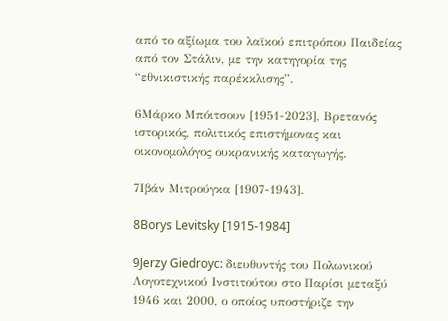από το αξίωμα του λαϊκού επιτρόπου Παιδείας από τον Στάλιν, με την κατηγορία της “εθνικιστικής παρέκκλισης”.

6Μάρκο Μπόιτσουν [1951-2023], Βρετανός ιστορικός, πολιτικός επιστήμονας και οικονομολόγος ουκρανικής καταγωγής.

7Ιβάν Μιτρούγκα [1907-1943].

8Borys Levitsky [1915-1984]

9Jerzy Giedroyc: διευθυντής του Πολωνικού Λογοτεχνικού Ινστιτούτου στο Παρίσι μεταξύ 1946 και 2000, ο οποίος υποστήριζε την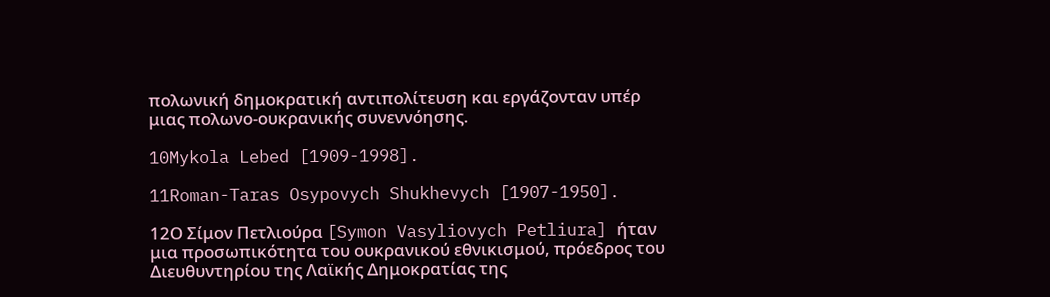πολωνική δημοκρατική αντιπολίτευση και εργάζονταν υπέρ μιας πολωνο-ουκρανικής συνεννόησης.

10Mykola Lebed [1909-1998].

11Roman-Taras Osypovych Shukhevych [1907-1950].

12Ο Σίμον Πετλιούρα [Symon Vasyliovych Petliura] ήταν μια προσωπικότητα του ουκρανικού εθνικισμού, πρόεδρος του Διευθυντηρίου της Λαϊκής Δημοκρατίας της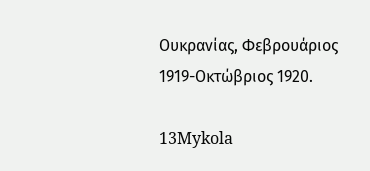Ουκρανίας, Φεβρουάριος 1919-Οκτώβριος 1920.

13Mykola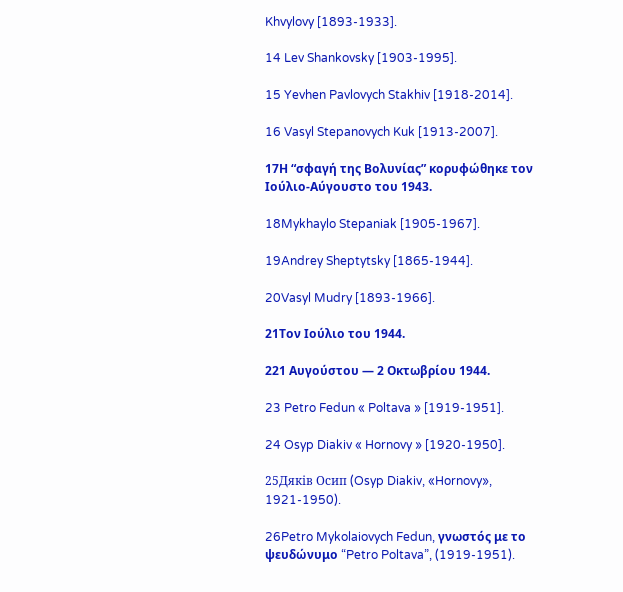Khvylovy [1893-1933].

14 Lev Shankovsky [1903-1995].

15 Yevhen Pavlovych Stakhiv [1918-2014].

16 Vasyl Stepanovych Kuk [1913-2007].

17Η “σφαγή της Βολυνίας” κορυφώθηκε τον Ιούλιο-Αύγουστο του 1943.

18Mykhaylo Stepaniak [1905-1967].

19Andrey Sheptytsky [1865-1944].

20Vasyl Mudry [1893-1966].

21Τον Ιούλιο του 1944.

221 Αυγούστου — 2 Οκτωβρίου 1944.

23 Petro Fedun « Poltava » [1919-1951].

24 Osyp Diakiv « Hornovy » [1920-1950].

25Дяків Осип (Osyp Diakiv, «Hornovy», 1921-1950).

26Petro Mykolaiovych Fedun, γνωστός με το ψευδώνυμο “Petro Poltava”, (1919-1951).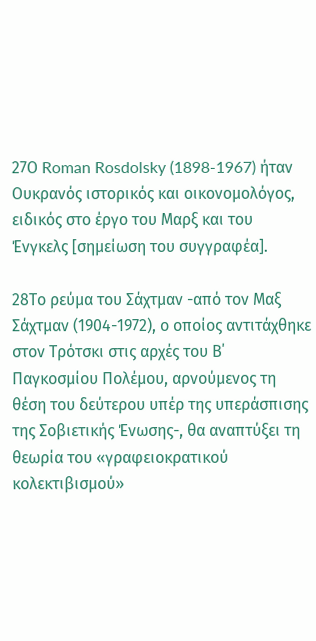27Ο Roman Rosdolsky (1898-1967) ήταν Ουκρανός ιστορικός και οικονομολόγος, ειδικός στο έργο του Μαρξ και του Ένγκελς [σημείωση του συγγραφέα].

28Το ρεύμα του Σάχτμαν -από τον Μαξ Σάχτμαν (1904-1972), ο οποίος αντιτάχθηκε στον Τρότσκι στις αρχές του Β΄ Παγκοσμίου Πολέμου, αρνούμενος τη θέση του δεύτερου υπέρ της υπεράσπισης της Σοβιετικής Ένωσης-, θα αναπτύξει τη θεωρία του «γραφειοκρατικού κολεκτιβισμού»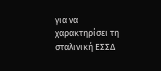για να χαρακτηρίσει τη σταλινική ΕΣΣΔ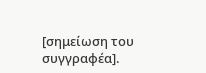[σημείωση του συγγραφέα].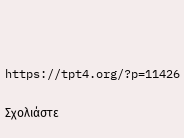https://tpt4.org/?p=11426

Σχολιάστε